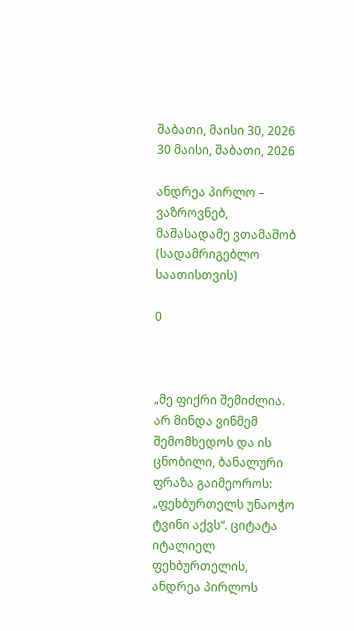შაბათი, მაისი 30, 2026
30 მაისი, შაბათი, 2026

ანდრეა პირლო – ვაზროვნებ, მაშასადამე ვთამაშობ (სადამრიგებლო საათისთვის)

0



„მე ფიქრი შემიძლია. არ მინდა ვინმემ შემომხედოს და ის ცნობილი, ბანალური ფრაზა გაიმეოროს: „ფეხბურთელს უნაოჭო ტვინი აქვს“. ციტატა იტალიელ ფეხბურთელის, ანდრეა პირლოს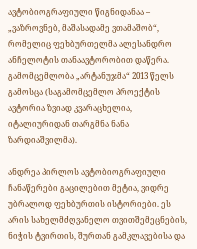ავტობიოგრაფიული წიგნიდანაა – „ვაზროვნებ, მაშასადამე ვთამაშობ“, რომელიც ფეხბურთელმა ალესანდრო ანჩელოტის თანაავტორობით დაწერა. გამომცემლობა „არტანუჯმა“ 2013 წელს გამოსცა (საგამომცემლო პროექტის ავტორია ზვიად კვარაცხელია, იტალიურიდან თარგმნა ნანა ზარდიაშვილმა).

ანდრეა პირლოს ავტობიოგრაფიული ჩანაწერები გაცილებით მეტია, ვიდრე უბრალოდ ფეხბურთის ისტორიები. ეს არის სახელმძღვანელო თვითშემეცნების, ნიჭის ტვირთის, შურთან გამკლავებისა და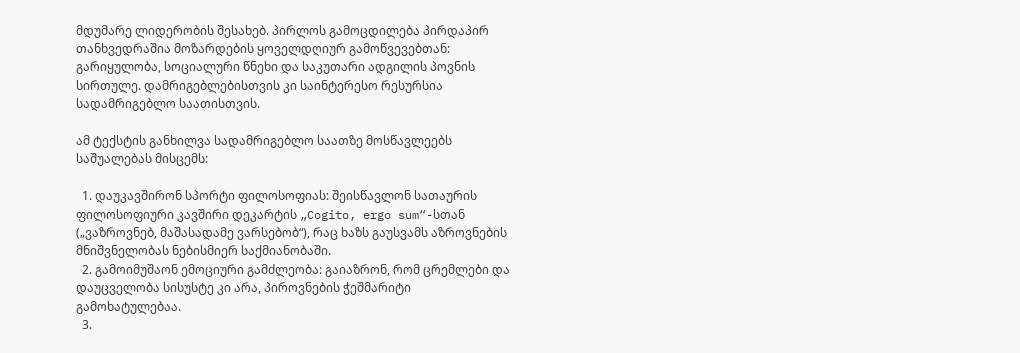მდუმარე ლიდერობის შესახებ. პირლოს გამოცდილება პირდაპირ თანხვედრაშია მოზარდების ყოველდღიურ გამოწვევებთან: გარიყულობა, სოციალური წნეხი და საკუთარი ადგილის პოვნის სირთულე. დამრიგებლებისთვის კი საინტერესო რესურსია სადამრიგებლო საათისთვის.

ამ ტექსტის განხილვა სადამრიგებლო საათზე მოსწავლეებს საშუალებას მისცემს:

  1. დაუკავშირონ სპორტი ფილოსოფიას: შეისწავლონ სათაურის ფილოსოფიური კავშირი დეკარტის „Cogito, ergo sum“-სთან („ვაზროვნებ, მაშასადამე ვარსებობ“), რაც ხაზს გაუსვამს აზროვნების მნიშვნელობას ნებისმიერ საქმიანობაში.
  2. გამოიმუშაონ ემოციური გამძლეობა: გაიაზრონ, რომ ცრემლები და დაუცველობა სისუსტე კი არა, პიროვნების ჭეშმარიტი გამოხატულებაა.
  3.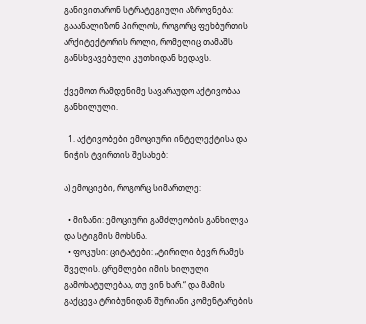განივითარონ სტრატეგიული აზროვნება: გააანალიზონ პირლოს, როგორც ფეხბურთის არქიტექტორის როლი, რომელიც თამაშს განსხვავებული კუთხიდან ხედავს.

ქვემოთ რამდენიმე სავარაუდო აქტივობაა განხილული.

  1. აქტივობები ემოციური ინტელექტისა და ნიჭის ტვირთის შესახებ:

ა) ემოციები, როგორც სიმართლე:

  • მიზანი: ემოციური გამძლეობის განხილვა და სტიგმის მოხსნა.
  • ფოკუსი: ციტატები: „ტირილი ბევრ რამეს შველის. ცრემლები იმის ხილული გამოხატულებაა, თუ ვინ ხარ.“ და მამის გაქცევა ტრიბუნიდან შურიანი კომენტარების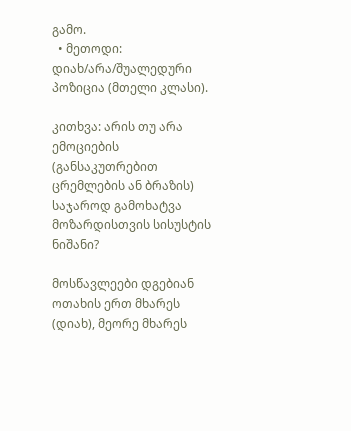გამო.
  • მეთოდი: დიახ/არა/შუალედური პოზიცია (მთელი კლასი).

კითხვა: არის თუ არა ემოციების (განსაკუთრებით ცრემლების ან ბრაზის) საჯაროდ გამოხატვა მოზარდისთვის სისუსტის ნიშანი?

მოსწავლეები დგებიან ოთახის ერთ მხარეს (დიახ), მეორე მხარეს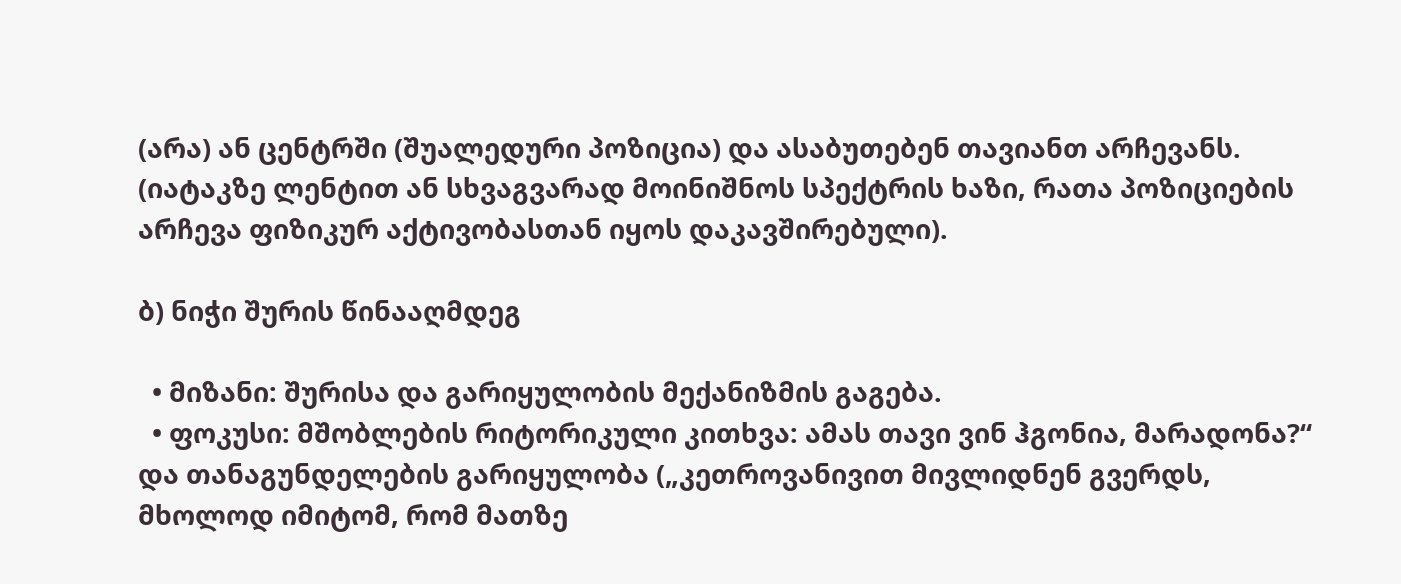(არა) ან ცენტრში (შუალედური პოზიცია) და ასაბუთებენ თავიანთ არჩევანს. (იატაკზე ლენტით ან სხვაგვარად მოინიშნოს სპექტრის ხაზი, რათა პოზიციების არჩევა ფიზიკურ აქტივობასთან იყოს დაკავშირებული).

ბ) ნიჭი შურის წინააღმდეგ

  • მიზანი: შურისა და გარიყულობის მექანიზმის გაგება.
  • ფოკუსი: მშობლების რიტორიკული კითხვა: ამას თავი ვინ ჰგონია, მარადონა?“ და თანაგუნდელების გარიყულობა („კეთროვანივით მივლიდნენ გვერდს, მხოლოდ იმიტომ, რომ მათზე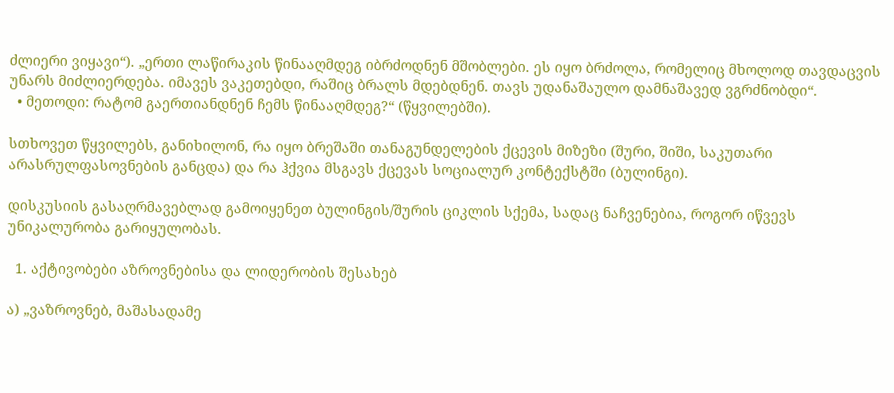ძლიერი ვიყავი“). „ერთი ლაწირაკის წინააღმდეგ იბრძოდნენ მშობლები. ეს იყო ბრძოლა, რომელიც მხოლოდ თავდაცვის უნარს მიძლიერდება. იმავეს ვაკეთებდი, რაშიც ბრალს მდებდნენ. თავს უდანაშაულო დამნაშავედ ვგრძნობდი“.
  • მეთოდი: რატომ გაერთიანდნენ ჩემს წინააღმდეგ?“ (წყვილებში).

სთხოვეთ წყვილებს, განიხილონ, რა იყო ბრეშაში თანაგუნდელების ქცევის მიზეზი (შური, შიში, საკუთარი არასრულფასოვნების განცდა) და რა ჰქვია მსგავს ქცევას სოციალურ კონტექსტში (ბულინგი).

დისკუსიის გასაღრმავებლად გამოიყენეთ ბულინგის/შურის ციკლის სქემა, სადაც ნაჩვენებია, როგორ იწვევს უნიკალურობა გარიყულობას.

  1. აქტივობები აზროვნებისა და ლიდერობის შესახებ

ა) „ვაზროვნებ, მაშასადამე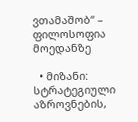ვთამაშობ“ – ფილოსოფია მოედანზე

  • მიზანი: სტრატეგიული აზროვნების,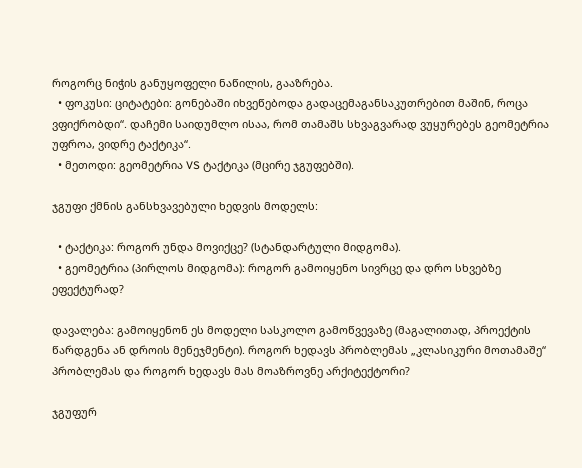როგორც ნიჭის განუყოფელი ნაწილის, გააზრება.
  • ფოკუსი: ციტატები: გონებაში იხვეწებოდა გადაცემაგანსაკუთრებით მაშინ, როცა ვფიქრობდი“. დაჩემი საიდუმლო ისაა, რომ თამაშს სხვაგვარად ვუყურებეს გეომეტრია უფროა, ვიდრე ტაქტიკა“.
  • მეთოდი: გეომეტრია VS ტაქტიკა (მცირე ჯგუფებში).

ჯგუფი ქმნის განსხვავებული ხედვის მოდელს:

  • ტაქტიკა: როგორ უნდა მოვიქცე? (სტანდარტული მიდგომა).
  • გეომეტრია (პირლოს მიდგომა): როგორ გამოიყენო სივრცე და დრო სხვებზე ეფექტურად?

დავალება: გამოიყენონ ეს მოდელი სასკოლო გამოწვევაზე (მაგალითად, პროექტის წარდგენა ან დროის მენეჯმენტი). როგორ ხედავს პრობლემას „კლასიკური მოთამაშე“ პრობლემას და როგორ ხედავს მას მოაზროვნე არქიტექტორი?

ჯგუფურ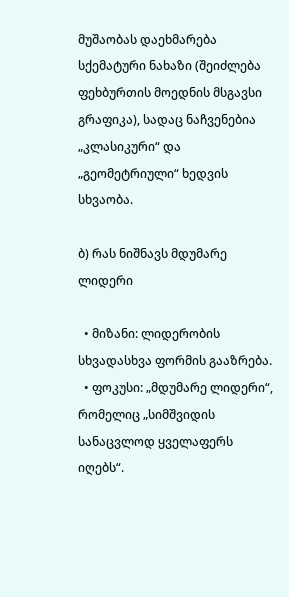მუშაობას დაეხმარება სქემატური ნახაზი (შეიძლება ფეხბურთის მოედნის მსგავსი გრაფიკა), სადაც ნაჩვენებია „კლასიკური“ და „გეომეტრიული“ ხედვის სხვაობა.

ბ) რას ნიშნავს მდუმარე ლიდერი

  • მიზანი: ლიდერობის სხვადასხვა ფორმის გააზრება.
  • ფოკუსი: „მდუმარე ლიდერი“, რომელიც „სიმშვიდის სანაცვლოდ ყველაფერს იღებს“.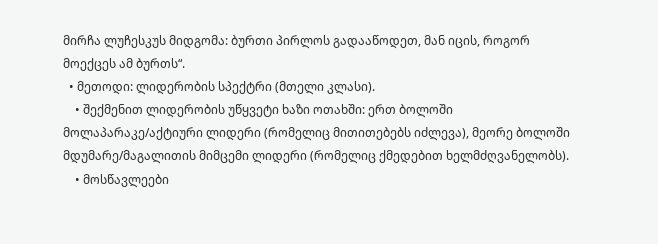მირჩა ლუჩესკუს მიდგომა: ბურთი პირლოს გადააწოდეთ, მან იცის, როგორ მოექცეს ამ ბურთს“.
  • მეთოდი: ლიდერობის სპექტრი (მთელი კლასი).
    • შექმენით ლიდერობის უწყვეტი ხაზი ოთახში: ერთ ბოლოში მოლაპარაკე/აქტიური ლიდერი (რომელიც მითითებებს იძლევა), მეორე ბოლოში მდუმარე/მაგალითის მიმცემი ლიდერი (რომელიც ქმედებით ხელმძღვანელობს).
    • მოსწავლეები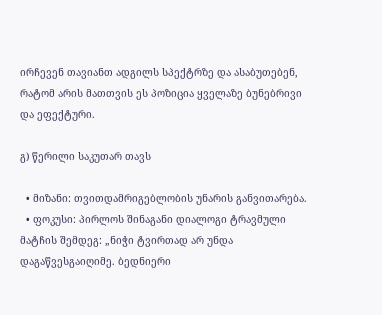ირჩევენ თავიანთ ადგილს სპექტრზე და ასაბუთებენ, რატომ არის მათთვის ეს პოზიცია ყველაზე ბუნებრივი და ეფექტური.

გ) წერილი საკუთარ თავს

  • მიზანი: თვითდამრიგებლობის უნარის განვითარება.
  • ფოკუსი: პირლოს შინაგანი დიალოგი ტრავმული მატჩის შემდეგ: „ნიჭი ტვირთად არ უნდა დაგაწვესგაიღიმე. ბედნიერი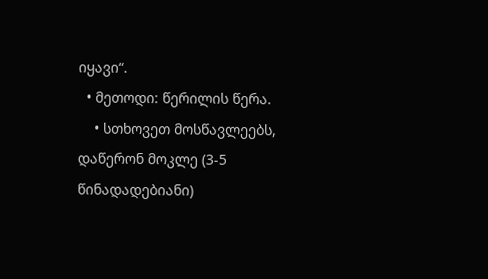იყავი“.
  • მეთოდი: წერილის წერა.
    • სთხოვეთ მოსწავლეებს, დაწერონ მოკლე (3-5 წინადადებიანი)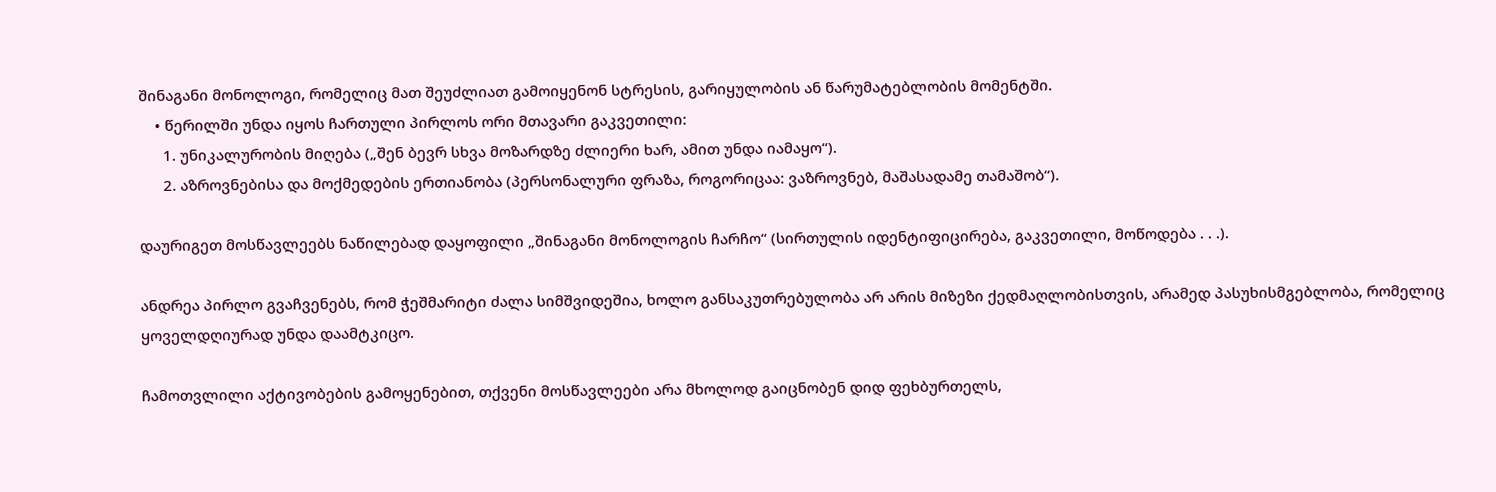შინაგანი მონოლოგი, რომელიც მათ შეუძლიათ გამოიყენონ სტრესის, გარიყულობის ან წარუმატებლობის მომენტში.
    • წერილში უნდა იყოს ჩართული პირლოს ორი მთავარი გაკვეთილი:
      1. უნიკალურობის მიღება („შენ ბევრ სხვა მოზარდზე ძლიერი ხარ, ამით უნდა იამაყო“).
      2. აზროვნებისა და მოქმედების ერთიანობა (პერსონალური ფრაზა, როგორიცაა: ვაზროვნებ, მაშასადამე თამაშობ“).

დაურიგეთ მოსწავლეებს ნაწილებად დაყოფილი „შინაგანი მონოლოგის ჩარჩო“ (სირთულის იდენტიფიცირება, გაკვეთილი, მოწოდება . . .).

ანდრეა პირლო გვაჩვენებს, რომ ჭეშმარიტი ძალა სიმშვიდეშია, ხოლო განსაკუთრებულობა არ არის მიზეზი ქედმაღლობისთვის, არამედ პასუხისმგებლობა, რომელიც ყოველდღიურად უნდა დაამტკიცო.

ჩამოთვლილი აქტივობების გამოყენებით, თქვენი მოსწავლეები არა მხოლოდ გაიცნობენ დიდ ფეხბურთელს,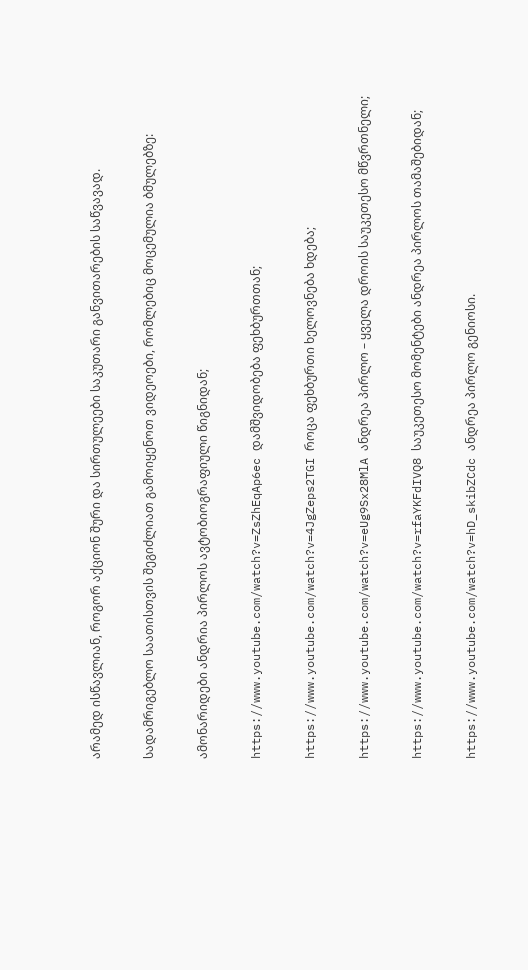არამედ ისწავლიან, როგორ აქციონ შური და სირთულეები საკუთარი განვითარების საწვავად.

სადამრიგებლო საათისთვის შეგიძლიათ გამოიყენოთ ვიდეოები, რომლებიც მოცემულია ბმულებზე:

ამონარიდები ანდრია პირლოს ავტობიოგრაფიული წიგნიდან;

https://www.youtube.com/watch?v=ZsZhEqAp6ec დამშვიდობება ფეხბურთთან;

https://www.youtube.com/watch?v=4JgZeps2TGI როცა ფეხბურთი ხელოვნება ხდება;

https://www.youtube.com/watch?v=eUg9Sx28MlA ანდრეა პირლო – ყველა დროის საუკეთესო მწვრთნელი;

https://www.youtube.com/watch?v=rfaYKFdIVQ8 საუკეთესო მომენტები ანდრეა პირლოს თამაშებიდან;

https://www.youtube.com/watch?v=hD_skibZCdc ანდრეა პირლო გენიოსი.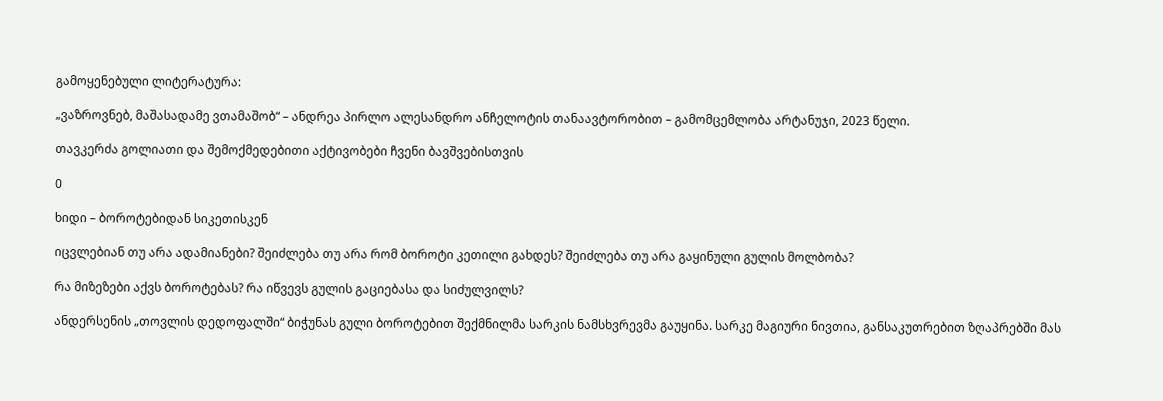გამოყენებული ლიტერატურა:

„ვაზროვნებ, მაშასადამე ვთამაშობ“ – ანდრეა პირლო ალესანდრო ანჩელოტის თანაავტორობით – გამომცემლობა არტანუჯი, 2023 წელი.

თავკერძა გოლიათი და შემოქმედებითი აქტივობები ჩვენი ბავშვებისთვის

0

ხიდი – ბოროტებიდან სიკეთისკენ

იცვლებიან თუ არა ადამიანები? შეიძლება თუ არა რომ ბოროტი კეთილი გახდეს? შეიძლება თუ არა გაყინული გულის მოლბობა?

რა მიზეზები აქვს ბოროტებას? რა იწვევს გულის გაციებასა და სიძულვილს?

ანდერსენის „თოვლის დედოფალში“ ბიჭუნას გული ბოროტებით შექმნილმა სარკის ნამსხვრევმა გაუყინა. სარკე მაგიური ნივთია, განსაკუთრებით ზღაპრებში მას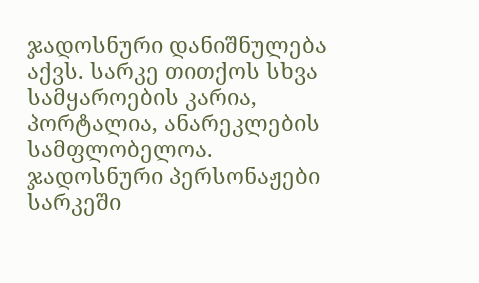ჯადოსნური დანიშნულება აქვს. სარკე თითქოს სხვა სამყაროების კარია, პორტალია, ანარეკლების სამფლობელოა. ჯადოსნური პერსონაჟები სარკეში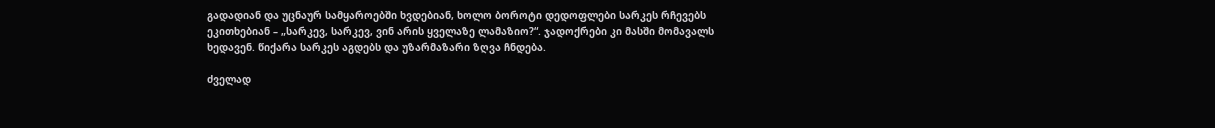გადადიან და უცნაურ სამყაროებში ხვდებიან, ხოლო ბოროტი დედოფლები სარკეს რჩევებს ეკითხებიან – „სარკევ, სარკევ, ვინ არის ყველაზე ლამაზიო?“. ჯადოქრები კი მასში მომავალს ხედავენ. წიქარა სარკეს აგდებს და უზარმაზარი ზღვა ჩნდება.

ძველად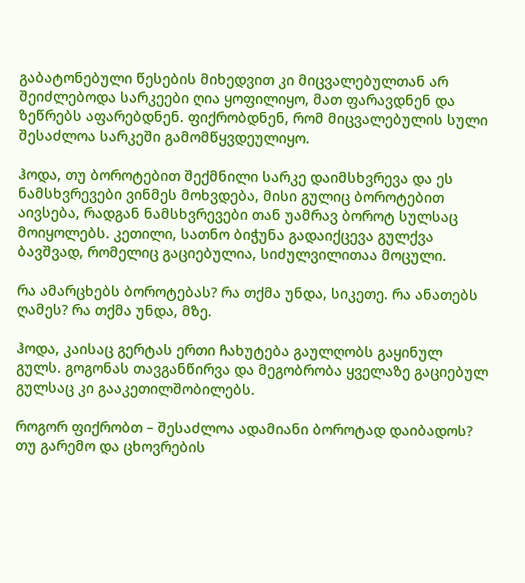გაბატონებული წესების მიხედვით კი მიცვალებულთან არ შეიძლებოდა სარკეები ღია ყოფილიყო, მათ ფარავდნენ და ზეწრებს აფარებდნენ. ფიქრობდნენ, რომ მიცვალებულის სული შესაძლოა სარკეში გამომწყვდეულიყო.

ჰოდა, თუ ბოროტებით შექმნილი სარკე დაიმსხვრევა და ეს ნამსხვრევები ვინმეს მოხვდება, მისი გულიც ბოროტებით აივსება, რადგან ნამსხვრევები თან უამრავ ბოროტ სულსაც მოიყოლებს. კეთილი, სათნო ბიჭუნა გადაიქცევა გულქვა ბავშვად, რომელიც გაციებულია, სიძულვილითაა მოცული.

რა ამარცხებს ბოროტებას? რა თქმა უნდა, სიკეთე. რა ანათებს ღამეს? რა თქმა უნდა, მზე.

ჰოდა, კაისაც გერტას ერთი ჩახუტება გაულღობს გაყინულ გულს. გოგონას თავგანწირვა და მეგობრობა ყველაზე გაციებულ გულსაც კი გააკეთილშობილებს.

როგორ ფიქრობთ – შესაძლოა ადამიანი ბოროტად დაიბადოს? თუ გარემო და ცხოვრების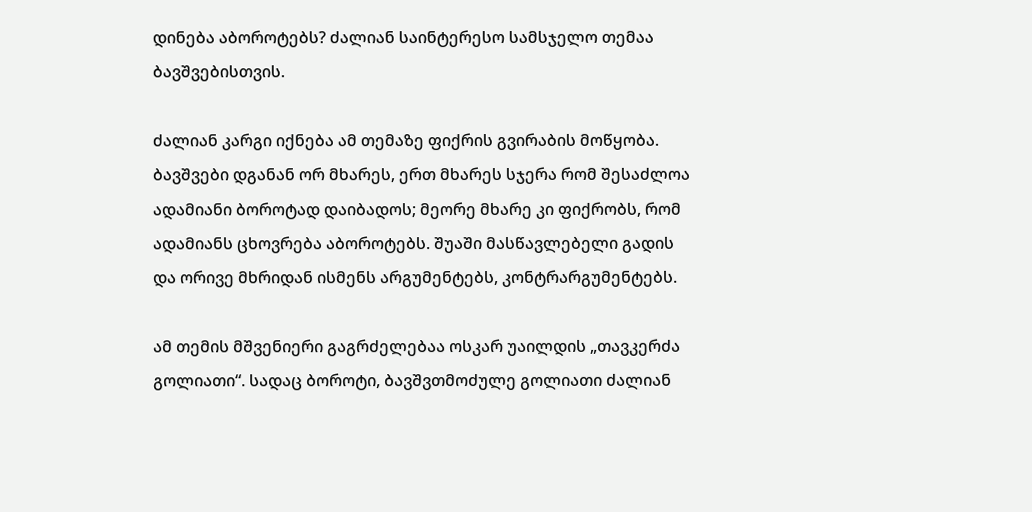დინება აბოროტებს? ძალიან საინტერესო სამსჯელო თემაა ბავშვებისთვის.

ძალიან კარგი იქნება ამ თემაზე ფიქრის გვირაბის მოწყობა. ბავშვები დგანან ორ მხარეს, ერთ მხარეს სჯერა რომ შესაძლოა ადამიანი ბოროტად დაიბადოს; მეორე მხარე კი ფიქრობს, რომ ადამიანს ცხოვრება აბოროტებს. შუაში მასწავლებელი გადის და ორივე მხრიდან ისმენს არგუმენტებს, კონტრარგუმენტებს.

ამ თემის მშვენიერი გაგრძელებაა ოსკარ უაილდის „თავკერძა გოლიათი“. სადაც ბოროტი, ბავშვთმოძულე გოლიათი ძალიან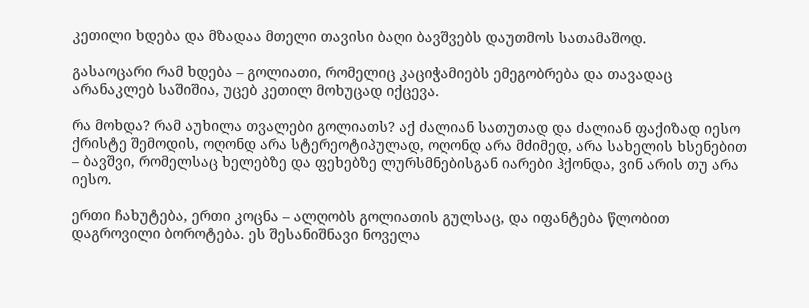კეთილი ხდება და მზადაა მთელი თავისი ბაღი ბავშვებს დაუთმოს სათამაშოდ.

გასაოცარი რამ ხდება – გოლიათი, რომელიც კაციჭამიებს ემეგობრება და თავადაც არანაკლებ საშიშია, უცებ კეთილ მოხუცად იქცევა.

რა მოხდა? რამ აუხილა თვალები გოლიათს? აქ ძალიან სათუთად და ძალიან ფაქიზად იესო ქრისტე შემოდის, ოღონდ არა სტერეოტიპულად, ოღონდ არა მძიმედ, არა სახელის ხსენებით – ბავშვი, რომელსაც ხელებზე და ფეხებზე ლურსმნებისგან იარები ჰქონდა, ვინ არის თუ არა იესო.

ერთი ჩახუტება, ერთი კოცნა – ალღობს გოლიათის გულსაც, და იფანტება წლობით დაგროვილი ბოროტება. ეს შესანიშნავი ნოველა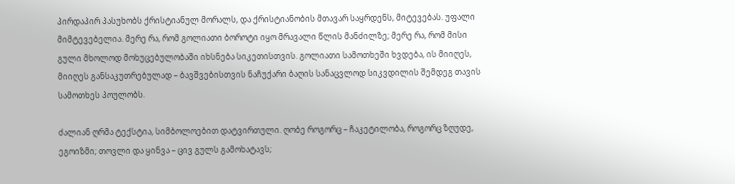პირდაპირ პასუხობს ქრისტიანულ მორალს, და ქრისტიანობის მთავარ საყრდენს, მიტევებას. უფალი მიმტევებელია. მერე რა, რომ გოლიათი ბოროტი იყო მრავალი წლის მანძილზე; მერე რა, რომ მისი გული მხოლოდ მოხუცებულობაში იხსნება სიკეთისთვის. გოლიათი სამოთხეში ხვდება, ის მიიღეს, მიიღეს განსაკუთრებულად – ბავშვებისთვის ნაჩუქარი ბაღის სანაცვლოდ სიკვდილის შემდეგ თავის სამოთხეს პოულობს.

ძალიან ღრმა ტექსტია, სიმბოლოებით დატვირთული. ღობე როგორც – ჩაკეტილობა, როგორც ზღუდე, ეგოიზმი; თოვლი და ყინვა – ცივ გულს გამოხატავს;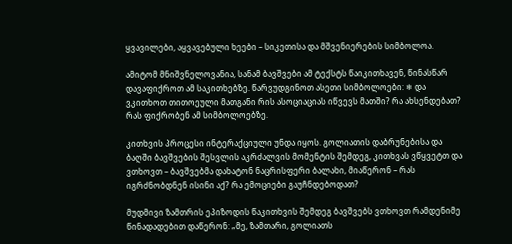ყვავილები, აყვავებული ხეები – სიკეთისა და მშვენიერების სიმბოლოა.

ამიტომ მნიშვნელოვანია, სანამ ბავშვები ამ ტექსტს წაიკითხავენ, წინასწარ დავაფიქროთ ამ საკითხებზე. წარვუდგინოთ ასეთი სიმბოლოები: ❄ და ვკითხოთ თითოეული მათგანი რის ასოციაციას იწვევს მათში? რა ახსენდებათ? რას ფიქრობენ ამ სიმბოლოებზე.

კითხვის პროცესი ინტერაქციული უნდა იყოს. გოლიათის დაბრუნებისა და ბაღში ბავშვების შესვლის აკრძალვის მომენტის შემდეგ, კითხვას ვწყვეტთ და ვთხოვთ – ბავშვებმა დახატონ ნაცრისფერი ბალახი, მიაწერონ – რას იგრძნობდნენ ისინი აქ? რა ემოციები გაუჩნდებოდათ?

მუდმივი ზამთრის ეპიზოდის წაკითხვის შემდეგ ბავშვებს ვთხოვთ რამდენიმე წინადადებით დაწერონ: „მე, ზამთარი, გოლიათს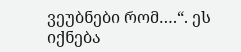ვეუბნები რომ….“. ეს იქნება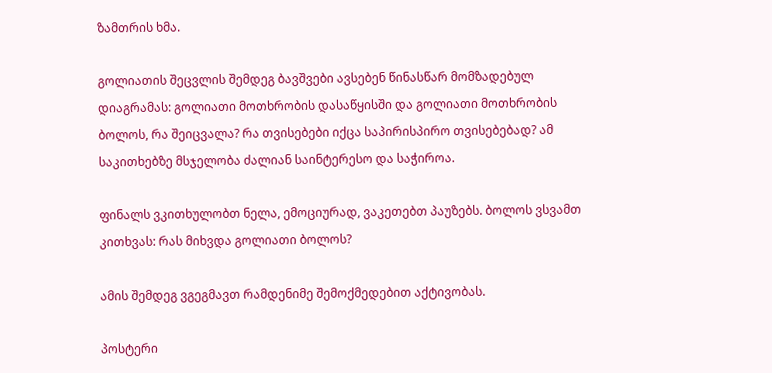ზამთრის ხმა.

გოლიათის შეცვლის შემდეგ ბავშვები ავსებენ წინასწარ მომზადებულ დიაგრამას: გოლიათი მოთხრობის დასაწყისში და გოლიათი მოთხრობის ბოლოს, რა შეიცვალა? რა თვისებები იქცა საპირისპირო თვისებებად? ამ საკითხებზე მსჯელობა ძალიან საინტერესო და საჭიროა.

ფინალს ვკითხულობთ ნელა, ემოციურად, ვაკეთებთ პაუზებს. ბოლოს ვსვამთ კითხვას: რას მიხვდა გოლიათი ბოლოს?

ამის შემდეგ ვგეგმავთ რამდენიმე შემოქმედებით აქტივობას.

პოსტერი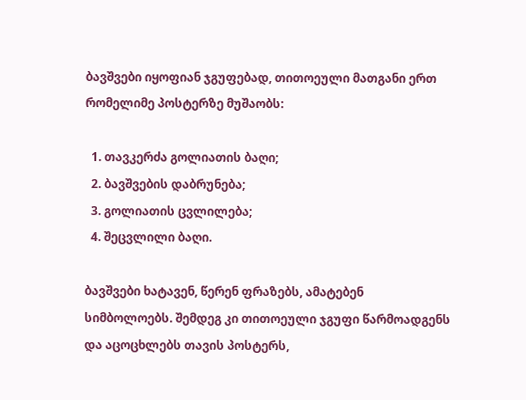ბავშვები იყოფიან ჯგუფებად, თითოეული მათგანი ერთ რომელიმე პოსტერზე მუშაობს:

  1. თავკერძა გოლიათის ბაღი;
  2. ბავშვების დაბრუნება;
  3. გოლიათის ცვლილება;
  4. შეცვლილი ბაღი.

ბავშვები ხატავენ, წერენ ფრაზებს, ამატებენ სიმბოლოებს. შემდეგ კი თითოეული ჯგუფი წარმოადგენს და აცოცხლებს თავის პოსტერს,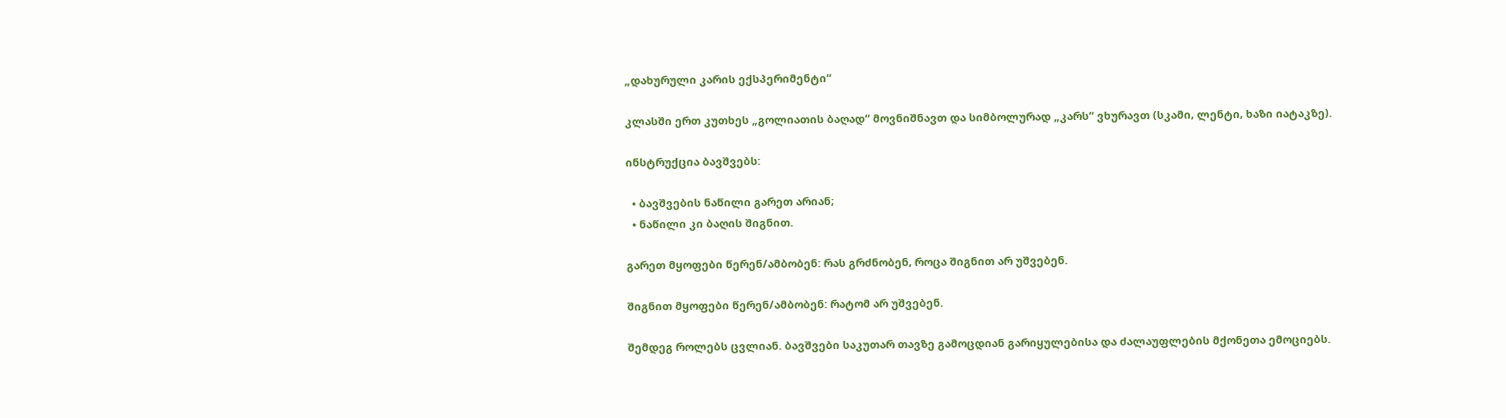„დახურული კარის ექსპერიმენტი“

კლასში ერთ კუთხეს „გოლიათის ბაღად“ მოვნიშნავთ და სიმბოლურად „კარს“ ვხურავთ (სკამი, ლენტი, ხაზი იატაკზე).

ინსტრუქცია ბავშვებს:

  • ბავშვების ნაწილი გარეთ არიან;
  • ნაწილი კი ბაღის შიგნით.

გარეთ მყოფები წერენ/ამბობენ: რას გრძნობენ, როცა შიგნით არ უშვებენ.

შიგნით მყოფები წერენ/ამბობენ: რატომ არ უშვებენ.

შემდეგ როლებს ცვლიან. ბავშვები საკუთარ თავზე გამოცდიან გარიყულებისა და ძალაუფლების მქონეთა ემოციებს.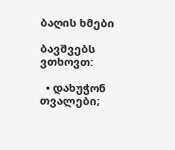ბაღის ხმები

ბავშვებს ვთხოვთ:

  • დახუჭონ თვალები;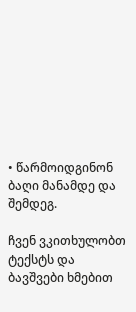• წარმოიდგინონ ბაღი მანამდე და შემდეგ.

ჩვენ ვკითხულობთ ტექსტს და ბავშვები ხმებით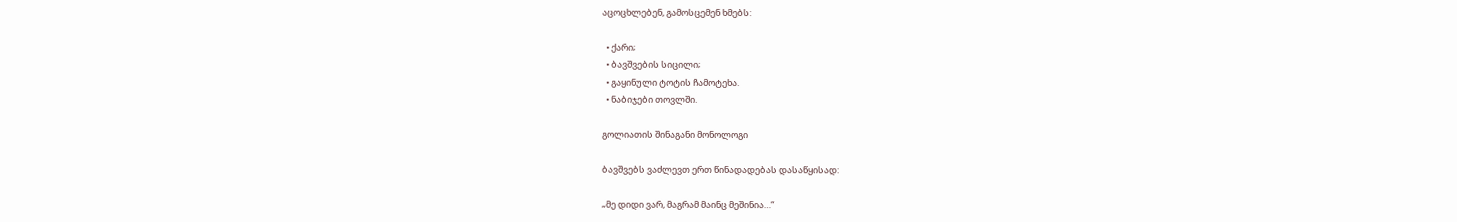აცოცხლებენ, გამოსცემენ ხმებს:

  • ქარი;
  • ბავშვების სიცილი;
  • გაყინული ტოტის ჩამოტეხა.
  • ნაბიჯები თოვლში.

გოლიათის შინაგანი მონოლოგი

ბავშვებს ვაძლევთ ერთ წინადადებას დასაწყისად:

„მე დიდი ვარ, მაგრამ მაინც მეშინია…“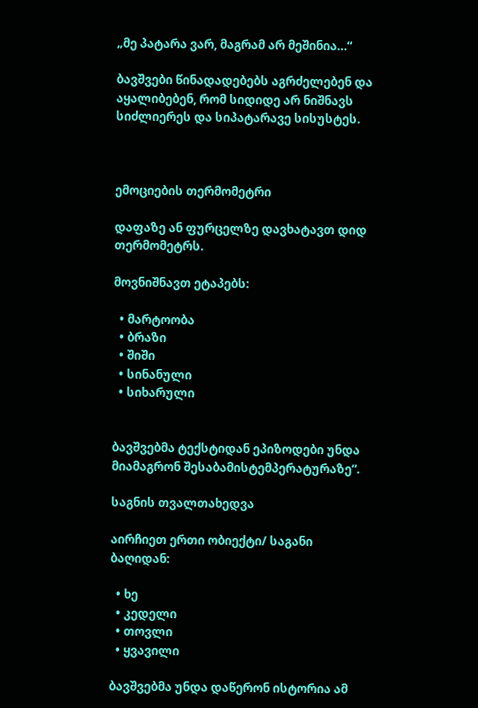„მე პატარა ვარ, მაგრამ არ მეშინია…“

ბავშვები წინადადებებს აგრძელებენ და აყალიბებენ, რომ სიდიდე არ ნიშნავს სიძლიერეს და სიპატარავე სისუსტეს.



ემოციების თერმომეტრი

დაფაზე ან ფურცელზე დავხატავთ დიდ თერმომეტრს.

მოვნიშნავთ ეტაპებს:

  • მარტოობა
  • ბრაზი
  • შიში
  • სინანული
  • სიხარული


ბავშვებმა ტექსტიდან ეპიზოდები უნდა მიამაგრონ შესაბამისტემპერატურაზე“.

საგნის თვალთახედვა

აირჩიეთ ერთი ობიექტი/ საგანი ბაღიდან:

  • ხე
  • კედელი
  • თოვლი
  • ყვავილი

ბავშვებმა უნდა დაწერონ ისტორია ამ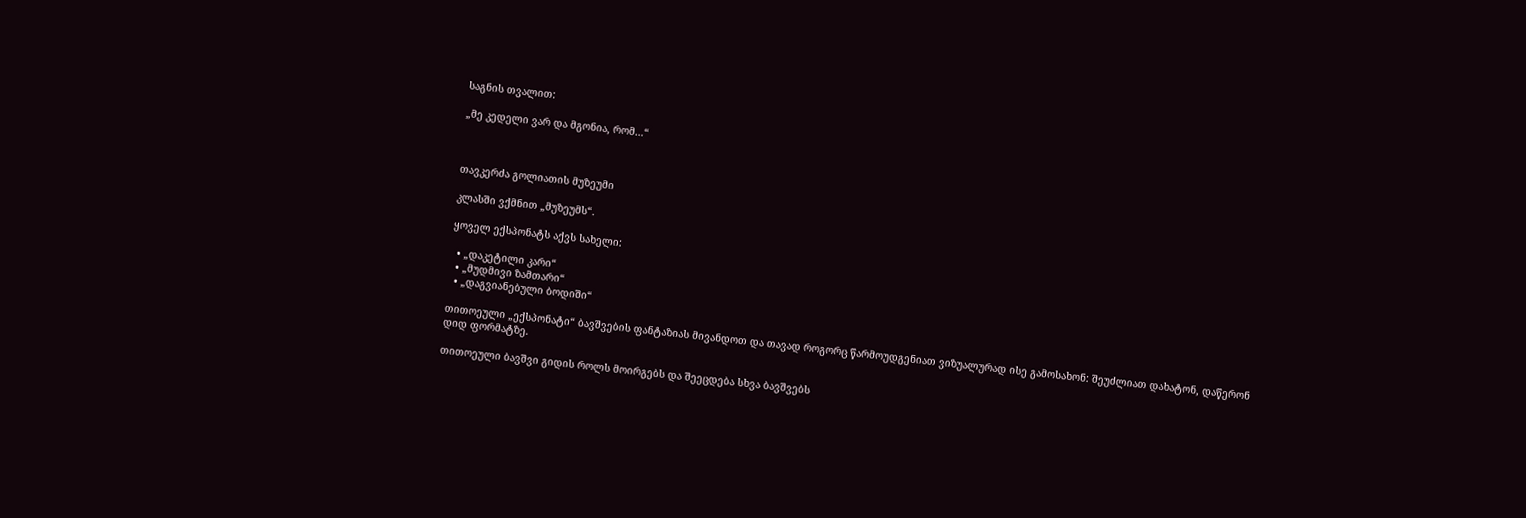საგნის თვალით:

„მე კედელი ვარ და მგონია, რომ…“



თავკერძა გოლიათის მუზეუმი

კლასში ვქმნით „მუზეუმს“.

ყოველ ექსპონატს აქვს სახელი:

  • „დაკეტილი კარი“
  • „მუდმივი ზამთარი“
  • „დაგვიანებული ბოდიში“

თითოეული „ექსპონატი“ ბავშვების ფანტაზიას მივანდოთ და თავად როგორც წარმოუდგენიათ ვიზუალურად ისე გამოსახონ: შეუძლიათ დახატონ, დაწერონ დიდ ფორმატზე.

თითოეული ბავშვი გიდის როლს მოირგებს და შეეცდება სხვა ბავშვებს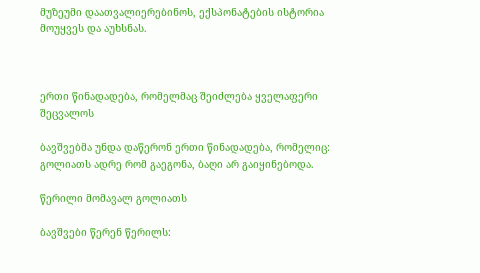მუზეუმი დაათვალიერებინოს, ექსპონატების ისტორია მოუყვეს და აუხსნას.



ერთი წინადადება, რომელმაც შეიძლება ყველაფერი შეცვალოს

ბავშვებმა უნდა დაწერონ ერთი წინადადება, რომელიც: გოლიათს ადრე რომ გაეგონა, ბაღი არ გაიყინებოდა.

წერილი მომავალ გოლიათს

ბავშვები წერენ წერილს: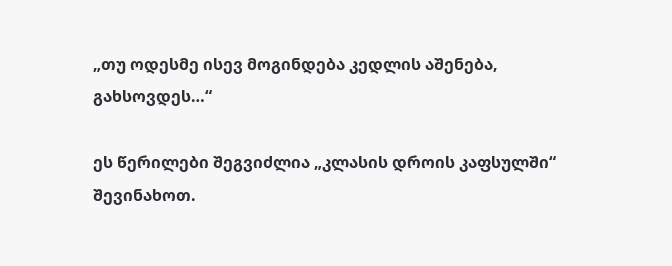„თუ ოდესმე ისევ მოგინდება კედლის აშენება, გახსოვდეს…“

ეს წერილები შეგვიძლია „კლასის დროის კაფსულში“ შევინახოთ.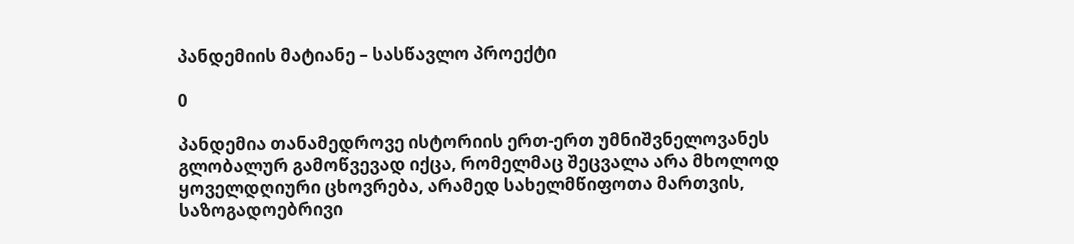პანდემიის მატიანე – სასწავლო პროექტი

0

პანდემია თანამედროვე ისტორიის ერთ-ერთ უმნიშვნელოვანეს გლობალურ გამოწვევად იქცა, რომელმაც შეცვალა არა მხოლოდ ყოველდღიური ცხოვრება, არამედ სახელმწიფოთა მართვის, საზოგადოებრივი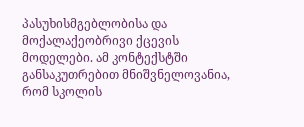პასუხისმგებლობისა და მოქალაქეობრივი ქცევის მოდელები. ამ კონტექსტში განსაკუთრებით მნიშვნელოვანია, რომ სკოლის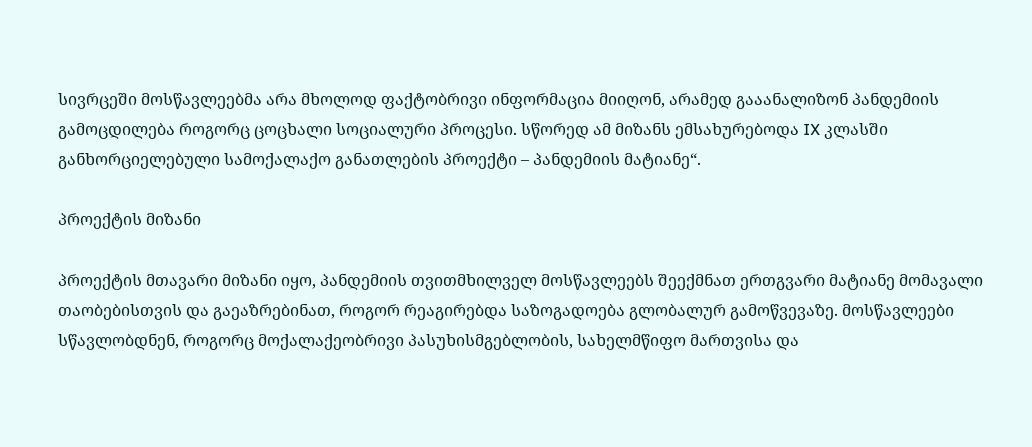სივრცეში მოსწავლეებმა არა მხოლოდ ფაქტობრივი ინფორმაცია მიიღონ, არამედ გააანალიზონ პანდემიის გამოცდილება როგორც ცოცხალი სოციალური პროცესი. სწორედ ამ მიზანს ემსახურებოდა IX კლასში განხორციელებული სამოქალაქო განათლების პროექტი – პანდემიის მატიანე“.

პროექტის მიზანი

პროექტის მთავარი მიზანი იყო, პანდემიის თვითმხილველ მოსწავლეებს შეექმნათ ერთგვარი მატიანე მომავალი თაობებისთვის და გაეაზრებინათ, როგორ რეაგირებდა საზოგადოება გლობალურ გამოწვევაზე. მოსწავლეები სწავლობდნენ, როგორც მოქალაქეობრივი პასუხისმგებლობის, სახელმწიფო მართვისა და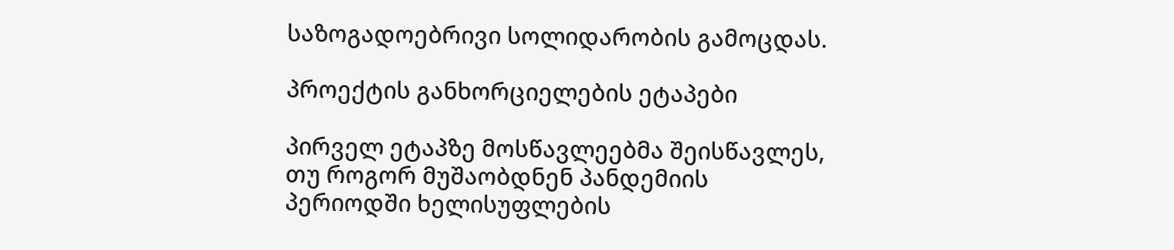საზოგადოებრივი სოლიდარობის გამოცდას.

პროექტის განხორციელების ეტაპები

პირველ ეტაპზე მოსწავლეებმა შეისწავლეს, თუ როგორ მუშაობდნენ პანდემიის პერიოდში ხელისუფლების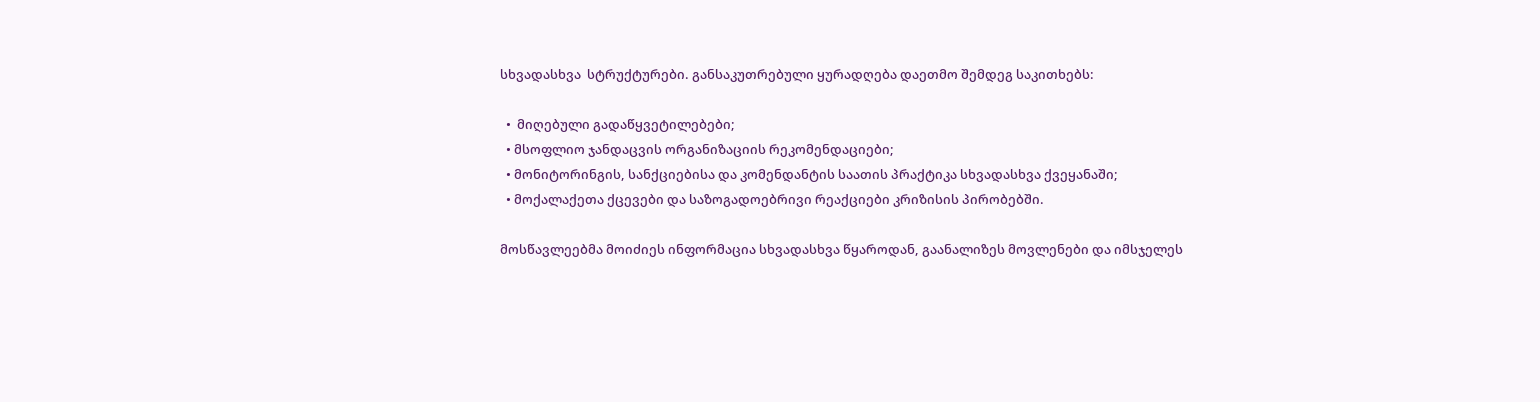სხვადასხვა  სტრუქტურები. განსაკუთრებული ყურადღება დაეთმო შემდეგ საკითხებს:

  •  მიღებული გადაწყვეტილებები;
  • მსოფლიო ჯანდაცვის ორგანიზაციის რეკომენდაციები;
  • მონიტორინგის, სანქციებისა და კომენდანტის საათის პრაქტიკა სხვადასხვა ქვეყანაში;
  • მოქალაქეთა ქცევები და საზოგადოებრივი რეაქციები კრიზისის პირობებში.

მოსწავლეებმა მოიძიეს ინფორმაცია სხვადასხვა წყაროდან, გაანალიზეს მოვლენები და იმსჯელეს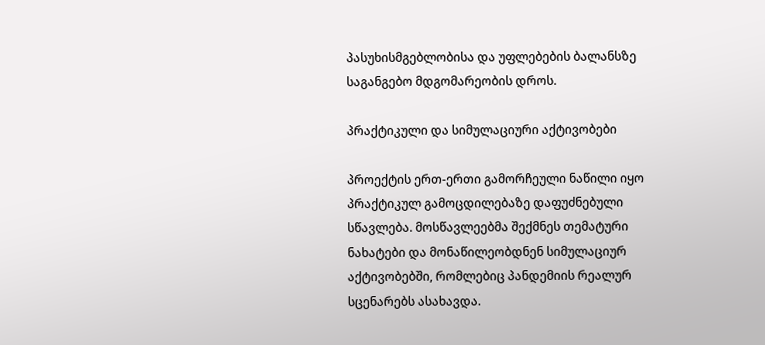პასუხისმგებლობისა და უფლებების ბალანსზე საგანგებო მდგომარეობის დროს.

პრაქტიკული და სიმულაციური აქტივობები

პროექტის ერთ-ერთი გამორჩეული ნაწილი იყო პრაქტიკულ გამოცდილებაზე დაფუძნებული სწავლება. მოსწავლეებმა შექმნეს თემატური ნახატები და მონაწილეობდნენ სიმულაციურ აქტივობებში, რომლებიც პანდემიის რეალურ სცენარებს ასახავდა.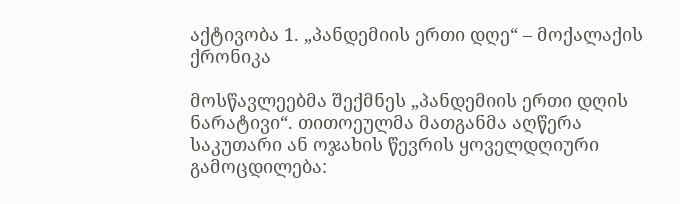აქტივობა 1. „პანდემიის ერთი დღე“ – მოქალაქის ქრონიკა

მოსწავლეებმა შექმნეს „პანდემიის ერთი დღის ნარატივი“. თითოეულმა მათგანმა აღწერა საკუთარი ან ოჯახის წევრის ყოველდღიური გამოცდილება: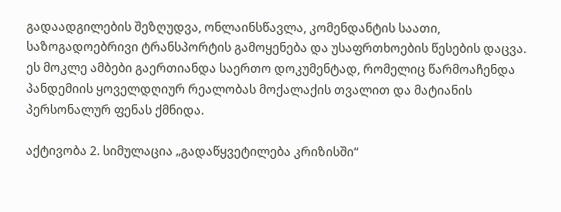გადაადგილების შეზღუდვა, ონლაინსწავლა, კომენდანტის საათი, საზოგადოებრივი ტრანსპორტის გამოყენება და უსაფრთხოების წესების დაცვა. ეს მოკლე ამბები გაერთიანდა საერთო დოკუმენტად, რომელიც წარმოაჩენდა პანდემიის ყოველდღიურ რეალობას მოქალაქის თვალით და მატიანის პერსონალურ ფენას ქმნიდა.

აქტივობა 2. სიმულაცია „გადაწყვეტილება კრიზისში“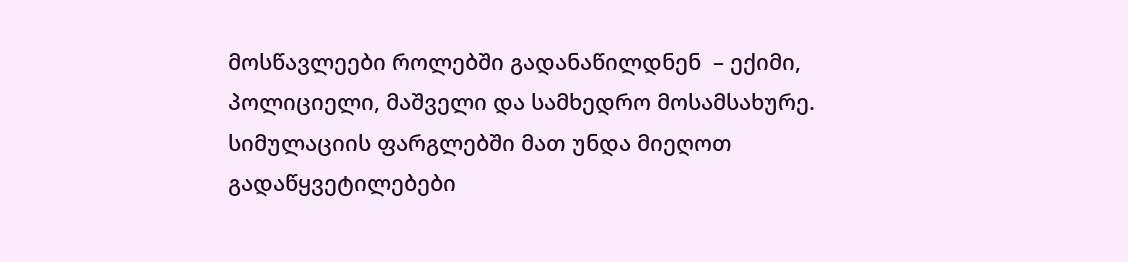მოსწავლეები როლებში გადანაწილდნენ  – ექიმი, პოლიციელი, მაშველი და სამხედრო მოსამსახურე. სიმულაციის ფარგლებში მათ უნდა მიეღოთ გადაწყვეტილებები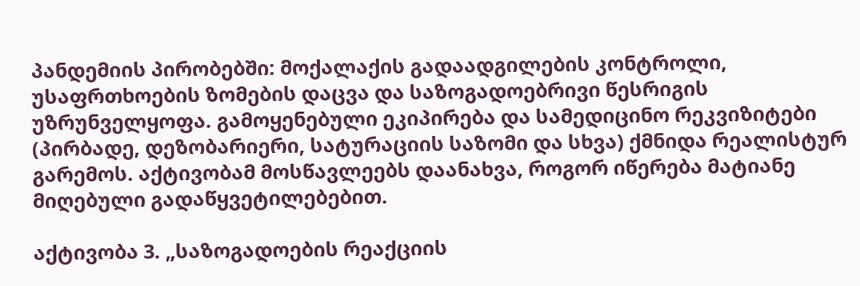პანდემიის პირობებში: მოქალაქის გადაადგილების კონტროლი, უსაფრთხოების ზომების დაცვა და საზოგადოებრივი წესრიგის უზრუნველყოფა. გამოყენებული ეკიპირება და სამედიცინო რეკვიზიტები (პირბადე, დეზობარიერი, სატურაციის საზომი და სხვა) ქმნიდა რეალისტურ გარემოს. აქტივობამ მოსწავლეებს დაანახვა, როგორ იწერება მატიანე მიღებული გადაწყვეტილებებით.

აქტივობა 3. „საზოგადოების რეაქციის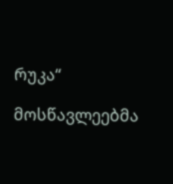რუკა“

მოსწავლეებმა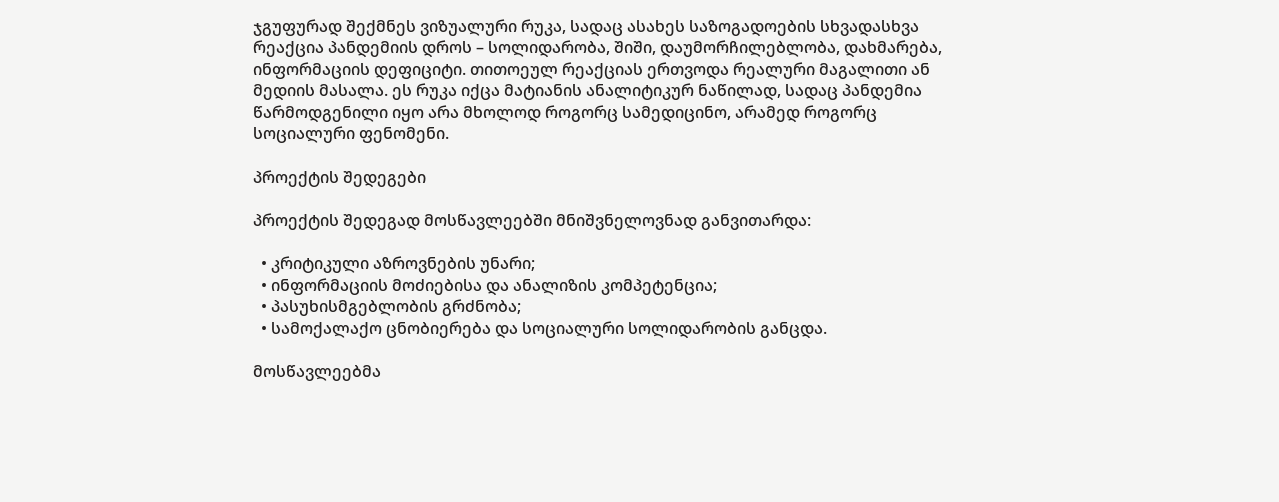ჯგუფურად შექმნეს ვიზუალური რუკა, სადაც ასახეს საზოგადოების სხვადასხვა რეაქცია პანდემიის დროს – სოლიდარობა, შიში, დაუმორჩილებლობა, დახმარება, ინფორმაციის დეფიციტი. თითოეულ რეაქციას ერთვოდა რეალური მაგალითი ან მედიის მასალა. ეს რუკა იქცა მატიანის ანალიტიკურ ნაწილად, სადაც პანდემია წარმოდგენილი იყო არა მხოლოდ როგორც სამედიცინო, არამედ როგორც სოციალური ფენომენი.

პროექტის შედეგები

პროექტის შედეგად მოსწავლეებში მნიშვნელოვნად განვითარდა:

  • კრიტიკული აზროვნების უნარი;
  • ინფორმაციის მოძიებისა და ანალიზის კომპეტენცია;
  • პასუხისმგებლობის გრძნობა;
  • სამოქალაქო ცნობიერება და სოციალური სოლიდარობის განცდა.

მოსწავლეებმა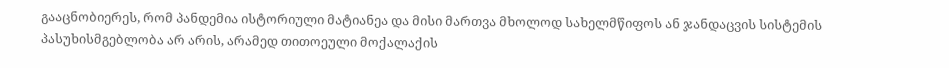გააცნობიერეს, რომ პანდემია ისტორიული მატიანეა და მისი მართვა მხოლოდ სახელმწიფოს ან ჯანდაცვის სისტემის პასუხისმგებლობა არ არის, არამედ თითოეული მოქალაქის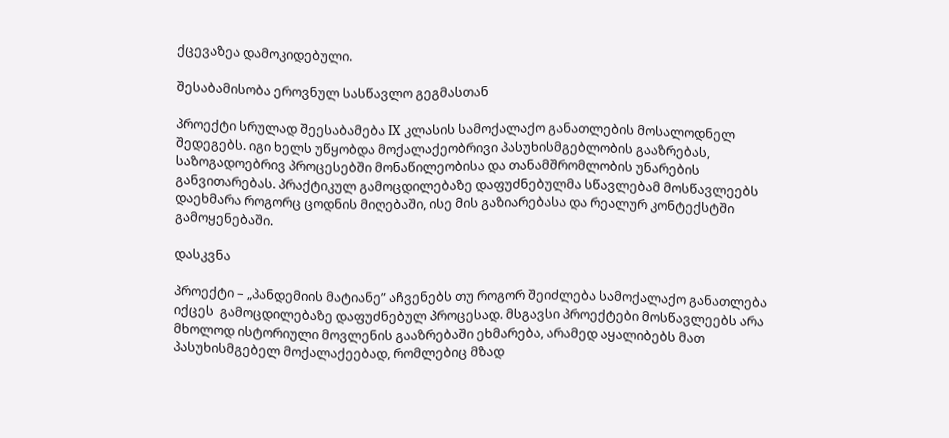ქცევაზეა დამოკიდებული.

შესაბამისობა ეროვნულ სასწავლო გეგმასთან

პროექტი სრულად შეესაბამება IX კლასის სამოქალაქო განათლების მოსალოდნელ შედეგებს. იგი ხელს უწყობდა მოქალაქეობრივი პასუხისმგებლობის გააზრებას, საზოგადოებრივ პროცესებში მონაწილეობისა და თანამშრომლობის უნარების განვითარებას. პრაქტიკულ გამოცდილებაზე დაფუძნებულმა სწავლებამ მოსწავლეებს დაეხმარა როგორც ცოდნის მიღებაში, ისე მის გაზიარებასა და რეალურ კონტექსტში გამოყენებაში.

დასკვნა

პროექტი – „პანდემიის მატიანე” აჩვენებს თუ როგორ შეიძლება სამოქალაქო განათლება იქცეს  გამოცდილებაზე დაფუძნებულ პროცესად. მსგავსი პროექტები მოსწავლეებს არა მხოლოდ ისტორიული მოვლენის გააზრებაში ეხმარება, არამედ აყალიბებს მათ პასუხისმგებელ მოქალაქეებად, რომლებიც მზად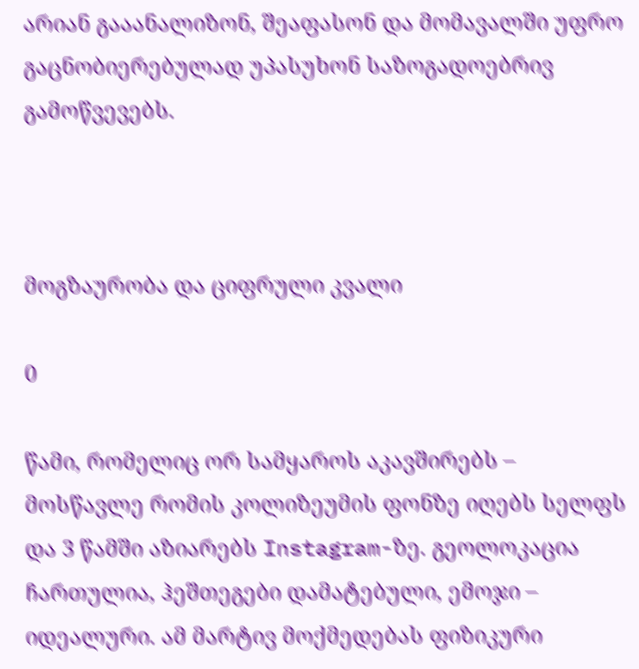არიან გააანალიზონ, შეაფასონ და მომავალში უფრო  გაცნობიერებულად უპასუხონ საზოგადოებრივ გამოწვევებს.



მოგზაურობა და ციფრული კვალი

0

წამი, რომელიც ორ სამყაროს აკავშირებს – მოსწავლე რომის კოლიზეუმის ფონზე იღებს სელფს და 3 წამში აზიარებს Instagram-ზე. გეოლოკაცია ჩართულია, ჰეშთეგები დამატებული, ემოჯი – იდეალური. ამ მარტივ მოქმედებას ფიზიკური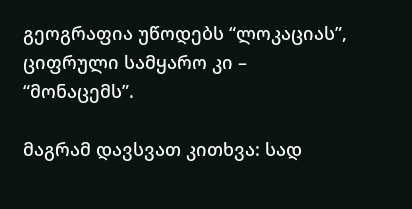გეოგრაფია უწოდებს “ლოკაციას”, ციფრული სამყარო კი – “მონაცემს”.

მაგრამ დავსვათ კითხვა: სად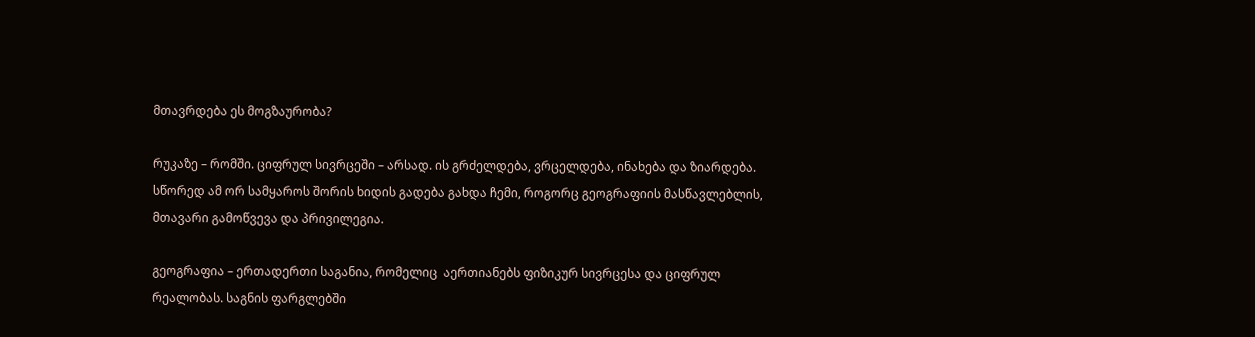მთავრდება ეს მოგზაურობა?

რუკაზე – რომში. ციფრულ სივრცეში – არსად. ის გრძელდება, ვრცელდება, ინახება და ზიარდება. სწორედ ამ ორ სამყაროს შორის ხიდის გადება გახდა ჩემი, როგორც გეოგრაფიის მასწავლებლის, მთავარი გამოწვევა და პრივილეგია.

გეოგრაფია – ერთადერთი საგანია, რომელიც  აერთიანებს ფიზიკურ სივრცესა და ციფრულ რეალობას. საგნის ფარგლებში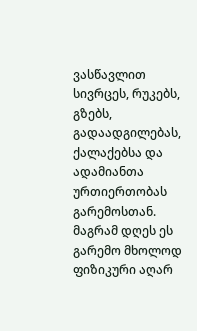ვასწავლით სივრცეს, რუკებს, გზებს, გადაადგილებას, ქალაქებსა და ადამიანთა ურთიერთობას გარემოსთან. მაგრამ დღეს ეს გარემო მხოლოდ ფიზიკური აღარ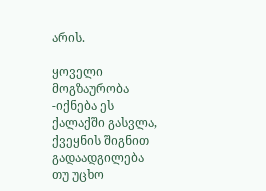არის.

ყოველი მოგზაურობა -იქნება ეს ქალაქში გასვლა, ქვეყნის შიგნით გადაადგილება თუ უცხო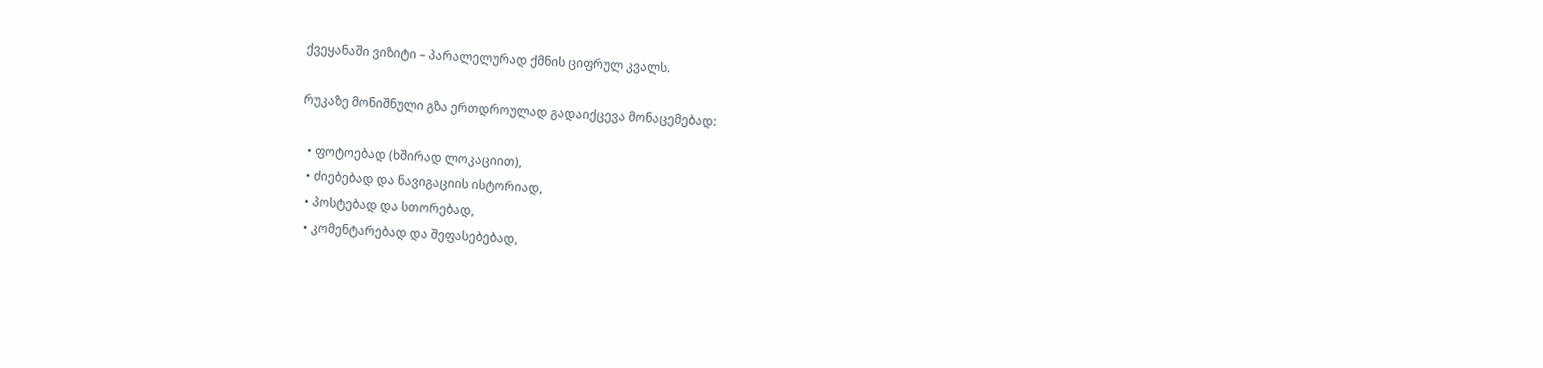ქვეყანაში ვიზიტი – პარალელურად ქმნის ციფრულ კვალს.

რუკაზე მონიშნული გზა ერთდროულად გადაიქცევა მონაცემებად:

  • ფოტოებად (ხშირად ლოკაციით),
  • ძიებებად და ნავიგაციის ისტორიად,
  • პოსტებად და სთორებად,
  • კომენტარებად და შეფასებებად,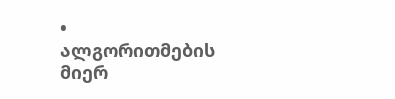• ალგორითმების მიერ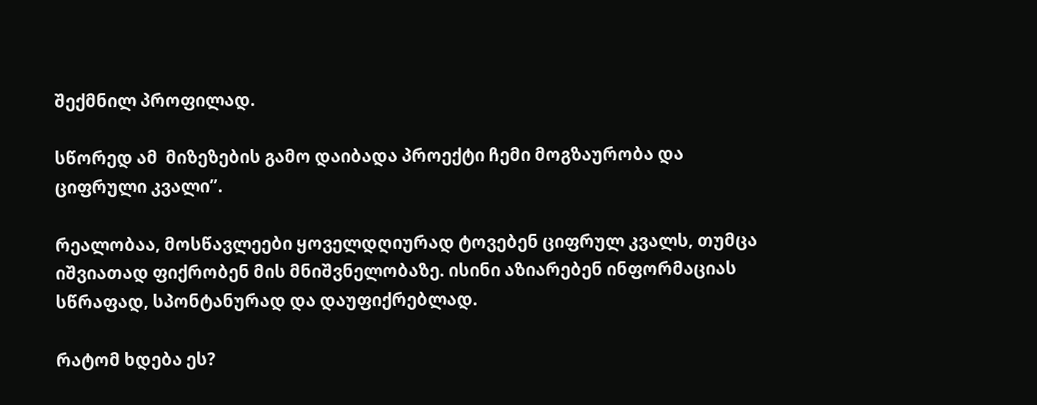შექმნილ პროფილად.

სწორედ ამ  მიზეზების გამო დაიბადა პროექტი ჩემი მოგზაურობა და ციფრული კვალი”.

რეალობაა, მოსწავლეები ყოველდღიურად ტოვებენ ციფრულ კვალს, თუმცა იშვიათად ფიქრობენ მის მნიშვნელობაზე. ისინი აზიარებენ ინფორმაციას სწრაფად, სპონტანურად და დაუფიქრებლად.

რატომ ხდება ეს?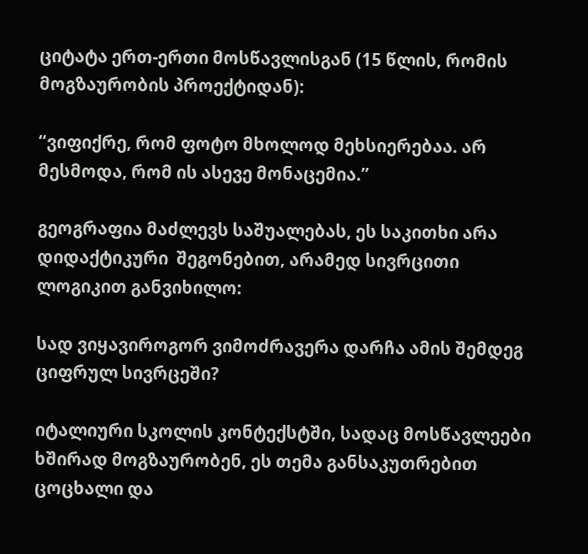ციტატა ერთ-ერთი მოსწავლისგან (15 წლის, რომის მოგზაურობის პროექტიდან):

“ვიფიქრე, რომ ფოტო მხოლოდ მეხსიერებაა. არ მესმოდა, რომ ის ასევე მონაცემია.”

გეოგრაფია მაძლევს საშუალებას, ეს საკითხი არა დიდაქტიკური  შეგონებით, არამედ სივრცითი ლოგიკით განვიხილო:

სად ვიყავიროგორ ვიმოძრავერა დარჩა ამის შემდეგ ციფრულ სივრცეში?

იტალიური სკოლის კონტექსტში, სადაც მოსწავლეები ხშირად მოგზაურობენ, ეს თემა განსაკუთრებით ცოცხალი და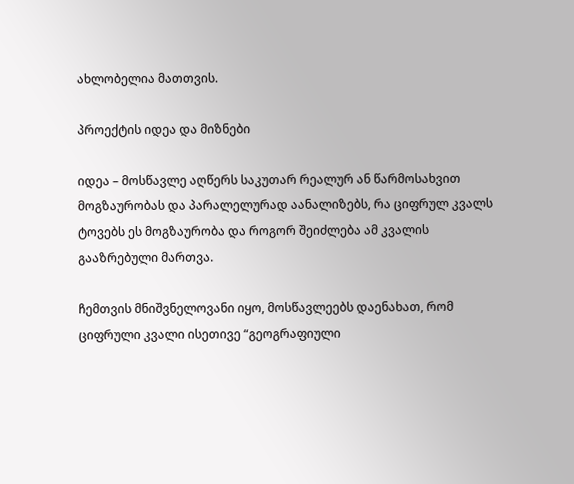ახლობელია მათთვის.

პროექტის იდეა და მიზნები

იდეა – მოსწავლე აღწერს საკუთარ რეალურ ან წარმოსახვით მოგზაურობას და პარალელურად აანალიზებს, რა ციფრულ კვალს ტოვებს ეს მოგზაურობა და როგორ შეიძლება ამ კვალის გააზრებული მართვა.

ჩემთვის მნიშვნელოვანი იყო, მოსწავლეებს დაენახათ, რომ ციფრული კვალი ისეთივე “გეოგრაფიული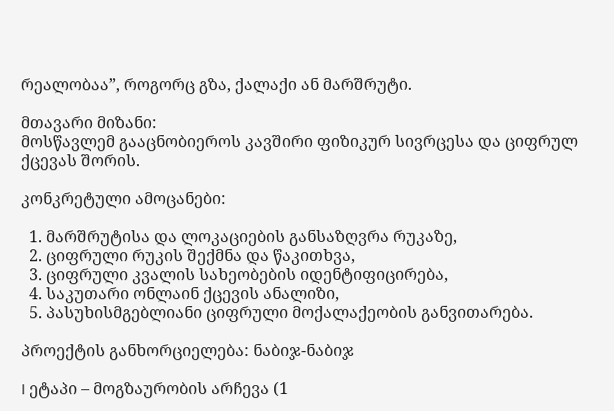რეალობაა”, როგორც გზა, ქალაქი ან მარშრუტი.

მთავარი მიზანი:
მოსწავლემ გააცნობიეროს კავშირი ფიზიკურ სივრცესა და ციფრულ ქცევას შორის.

კონკრეტული ამოცანები:

  1. მარშრუტისა და ლოკაციების განსაზღვრა რუკაზე,
  2. ციფრული რუკის შექმნა და წაკითხვა,
  3. ციფრული კვალის სახეობების იდენტიფიცირება,
  4. საკუთარი ონლაინ ქცევის ანალიზი,
  5. პასუხისმგებლიანი ციფრული მოქალაქეობის განვითარება.

პროექტის განხორციელება: ნაბიჯ-ნაბიჯ

I ეტაპი – მოგზაურობის არჩევა (1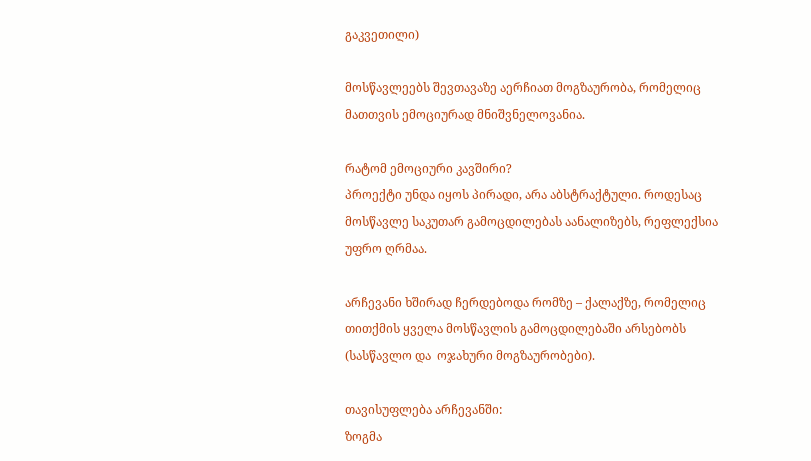გაკვეთილი)

მოსწავლეებს შევთავაზე აერჩიათ მოგზაურობა, რომელიც მათთვის ემოციურად მნიშვნელოვანია.

რატომ ემოციური კავშირი?
პროექტი უნდა იყოს პირადი, არა აბსტრაქტული. როდესაც მოსწავლე საკუთარ გამოცდილებას აანალიზებს, რეფლექსია უფრო ღრმაა.

არჩევანი ხშირად ჩერდებოდა რომზე – ქალაქზე, რომელიც თითქმის ყველა მოსწავლის გამოცდილებაში არსებობს (სასწავლო და  ოჯახური მოგზაურობები).

თავისუფლება არჩევანში:
ზოგმა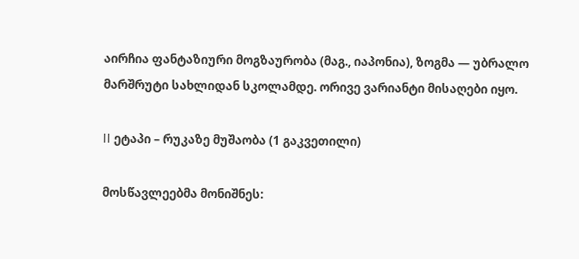აირჩია ფანტაზიური მოგზაურობა (მაგ., იაპონია), ზოგმა — უბრალო მარშრუტი სახლიდან სკოლამდე. ორივე ვარიანტი მისაღები იყო.

II ეტაპი – რუკაზე მუშაობა (1 გაკვეთილი)

მოსწავლეებმა მონიშნეს: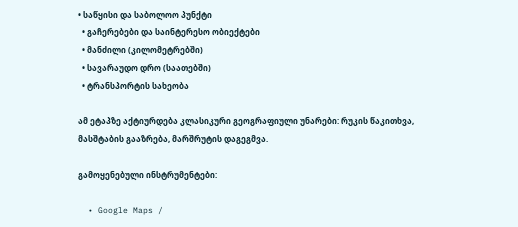• საწყისი და საბოლოო პუნქტი
  • გაჩერებები და საინტერესო ობიექტები
  • მანძილი (კილომეტრებში)
  • სავარაუდო დრო (საათებში)
  • ტრანსპორტის სახეობა

ამ ეტაპზე აქტიურდება კლასიკური გეოგრაფიული უნარები: რუკის წაკითხვა, მასშტაბის გააზრება, მარშრუტის დაგეგმვა.

გამოყენებული ინსტრუმენტები:

  • Google Maps /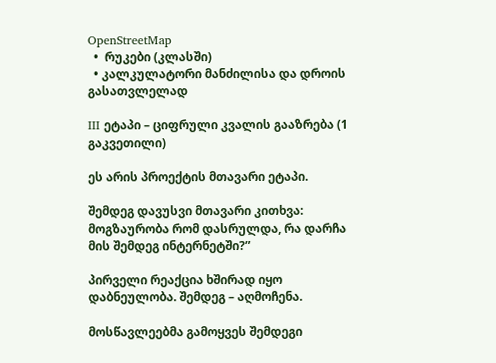OpenStreetMap
  •  რუკები (კლასში)
  • კალკულატორი მანძილისა და დროის გასათვლელად

III ეტაპი – ციფრული კვალის გააზრება (1 გაკვეთილი)

ეს არის პროექტის მთავარი ეტაპი.

შემდეგ დავუსვი მთავარი კითხვა:
მოგზაურობა რომ დასრულდა, რა დარჩა მის შემდეგ ინტერნეტში?”

პირველი რეაქცია ხშირად იყო დაბნეულობა. შემდეგ – აღმოჩენა.

მოსწავლეებმა გამოყვეს შემდეგი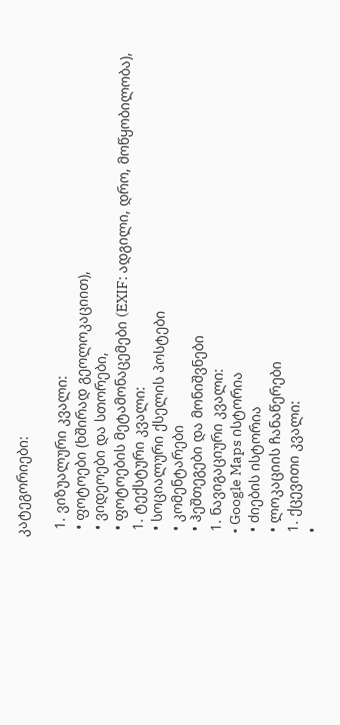კატეგორიები:

  1. ვიზუალური კვალი:
  • ფოტოები (ხშირად გეოლოკაციით),
  • ვიდეოები და სთორები,
  • ფოტოების მეტამონაცემები (EXIF: ადგილი, დრო, მოწყობილობა),
  1. ტექსტური კვალი:
  • სოციალური ქსელის პოსტები
  • კომენტარები
  • ჰეშთეგები და მონიშვნები
  1. ნავიგაციური კვალი:
  • Google Maps ისტორია
  • ძიების ისტორია
  • ლოკაციის ჩანაწერები
  1. ქცევითი კვალი:
  •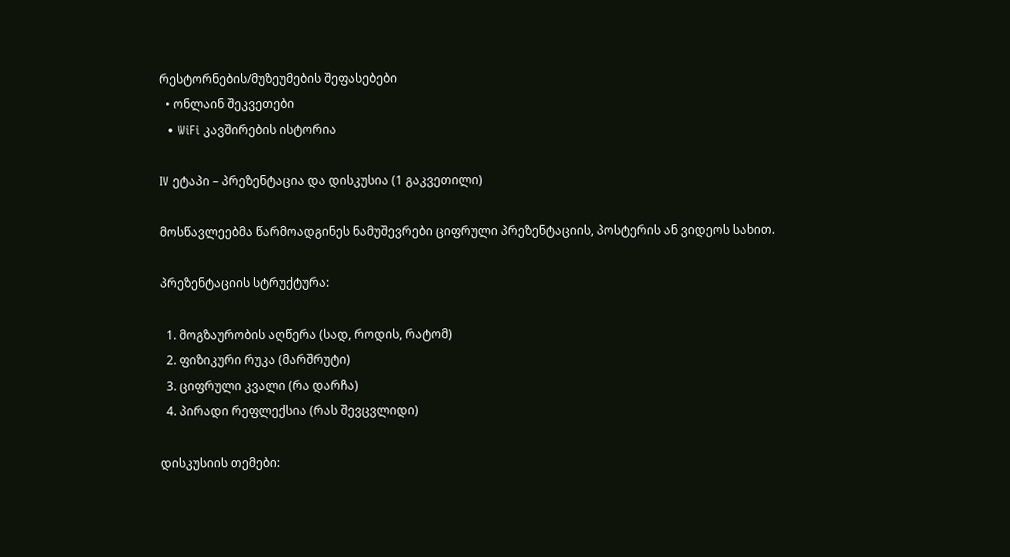რესტორნების/მუზეუმების შეფასებები
  • ონლაინ შეკვეთები
  • WiFi კავშირების ისტორია

IV ეტაპი – პრეზენტაცია და დისკუსია (1 გაკვეთილი)

მოსწავლეებმა წარმოადგინეს ნამუშევრები ციფრული პრეზენტაციის, პოსტერის ან ვიდეოს სახით.

პრეზენტაციის სტრუქტურა:

  1. მოგზაურობის აღწერა (სად, როდის, რატომ)
  2. ფიზიკური რუკა (მარშრუტი)
  3. ციფრული კვალი (რა დარჩა)
  4. პირადი რეფლექსია (რას შევცვლიდი)

დისკუსიის თემები: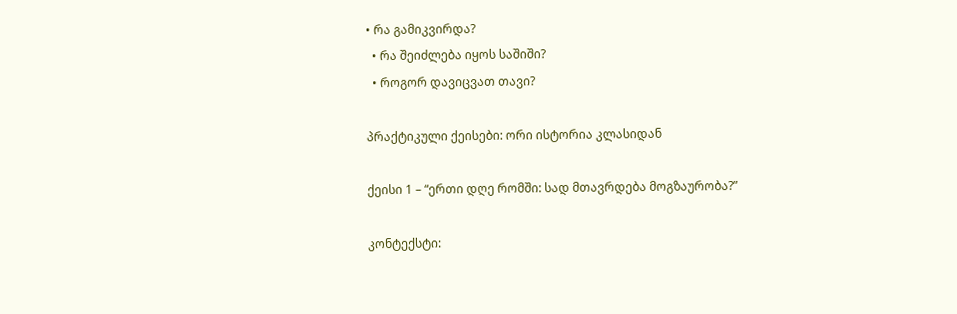• რა გამიკვირდა?
  • რა შეიძლება იყოს საშიში?
  • როგორ დავიცვათ თავი?

პრაქტიკული ქეისები: ორი ისტორია კლასიდან

ქეისი 1 – “ერთი დღე რომში: სად მთავრდება მოგზაურობა?”

კონტექსტი: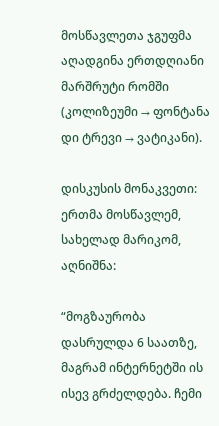მოსწავლეთა ჯგუფმა აღადგინა ერთდღიანი მარშრუტი რომში (კოლიზეუმი → ფონტანა დი ტრევი → ვატიკანი).

დისკუსის მონაკვეთი:
ერთმა მოსწავლემ, სახელად მარიკომ, აღნიშნა:

“მოგზაურობა დასრულდა 6 საათზე, მაგრამ ინტერნეტში ის ისევ გრძელდება. ჩემი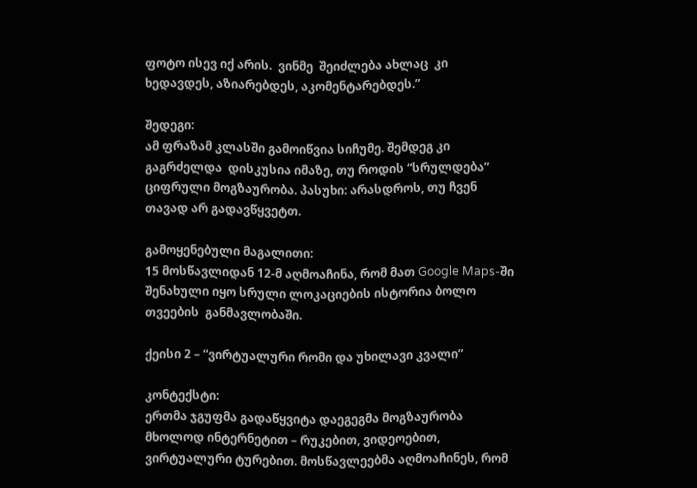ფოტო ისევ იქ არის.  ვინმე  შეიძლება ახლაც  კი ხედავდეს, აზიარებდეს, აკომენტარებდეს.”

შედეგი:
ამ ფრაზამ კლასში გამოიწვია სიჩუმე. შემდეგ კი გაგრძელდა  დისკუსია იმაზე, თუ როდის “სრულდება” ციფრული მოგზაურობა. პასუხი: არასდროს, თუ ჩვენ თავად არ გადავწყვეტთ.

გამოყენებული მაგალითი:
15 მოსწავლიდან 12-მ აღმოაჩინა, რომ მათ Google Maps-ში შენახული იყო სრული ლოკაციების ისტორია ბოლო თვეების  განმავლობაში.

ქეისი 2 – “ვირტუალური რომი და უხილავი კვალი”

კონტექსტი:
ერთმა ჯგუფმა გადაწყვიტა დაეგეგმა მოგზაურობა მხოლოდ ინტერნეტით – რუკებით, ვიდეოებით, ვირტუალური ტურებით. მოსწავლეებმა აღმოაჩინეს, რომ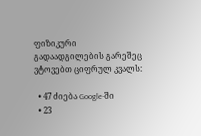ფიზიკური გადაადგილების გარეშეც ვტოვებთ ციფრულ კვალს:

  • 47 ძიება Google-ში
  • 23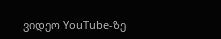ვიდეო YouTube-ზე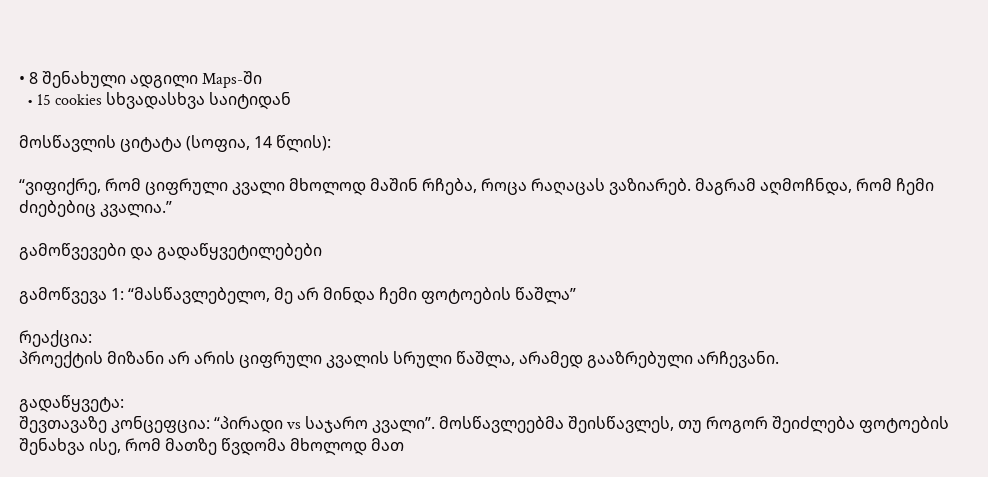• 8 შენახული ადგილი Maps-ში
  • 15 cookies სხვადასხვა საიტიდან

მოსწავლის ციტატა (სოფია, 14 წლის):

“ვიფიქრე, რომ ციფრული კვალი მხოლოდ მაშინ რჩება, როცა რაღაცას ვაზიარებ. მაგრამ აღმოჩნდა, რომ ჩემი ძიებებიც კვალია.”

გამოწვევები და გადაწყვეტილებები

გამოწვევა 1: “მასწავლებელო, მე არ მინდა ჩემი ფოტოების წაშლა”

რეაქცია:
პროექტის მიზანი არ არის ციფრული კვალის სრული წაშლა, არამედ გააზრებული არჩევანი.

გადაწყვეტა:
შევთავაზე კონცეფცია: “პირადი vs საჯარო კვალი”. მოსწავლეებმა შეისწავლეს, თუ როგორ შეიძლება ფოტოების შენახვა ისე, რომ მათზე წვდომა მხოლოდ მათ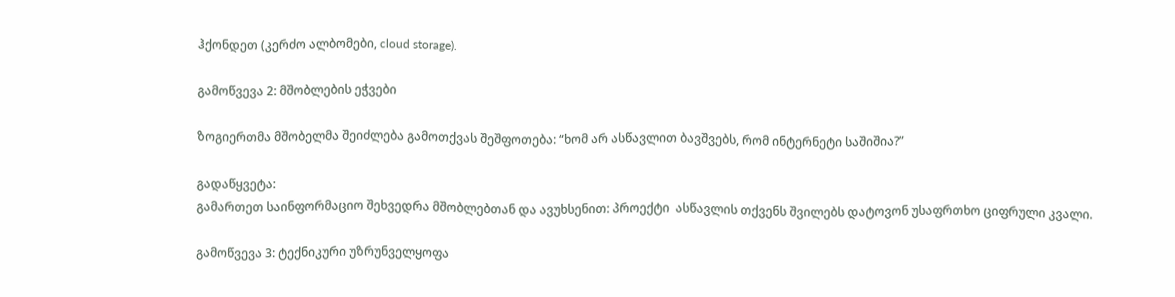ჰქონდეთ (კერძო ალბომები, cloud storage).

გამოწვევა 2: მშობლების ეჭვები

ზოგიერთმა მშობელმა შეიძლება გამოთქვას შეშფოთება: “ხომ არ ასწავლით ბავშვებს, რომ ინტერნეტი საშიშია?”

გადაწყვეტა:
გამართეთ საინფორმაციო შეხვედრა მშობლებთან და ავუხსენით: პროექტი  ასწავლის თქვენს შვილებს დატოვონ უსაფრთხო ციფრული კვალი.

გამოწვევა 3: ტექნიკური უზრუნველყოფა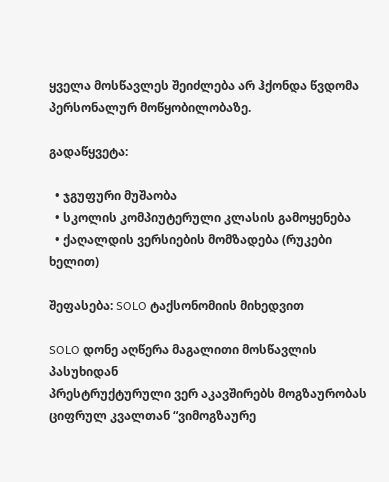ყველა მოსწავლეს შეიძლება არ ჰქონდა წვდომა პერსონალურ მოწყობილობაზე.

გადაწყვეტა:

  • ჯგუფური მუშაობა
  • სკოლის კომპიუტერული კლასის გამოყენება
  • ქაღალდის ვერსიების მომზადება (რუკები ხელით)

შეფასება: SOLO ტაქსონომიის მიხედვით

SOLO დონე აღწერა მაგალითი მოსწავლის პასუხიდან
პრესტრუქტურული ვერ აკავშირებს მოგზაურობას ციფრულ კვალთან “ვიმოგზაურე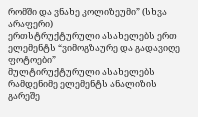რომში და ვნახე კოლიზეუმი” (სხვა არაფერი)
ერთსტრუქტურული ასახელებს ერთ ელემენტს “ვიმოგზაურე და გადავიღე ფოტოები”
მულტირუქტურული ასახელებს რამდენიმე ელემენტს ანალიზის გარეშე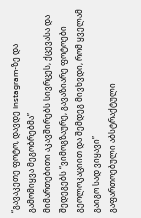“გავაკეთე ფოტო, დავდე Instagram-ზე და გამომიყვა მეგობრებმა”
მიმართებითი აკავშირებს სივრცეს, ქცევასა და შედეგებს “ვიმოგზაურე, გავაზიარე ფოტოები გეოლოკაციით და შემდეგ მივხვდი, რომ ყველამ გაიგო სად ვიყავი”
გაფართოებული აბსტრაქტული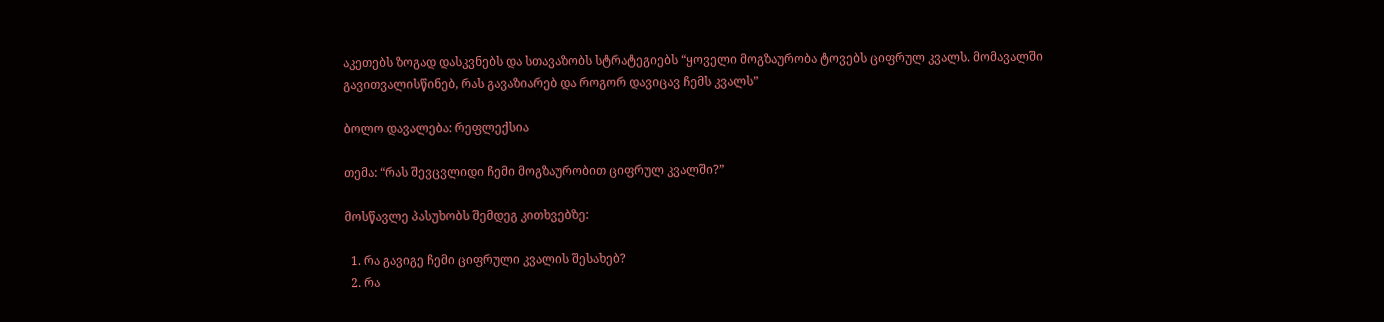აკეთებს ზოგად დასკვნებს და სთავაზობს სტრატეგიებს “ყოველი მოგზაურობა ტოვებს ციფრულ კვალს. მომავალში გავითვალისწინებ, რას გავაზიარებ და როგორ დავიცავ ჩემს კვალს”

ბოლო დავალება: რეფლექსია

თემა: “რას შევცვლიდი ჩემი მოგზაურობით ციფრულ კვალში?”

მოსწავლე პასუხობს შემდეგ კითხვებზე:

  1. რა გავიგე ჩემი ციფრული კვალის შესახებ?
  2. რა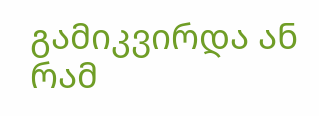გამიკვირდა ან რამ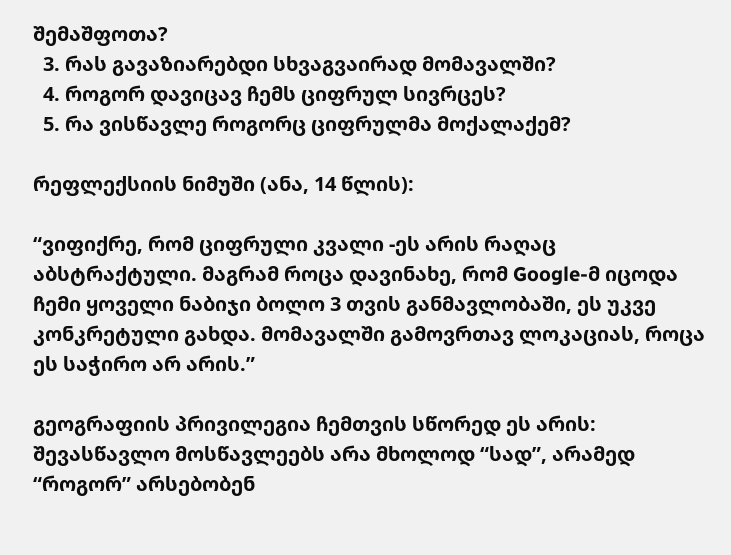შემაშფოთა?
  3. რას გავაზიარებდი სხვაგვაირად მომავალში?
  4. როგორ დავიცავ ჩემს ციფრულ სივრცეს?
  5. რა ვისწავლე როგორც ციფრულმა მოქალაქემ?

რეფლექსიის ნიმუში (ანა, 14 წლის):

“ვიფიქრე, რომ ციფრული კვალი -ეს არის რაღაც აბსტრაქტული. მაგრამ როცა დავინახე, რომ Google-მ იცოდა ჩემი ყოველი ნაბიჯი ბოლო 3 თვის განმავლობაში, ეს უკვე კონკრეტული გახდა. მომავალში გამოვრთავ ლოკაციას, როცა ეს საჭირო არ არის.”

გეოგრაფიის პრივილეგია ჩემთვის სწორედ ეს არის: შევასწავლო მოსწავლეებს არა მხოლოდ “სად”, არამედ “როგორ” არსებობენ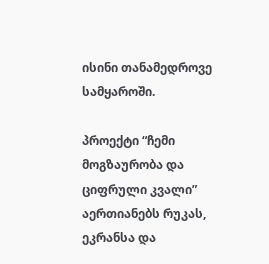ისინი თანამედროვე სამყაროში.

პროექტი “ჩემი მოგზაურობა და ციფრული კვალი” აერთიანებს რუკას, ეკრანსა და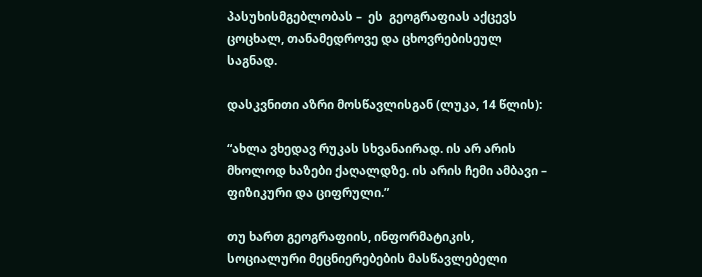პასუხისმგებლობას –  ეს  გეოგრაფიას აქცევს ცოცხალ, თანამედროვე და ცხოვრებისეულ საგნად.

დასკვნითი აზრი მოსწავლისგან (ლუკა, 14 წლის):

“ახლა ვხედავ რუკას სხვანაირად. ის არ არის მხოლოდ ხაზები ქაღალდზე. ის არის ჩემი ამბავი – ფიზიკური და ციფრული.”

თუ ხართ გეოგრაფიის, ინფორმატიკის, სოციალური მეცნიერებების მასწავლებელი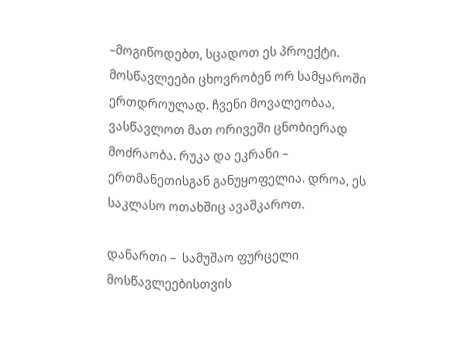–მოგიწოდებთ, სცადოთ ეს პროექტი. მოსწავლეები ცხოვრობენ ორ სამყაროში ერთდროულად. ჩვენი მოვალეობაა, ვასწავლოთ მათ ორივეში ცნობიერად მოძრაობა. რუკა და ეკრანი – ერთმანეთისგან განუყოფელია. დროა, ეს საკლასო ოთახშიც ავაშკაროთ.

დანართი –  სამუშაო ფურცელი მოსწავლეებისთვის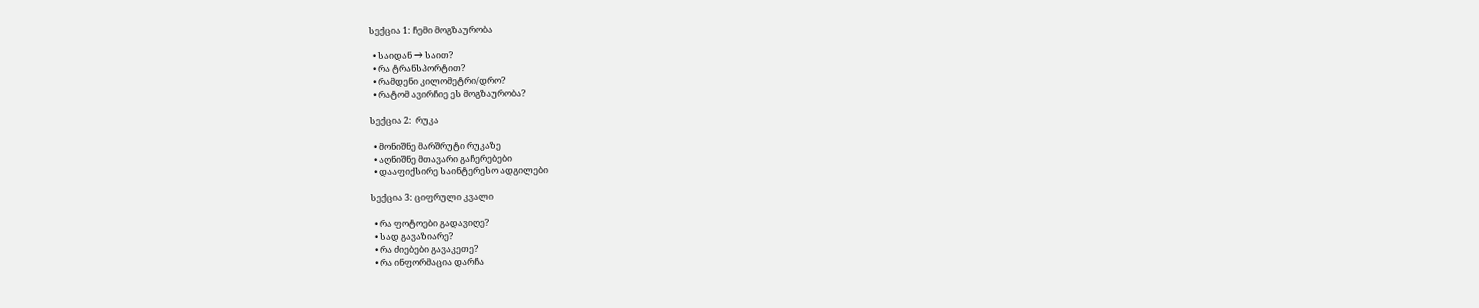სექცია 1: ჩემი მოგზაურობა

  • საიდან → საით?
  • რა ტრანსპორტით?
  • რამდენი კილომეტრი/დრო?
  • რატომ ავირჩიე ეს მოგზაურობა?

სექცია 2:  რუკა

  • მონიშნე მარშრუტი რუკაზე
  • აღნიშნე მთავარი გაჩერებები
  • დააფიქსირე საინტერესო ადგილები

სექცია 3: ციფრული კვალი

  • რა ფოტოები გადავიღე?
  • სად გავაზიარე?
  • რა ძიებები გავაკეთე?
  • რა ინფორმაცია დარჩა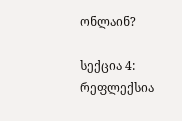ონლაინ?

სექცია 4: რეფლექსია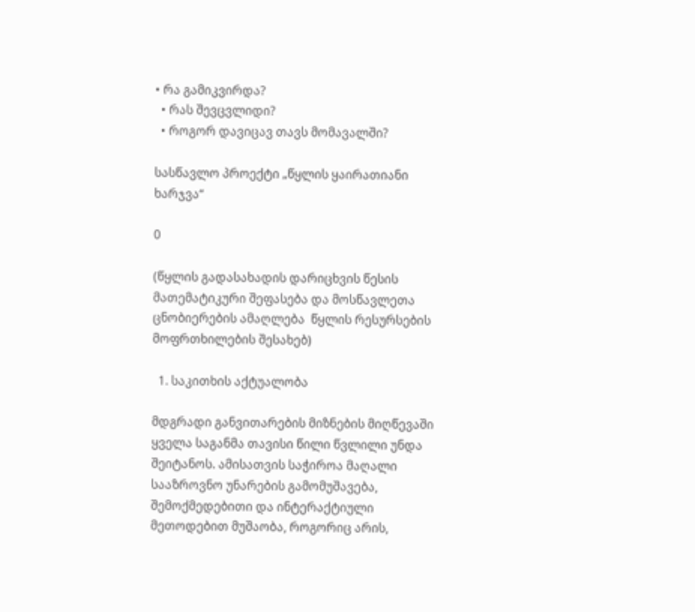• რა გამიკვირდა?
  • რას შევცვლიდი?
  • როგორ დავიცავ თავს მომავალში?

სასწავლო პროექტი „წყლის ყაირათიანი ხარჯვა“

0

(წყლის გადასახადის დარიცხვის წესის მათემატიკური შეფასება და მოსწავლეთა ცნობიერების ამაღლება  წყლის რესურსების მოფრთხილების შესახებ)

  1. საკითხის აქტუალობა

მდგრადი განვითარების მიზნების მიღწევაში ყველა საგანმა თავისი წილი წვლილი უნდა შეიტანოს. ამისათვის საჭიროა მაღალი სააზროვნო უნარების გამომუშავება, შემოქმედებითი და ინტერაქტიული მეთოდებით მუშაობა, როგორიც არის,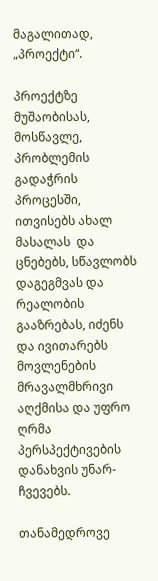მაგალითად,  „პროექტი“.

პროექტზე მუშაობისას, მოსწავლე, პრობლემის გადაჭრის პროცესში, ითვისებს ახალ მასალას  და ცნებებს, სწავლობს დაგეგმვას და რეალობის გააზრებას, იძენს და ივითარებს მოვლენების მრავალმხრივი აღქმისა და უფრო ღრმა პერსპექტივების დანახვის უნარ-ჩვევებს.

თანამედროვე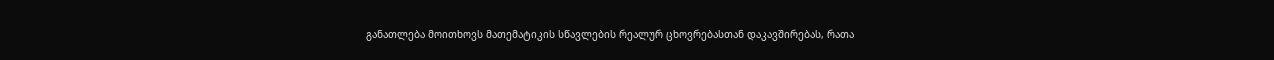განათლება მოითხოვს მათემატიკის სწავლების რეალურ ცხოვრებასთან დაკავშირებას, რათა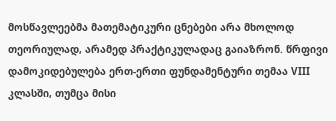მოსწავლეებმა მათემატიკური ცნებები არა მხოლოდ თეორიულად, არამედ პრაქტიკულადაც გაიაზრონ. წრფივი დამოკიდებულება ერთ-ერთი ფუნდამენტური თემაა VIII კლასში, თუმცა მისი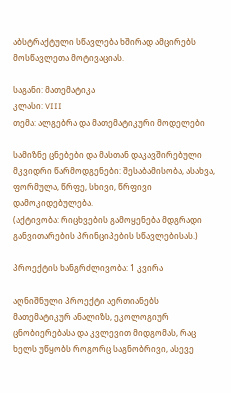აბსტრაქტული სწავლება ხშირად ამცირებს მოსწავლეთა მოტივაციას.

საგანი: მათემატიკა
კლასი: VIII
თემა: ალგებრა და მათემატიკური მოდელები

სამიზნე ცნებები და მასთან დაკავშირებული მკვიდრი წარმოდგენები: შესაბამისობა, ასახვა, ფორმულა, წრფე, სხივი, წრფივი დამოკიდებულება.
(აქტივობა: რიცხვების გამოყენება მდგრადი განვითარების პრინციპების სწავლებისას.)

პროექტის ხანგრძლივობა: 1 კვირა

აღნიშნული პროექტი აერთიანებს მათემატიკურ ანალიზს, ეკოლოგიურ ცნობიერებასა და კვლევით მიდგომას, რაც ხელს უწყობს როგორც საგნობრივი, ასევე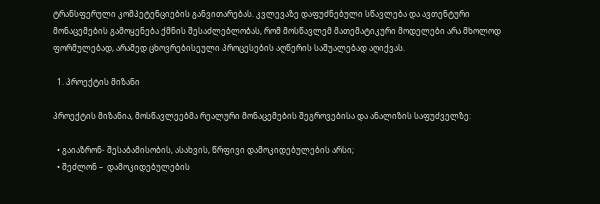ტრანსფერული კომპეტენციების განვითარებას. კვლევაზე დაფუძნებული სწავლება და ავთენტური მონაცემების გამოყენება ქმნის შესაძლებლობას, რომ მოსწავლემ მათემატიკური მოდელები არა მხოლოდ ფორმულებად, არამედ ცხოვრებისეული პროცესების აღწერის საშუალებად აღიქვას.

  1. პროექტის მიზანი

პროექტის მიზანია, მოსწავლეებმა რეალური მონაცემების შეგროვებისა და ანალიზის საფუძველზე:

  • გაიაზრონ- შესაბამისობის, ასახვის, წრფივი დამოკიდებულების არსი;
  • შეძლონ –  დამოკიდებულების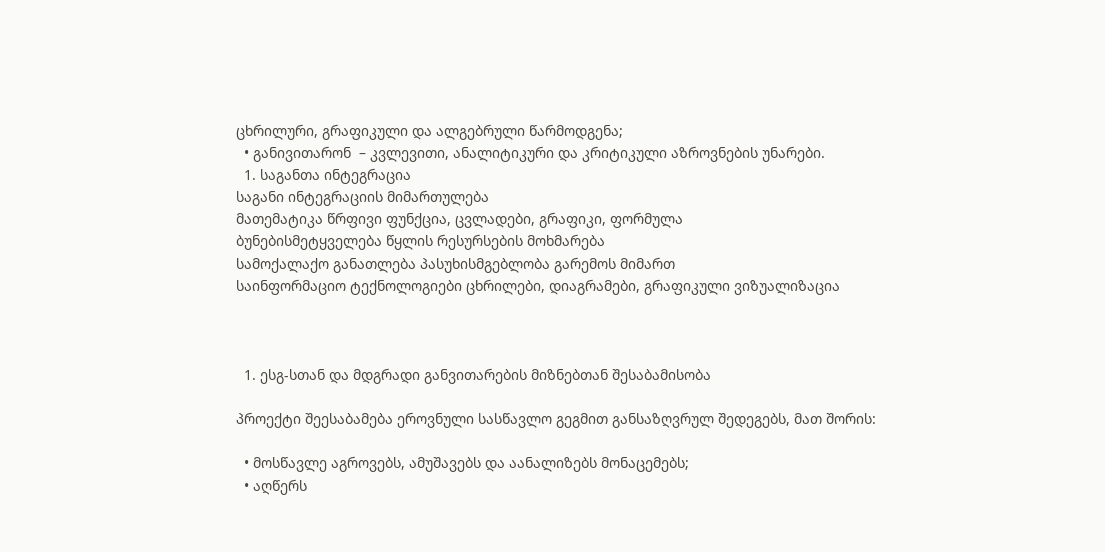ცხრილური, გრაფიკული და ალგებრული წარმოდგენა;
  • განივითარონ  – კვლევითი, ანალიტიკური და კრიტიკული აზროვნების უნარები.
  1. საგანთა ინტეგრაცია
საგანი ინტეგრაციის მიმართულება
მათემატიკა წრფივი ფუნქცია, ცვლადები, გრაფიკი, ფორმულა
ბუნებისმეტყველება წყლის რესურსების მოხმარება
სამოქალაქო განათლება პასუხისმგებლობა გარემოს მიმართ
საინფორმაციო ტექნოლოგიები ცხრილები, დიაგრამები, გრაფიკული ვიზუალიზაცია



  1. ესგ-სთან და მდგრადი განვითარების მიზნებთან შესაბამისობა

პროექტი შეესაბამება ეროვნული სასწავლო გეგმით განსაზღვრულ შედეგებს, მათ შორის:

  • მოსწავლე აგროვებს, ამუშავებს და აანალიზებს მონაცემებს;
  • აღწერს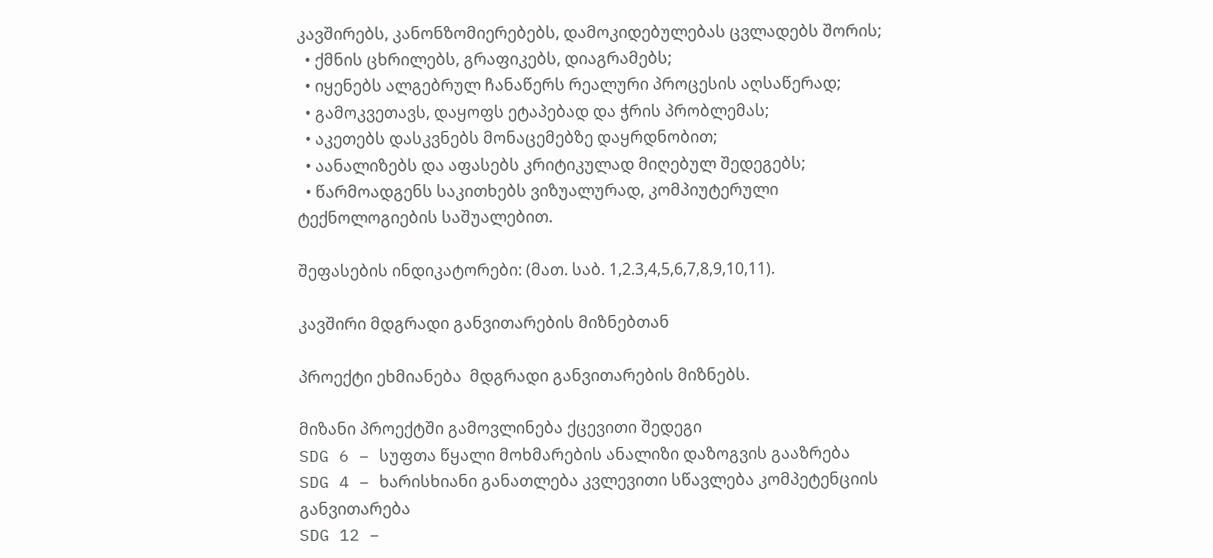კავშირებს, კანონზომიერებებს, დამოკიდებულებას ცვლადებს შორის;
  • ქმნის ცხრილებს, გრაფიკებს, დიაგრამებს;
  • იყენებს ალგებრულ ჩანაწერს რეალური პროცესის აღსაწერად;
  • გამოკვეთავს, დაყოფს ეტაპებად და ჭრის პრობლემას;
  • აკეთებს დასკვნებს მონაცემებზე დაყრდნობით;
  • აანალიზებს და აფასებს კრიტიკულად მიღებულ შედეგებს;
  • წარმოადგენს საკითხებს ვიზუალურად, კომპიუტერული ტექნოლოგიების საშუალებით.

შეფასების ინდიკატორები: (მათ. საბ. 1,2.3,4,5,6,7,8,9,10,11).

კავშირი მდგრადი განვითარების მიზნებთან

პროექტი ეხმიანება  მდგრადი განვითარების მიზნებს.

მიზანი პროექტში გამოვლინება ქცევითი შედეგი
SDG 6 – სუფთა წყალი მოხმარების ანალიზი დაზოგვის გააზრება
SDG 4 – ხარისხიანი განათლება კვლევითი სწავლება კომპეტენციის განვითარება
SDG 12 –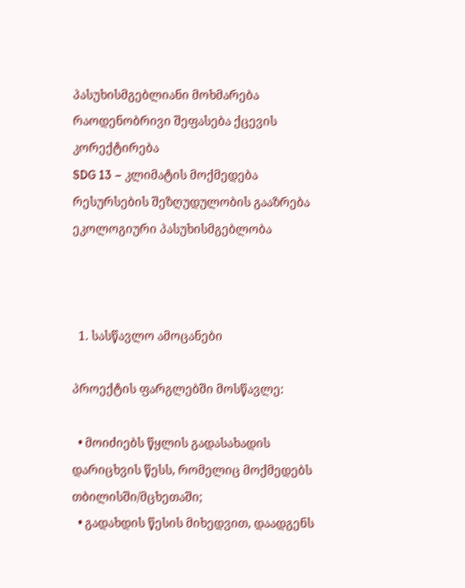პასუხისმგებლიანი მოხმარება რაოდენობრივი შეფასება ქცევის კორექტირება
SDG 13 – კლიმატის მოქმედება რესურსების შეზღუდულობის გააზრება ეკოლოგიური პასუხისმგებლობა



  1. სასწავლო ამოცანები

პროექტის ფარგლებში მოსწავლე:

  • მოიძიებს წყლის გადასახადის დარიცხვის წესს, რომელიც მოქმედებს თბილისში/მცხეთაში;
  • გადახდის წესის მიხედვით, დაადგენს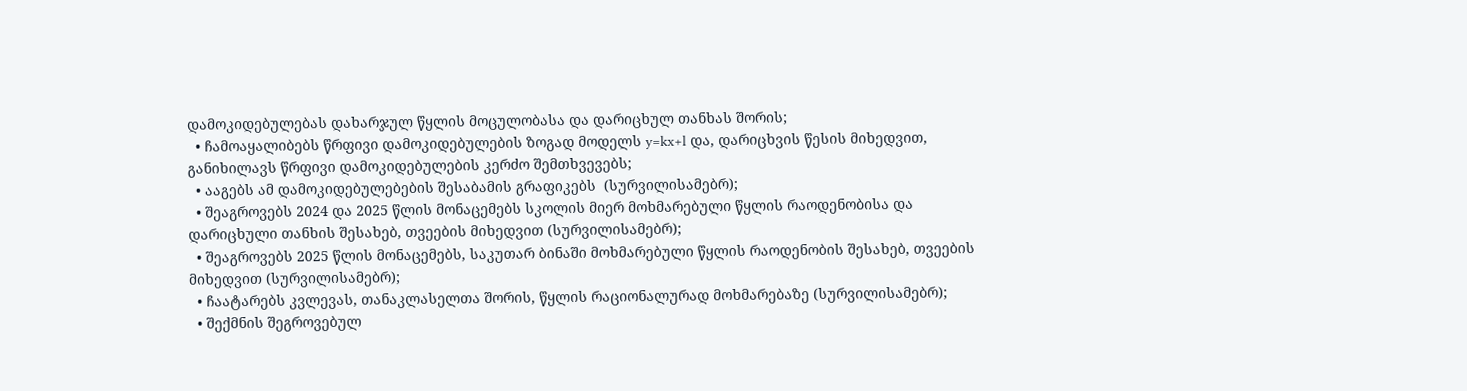დამოკიდებულებას დახარჯულ წყლის მოცულობასა და დარიცხულ თანხას შორის;
  • ჩამოაყალიბებს წრფივი დამოკიდებულების ზოგად მოდელს y=kx+l და, დარიცხვის წესის მიხედვით, განიხილავს წრფივი დამოკიდებულების კერძო შემთხვევებს;
  • ააგებს ამ დამოკიდებულებების შესაბამის გრაფიკებს  (სურვილისამებრ);
  • შეაგროვებს 2024 და 2025 წლის მონაცემებს სკოლის მიერ მოხმარებული წყლის რაოდენობისა და დარიცხული თანხის შესახებ, თვეების მიხედვით (სურვილისამებრ);
  • შეაგროვებს 2025 წლის მონაცემებს, საკუთარ ბინაში მოხმარებული წყლის რაოდენობის შესახებ, თვეების მიხედვით (სურვილისამებრ);
  • ჩაატარებს კვლევას, თანაკლასელთა შორის, წყლის რაციონალურად მოხმარებაზე (სურვილისამებრ);
  • შექმნის შეგროვებულ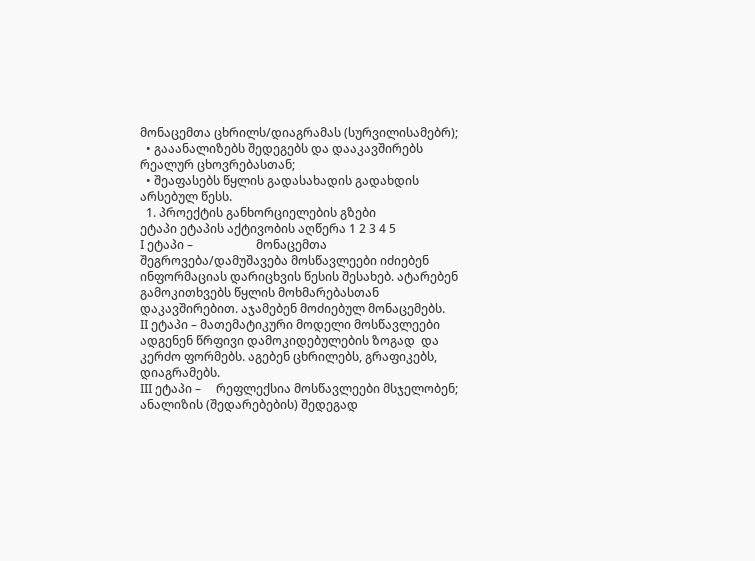მონაცემთა ცხრილს/დიაგრამას (სურვილისამებრ);
  • გააანალიზებს შედეგებს და დააკავშირებს რეალურ ცხოვრებასთან;
  • შეაფასებს წყლის გადასახადის გადახდის არსებულ წესს.
  1. პროექტის განხორციელების გზები
ეტაპი ეტაპის აქტივობის აღწერა 1 2 3 4 5
I ეტაპი –                     მონაცემთა შეგროვება/დამუშავება მოსწავლეები იძიებენ ინფორმაციას დარიცხვის წესის შესახებ. ატარებენ გამოკითხვებს წყლის მოხმარებასთან დაკავშირებით. აჯამებენ მოძიებულ მონაცემებს.
II ეტაპი – მათემატიკური მოდელი მოსწავლეები ადგენენ წრფივი დამოკიდებულების ზოგად  და კერძო ფორმებს. აგებენ ცხრილებს, გრაფიკებს, დიაგრამებს.
III ეტაპი –     რეფლექსია მოსწავლეები მსჯელობენ; ანალიზის (შედარებების) შედეგად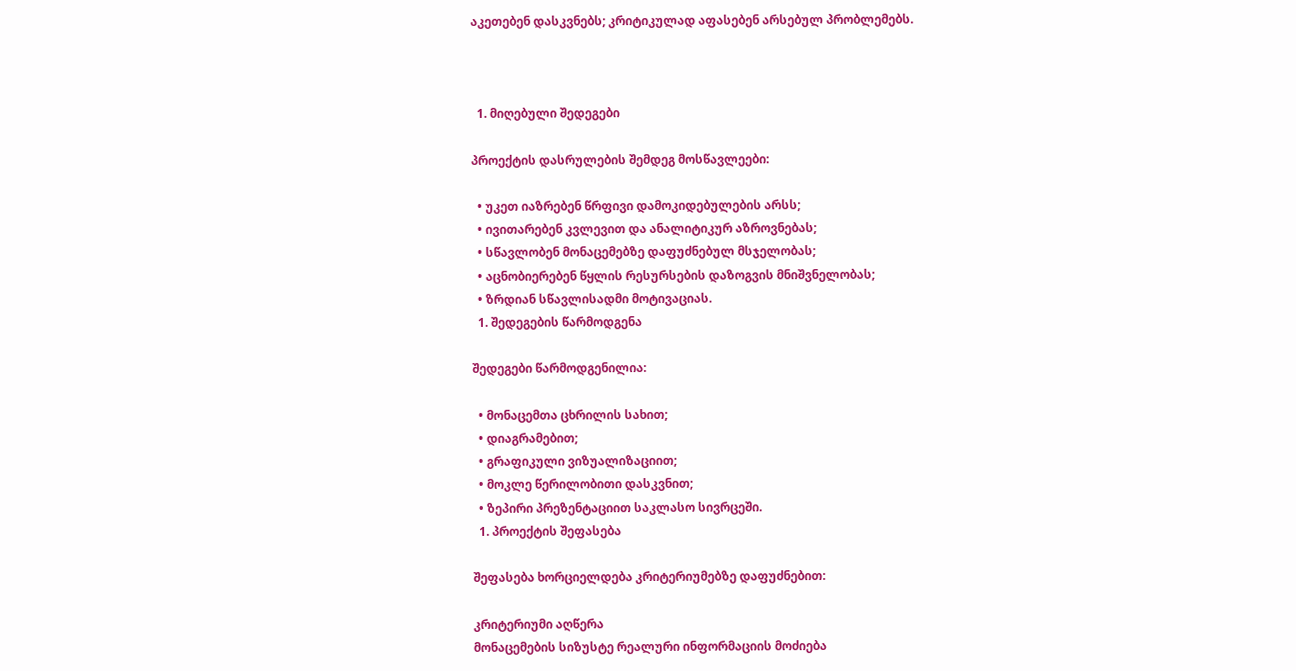აკეთებენ დასკვნებს; კრიტიკულად აფასებენ არსებულ პრობლემებს.



  1. მიღებული შედეგები

პროექტის დასრულების შემდეგ მოსწავლეები:

  • უკეთ იაზრებენ წრფივი დამოკიდებულების არსს;
  • ივითარებენ კვლევით და ანალიტიკურ აზროვნებას;
  • სწავლობენ მონაცემებზე დაფუძნებულ მსჯელობას;
  • აცნობიერებენ წყლის რესურსების დაზოგვის მნიშვნელობას;
  • ზრდიან სწავლისადმი მოტივაციას.
  1. შედეგების წარმოდგენა

შედეგები წარმოდგენილია:

  • მონაცემთა ცხრილის სახით;
  • დიაგრამებით;
  • გრაფიკული ვიზუალიზაციით;
  • მოკლე წერილობითი დასკვნით;
  • ზეპირი პრეზენტაციით საკლასო სივრცეში.
  1. პროექტის შეფასება

შეფასება ხორციელდება კრიტერიუმებზე დაფუძნებით:

კრიტერიუმი აღწერა
მონაცემების სიზუსტე რეალური ინფორმაციის მოძიება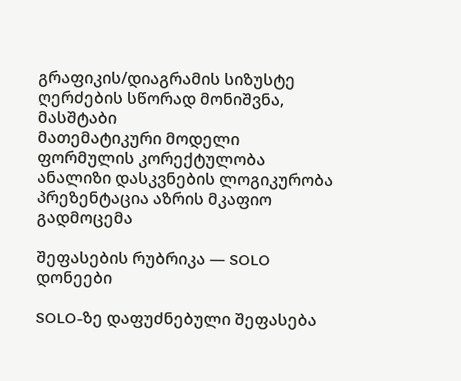გრაფიკის/დიაგრამის სიზუსტე ღერძების სწორად მონიშვნა, მასშტაბი
მათემატიკური მოდელი ფორმულის კორექტულობა
ანალიზი დასკვნების ლოგიკურობა
პრეზენტაცია აზრის მკაფიო გადმოცემა

შეფასების რუბრიკა — SOLO დონეები

SOLO-ზე დაფუძნებული შეფასება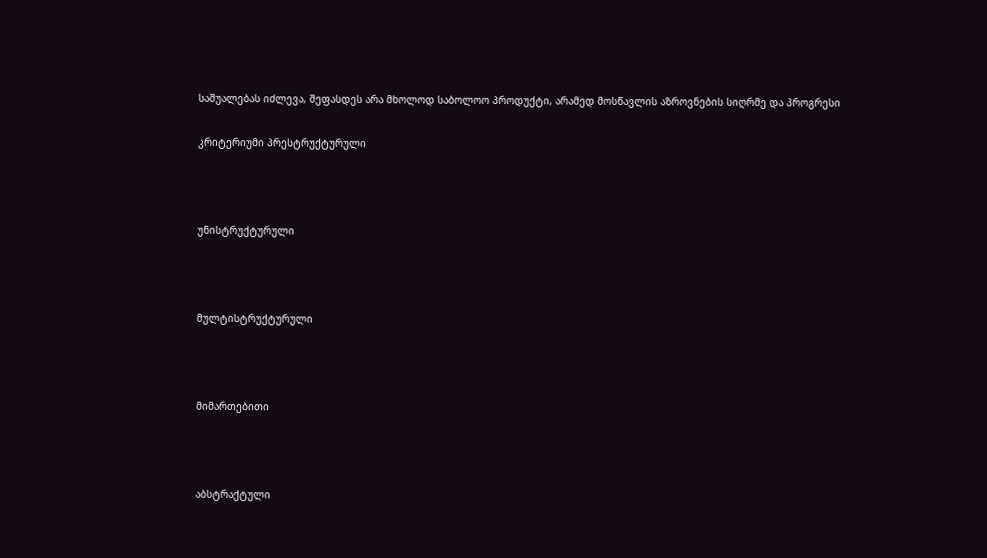საშუალებას იძლევა, შეფასდეს არა მხოლოდ საბოლოო პროდუქტი, არამედ მოსწავლის აზროვნების სიღრმე და პროგრესი

კრიტერიუმი პრესტრუქტურული



უნისტრუქტურული



მულტისტრუქტურული



მიმართებითი



აბსტრაქტული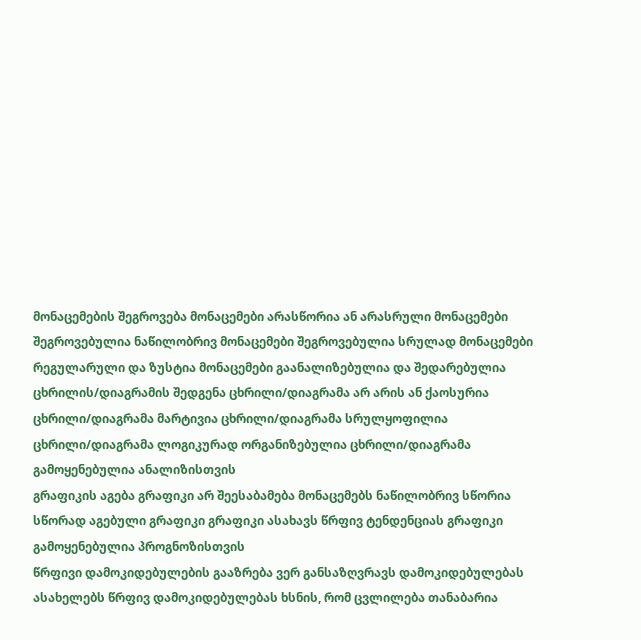მონაცემების შეგროვება მონაცემები არასწორია ან არასრული მონაცემები შეგროვებულია ნაწილობრივ მონაცემები შეგროვებულია სრულად მონაცემები რეგულარული და ზუსტია მონაცემები გაანალიზებულია და შედარებულია
ცხრილის/დიაგრამის შედგენა ცხრილი/დიაგრამა არ არის ან ქაოსურია ცხრილი/დიაგრამა მარტივია ცხრილი/დიაგრამა სრულყოფილია ცხრილი/დიაგრამა ლოგიკურად ორგანიზებულია ცხრილი/დიაგრამა გამოყენებულია ანალიზისთვის
გრაფიკის აგება გრაფიკი არ შეესაბამება მონაცემებს ნაწილობრივ სწორია სწორად აგებული გრაფიკი გრაფიკი ასახავს წრფივ ტენდენციას გრაფიკი გამოყენებულია პროგნოზისთვის
წრფივი დამოკიდებულების გააზრება ვერ განსაზღვრავს დამოკიდებულებას ასახელებს წრფივ დამოკიდებულებას ხსნის, რომ ცვლილება თანაბარია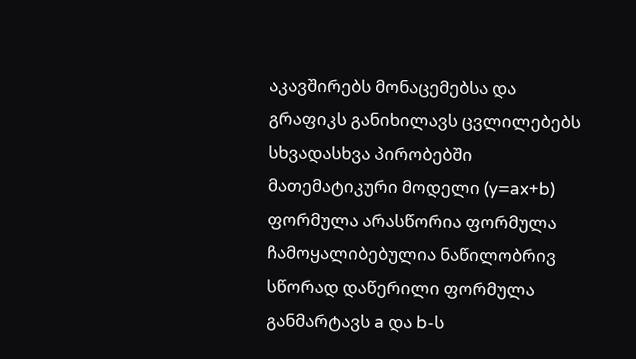აკავშირებს მონაცემებსა და გრაფიკს განიხილავს ცვლილებებს სხვადასხვა პირობებში
მათემატიკური მოდელი (y=ax+b) ფორმულა არასწორია ფორმულა ჩამოყალიბებულია ნაწილობრივ სწორად დაწერილი ფორმულა განმარტავს a და b-ს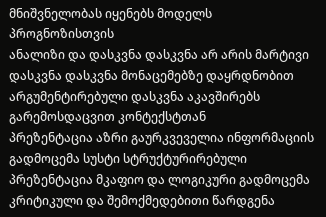მნიშვნელობას იყენებს მოდელს პროგნოზისთვის
ანალიზი და დასკვნა დასკვნა არ არის მარტივი დასკვნა დასკვნა მონაცემებზე დაყრდნობით არგუმენტირებული დასკვნა აკავშირებს გარემოსდაცვით კონტექსტთან
პრეზენტაცია აზრი გაურკვეველია ინფორმაციის გადმოცემა სუსტი სტრუქტურირებული პრეზენტაცია მკაფიო და ლოგიკური გადმოცემა კრიტიკული და შემოქმედებითი წარდგენა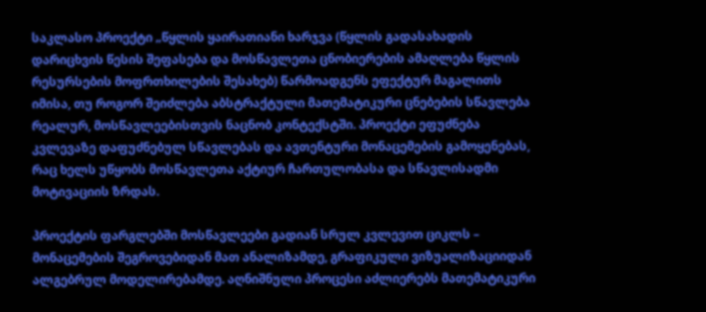საკლასო პროექტი „წყლის ყაირათიანი ხარჯვა (წყლის გადასახადის დარიცხვის წესის შეფასება და მოსწავლეთა ცნობიერების ამაღლება წყლის რესურსების მოფრთხილების შესახებ) წარმოადგენს ეფექტურ მაგალითს იმისა, თუ როგორ შეიძლება აბსტრაქტული მათემატიკური ცნებების სწავლება რეალურ, მოსწავლეებისთვის ნაცნობ კონტექსტში. პროექტი ეფუძნება კვლევაზე დაფუძნებულ სწავლებას და ავთენტური მონაცემების გამოყენებას, რაც ხელს უწყობს მოსწავლეთა აქტიურ ჩართულობასა და სწავლისადმი მოტივაციის ზრდას.

პროექტის ფარგლებში მოსწავლეები გადიან სრულ კვლევით ციკლს – მონაცემების შეგროვებიდან მათ ანალიზამდე, გრაფიკული ვიზუალიზაციიდან ალგებრულ მოდელირებამდე. აღნიშნული პროცესი აძლიერებს მათემატიკური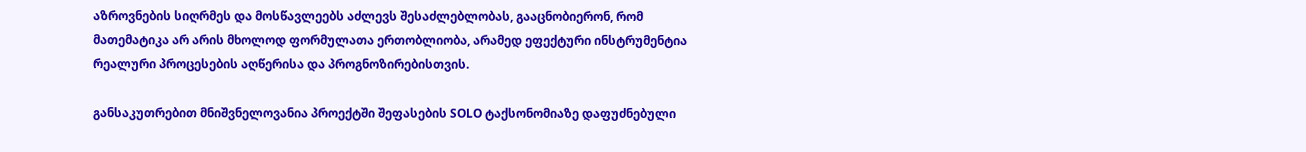აზროვნების სიღრმეს და მოსწავლეებს აძლევს შესაძლებლობას, გააცნობიერონ, რომ მათემატიკა არ არის მხოლოდ ფორმულათა ერთობლიობა, არამედ ეფექტური ინსტრუმენტია რეალური პროცესების აღწერისა და პროგნოზირებისთვის.

განსაკუთრებით მნიშვნელოვანია პროექტში შეფასების SOLO ტაქსონომიაზე დაფუძნებული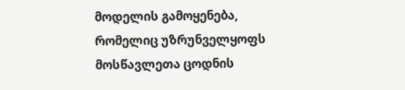მოდელის გამოყენება, რომელიც უზრუნველყოფს მოსწავლეთა ცოდნის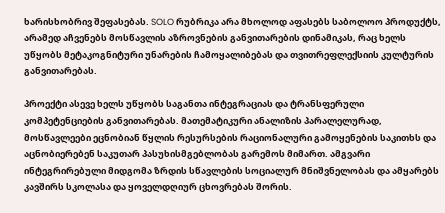ხარისხობრივ შეფასებას. SOLO რუბრიკა არა მხოლოდ აფასებს საბოლოო პროდუქტს, არამედ აჩვენებს მოსწავლის აზროვნების განვითარების დინამიკას, რაც ხელს უწყობს მეტაკოგნიტური უნარების ჩამოყალიბებას და თვითრეფლექსიის კულტურის განვითარებას.

პროექტი ასევე ხელს უწყობს საგანთა ინტეგრაციას და ტრანსფერული კომპეტენციების განვითარებას. მათემატიკური ანალიზის პარალელურად, მოსწავლეები ეცნობიან წყლის რესურსების რაციონალური გამოყენების საკითხს და აცნობიერებენ საკუთარ პასუხისმგებლობას გარემოს მიმართ. ამგვარი ინტეგრირებული მიდგომა ზრდის სწავლების სოციალურ მნიშვნელობას და ამყარებს კავშირს სკოლასა და ყოველდღიურ ცხოვრებას შორის.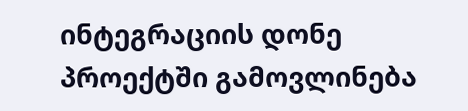ინტეგრაციის დონე პროექტში გამოვლინება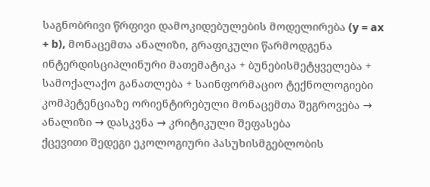საგნობრივი წრფივი დამოკიდებულების მოდელირება (y = ax + b), მონაცემთა ანალიზი, გრაფიკული წარმოდგენა
ინტერდისციპლინური მათემატიკა + ბუნებისმეტყველება + სამოქალაქო განათლება + საინფორმაციო ტექნოლოგიები
კომპეტენციაზე ორიენტირებული მონაცემთა შეგროვება → ანალიზი → დასკვნა → კრიტიკული შეფასება
ქცევითი შედეგი ეკოლოგიური პასუხისმგებლობის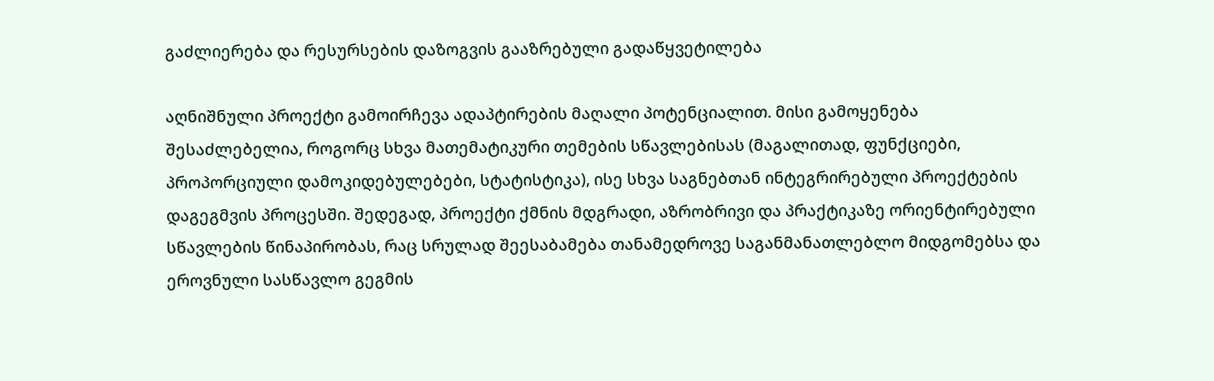გაძლიერება და რესურსების დაზოგვის გააზრებული გადაწყვეტილება

აღნიშნული პროექტი გამოირჩევა ადაპტირების მაღალი პოტენციალით. მისი გამოყენება შესაძლებელია, როგორც სხვა მათემატიკური თემების სწავლებისას (მაგალითად, ფუნქციები, პროპორციული დამოკიდებულებები, სტატისტიკა), ისე სხვა საგნებთან ინტეგრირებული პროექტების დაგეგმვის პროცესში. შედეგად, პროექტი ქმნის მდგრადი, აზრობრივი და პრაქტიკაზე ორიენტირებული სწავლების წინაპირობას, რაც სრულად შეესაბამება თანამედროვე საგანმანათლებლო მიდგომებსა და ეროვნული სასწავლო გეგმის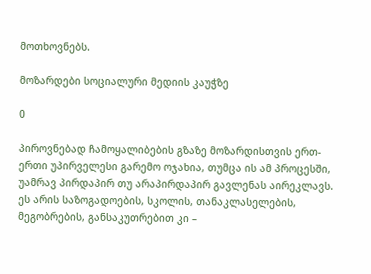მოთხოვნებს.

მოზარდები სოციალური მედიის კაუჭზე

0

პიროვნებად ჩამოყალიბების გზაზე მოზარდისთვის ერთ-ერთი უპირველესი გარემო ოჯახია, თუმცა ის ამ პროცესში, უამრავ პირდაპირ თუ არაპირდაპირ გავლენას აირეკლავს. ეს არის საზოგადოების, სკოლის, თანაკლასელების, მეგობრების, განსაკუთრებით კი –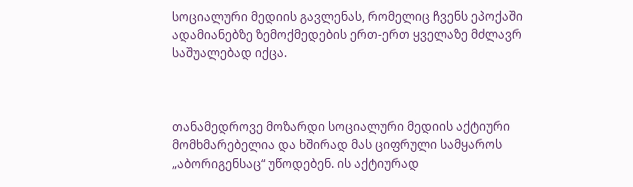სოციალური მედიის გავლენას, რომელიც ჩვენს ეპოქაში ადამიანებზე ზემოქმედების ერთ-ერთ ყველაზე მძლავრ საშუალებად იქცა.



თანამედროვე მოზარდი სოციალური მედიის აქტიური მომხმარებელია და ხშირად მას ციფრული სამყაროს „აბორიგენსაც“ უწოდებენ. ის აქტიურად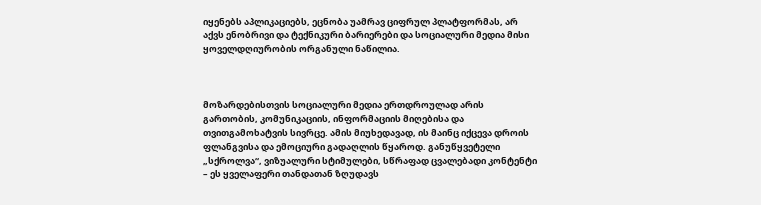იყენებს აპლიკაციებს, ეცნობა უამრავ ციფრულ პლატფორმას, არ აქვს ენობრივი და ტექნიკური ბარიერები და სოციალური მედია მისი ყოველდღიურობის ორგანული ნაწილია.



მოზარდებისთვის სოციალური მედია ერთდროულად არის გართობის, კომუნიკაციის, ინფორმაციის მიღებისა და თვითგამოხატვის სივრცე. ამის მიუხედავად, ის მაინც იქცევა დროის ფლანგვისა და ემოციური გადაღლის წყაროდ. განუწყვეტელი „სქროლვა“, ვიზუალური სტიმულები, სწრაფად ცვალებადი კონტენტი – ეს ყველაფერი თანდათან ზღუდავს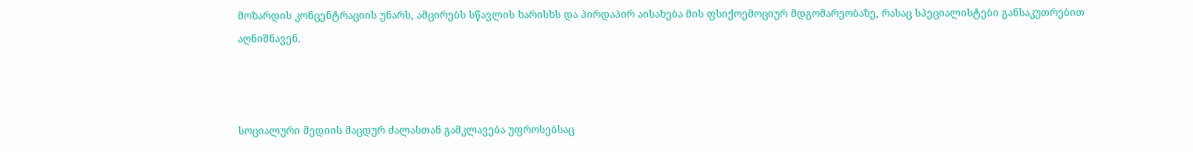მოზარდის კონცენტრაციის უნარს, ამცირებს სწავლის ხარისხს და პირდაპირ აისახება მის ფსიქოემოციურ მდგომარეობაზე, რასაც სპეციალისტები განსაკუთრებით აღნიშნავენ.



სოციალური მედიის მაცდურ ძალასთან გამკლავება უფროსებსაც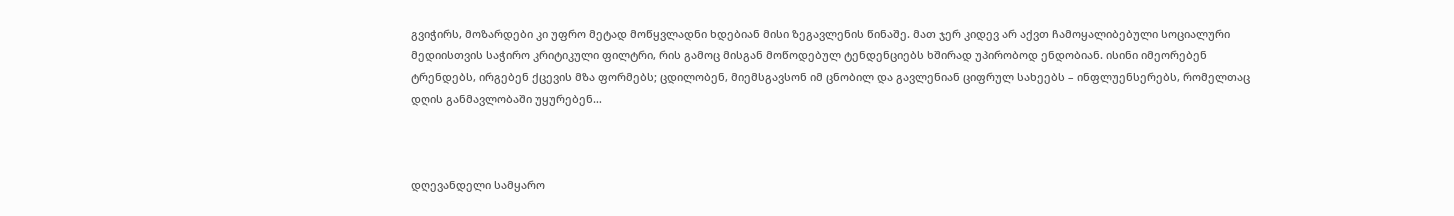გვიჭირს, მოზარდები კი უფრო მეტად მოწყვლადნი ხდებიან მისი ზეგავლენის წინაშე. მათ ჯერ კიდევ არ აქვთ ჩამოყალიბებული სოციალური მედიისთვის საჭირო კრიტიკული ფილტრი, რის გამოც მისგან მოწოდებულ ტენდენციებს ხშირად უპირობოდ ენდობიან. ისინი იმეორებენ ტრენდებს, ირგებენ ქცევის მზა ფორმებს; ცდილობენ, მიემსგავსონ იმ ცნობილ და გავლენიან ციფრულ სახეებს – ინფლუენსერებს, რომელთაც დღის განმავლობაში უყურებენ…



დღევანდელი სამყარო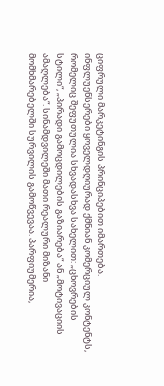ციფრული მარკეტინგის პრინციპებით იმართება. ინფლუენსერები ყოველდღიურად ქმნიან კომერციულ კონტენტს, რომელიც შეფუთულია სხვადასხვა სახელით: „ცხოვრების სტილი“, „პირადი გამოცდილების გაზიარება“ ან „მოტივაციის ამაღლება“. სინამდვილეში მათი რეალური მიზანი მომხმარებელში სურვილის გამოწვევაა. პარფიუმერია,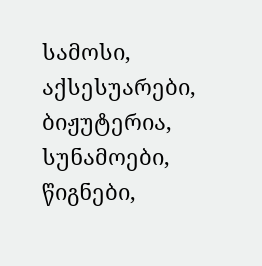სამოსი, აქსესუარები, ბიჟუტერია, სუნამოები, წიგნები,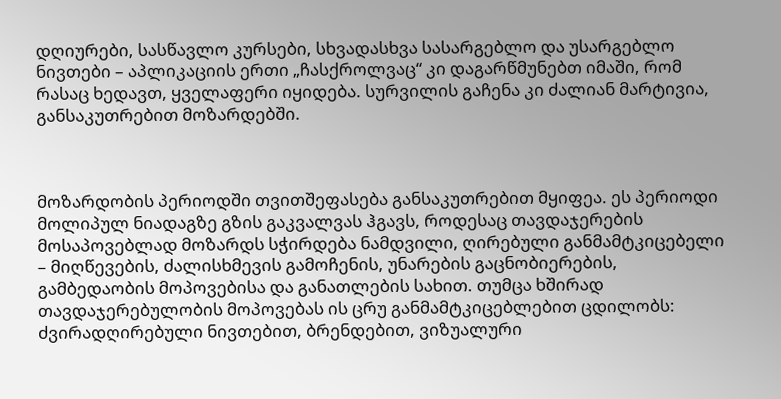დღიურები, სასწავლო კურსები, სხვადასხვა სასარგებლო და უსარგებლო ნივთები – აპლიკაციის ერთი „ჩასქროლვაც“ კი დაგარწმუნებთ იმაში, რომ რასაც ხედავთ, ყველაფერი იყიდება. სურვილის გაჩენა კი ძალიან მარტივია, განსაკუთრებით მოზარდებში.



მოზარდობის პერიოდში თვითშეფასება განსაკუთრებით მყიფეა. ეს პერიოდი მოლიპულ ნიადაგზე გზის გაკვალვას ჰგავს, როდესაც თავდაჯერების მოსაპოვებლად მოზარდს სჭირდება ნამდვილი, ღირებული განმამტკიცებელი – მიღწევების, ძალისხმევის გამოჩენის, უნარების გაცნობიერების, გამბედაობის მოპოვებისა და განათლების სახით. თუმცა ხშირად თავდაჯერებულობის მოპოვებას ის ცრუ განმამტკიცებლებით ცდილობს: ძვირადღირებული ნივთებით, ბრენდებით, ვიზუალური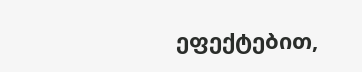ეფექტებით,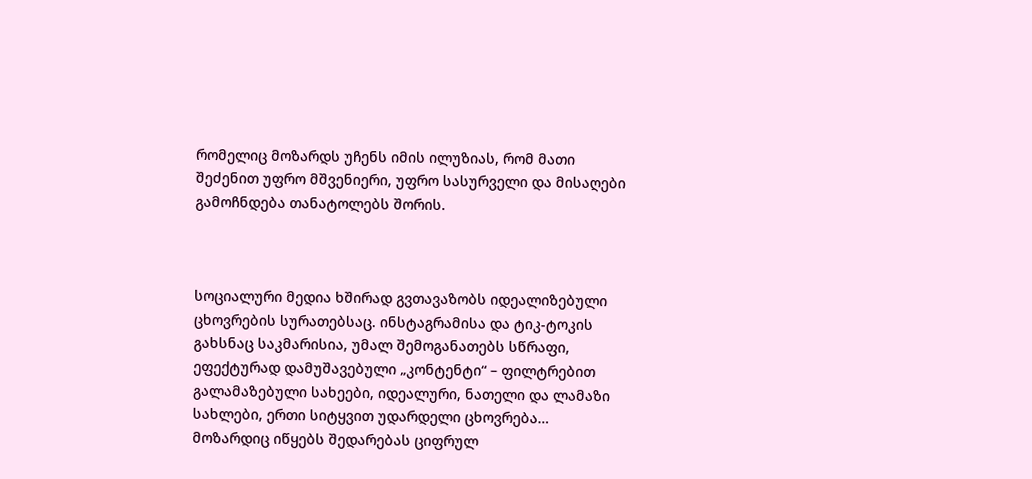რომელიც მოზარდს უჩენს იმის ილუზიას, რომ მათი შეძენით უფრო მშვენიერი, უფრო სასურველი და მისაღები გამოჩნდება თანატოლებს შორის.



სოციალური მედია ხშირად გვთავაზობს იდეალიზებული ცხოვრების სურათებსაც. ინსტაგრამისა და ტიკ-ტოკის გახსნაც საკმარისია, უმალ შემოგანათებს სწრაფი, ეფექტურად დამუშავებული „კონტენტი“ – ფილტრებით გალამაზებული სახეები, იდეალური, ნათელი და ლამაზი სახლები, ერთი სიტყვით უდარდელი ცხოვრება… მოზარდიც იწყებს შედარებას ციფრულ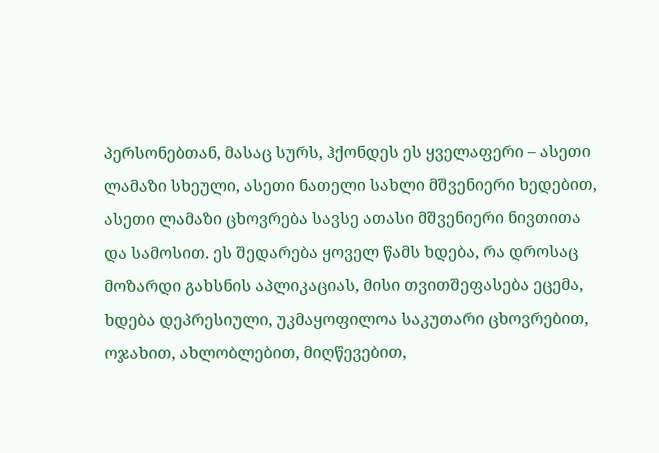პერსონებთან, მასაც სურს, ჰქონდეს ეს ყველაფერი – ასეთი ლამაზი სხეული, ასეთი ნათელი სახლი მშვენიერი ხედებით, ასეთი ლამაზი ცხოვრება სავსე ათასი მშვენიერი ნივთითა და სამოსით. ეს შედარება ყოველ წამს ხდება, რა დროსაც მოზარდი გახსნის აპლიკაციას, მისი თვითშეფასება ეცემა, ხდება დეპრესიული, უკმაყოფილოა საკუთარი ცხოვრებით, ოჯახით, ახლობლებით, მიღწევებით,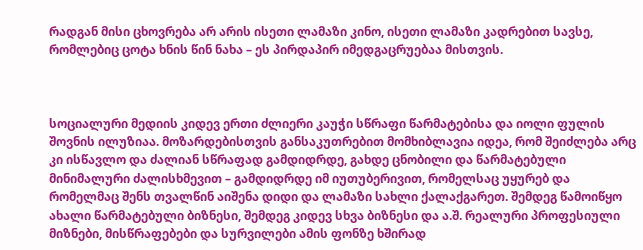რადგან მისი ცხოვრება არ არის ისეთი ლამაზი კინო, ისეთი ლამაზი კადრებით სავსე, რომლებიც ცოტა ხნის წინ ნახა – ეს პირდაპირ იმედგაცრუებაა მისთვის.



სოციალური მედიის კიდევ ერთი ძლიერი კაუჭი სწრაფი წარმატებისა და იოლი ფულის შოვნის ილუზიაა. მოზარდებისთვის განსაკუთრებით მომხიბლავია იდეა, რომ შეიძლება არც კი ისწავლო და ძალიან სწრაფად გამდიდრდე, გახდე ცნობილი და წარმატებული მინიმალური ძალისხმევით – გამდიდრდე იმ იუთუბერივით, რომელსაც უყურებ და რომელმაც შენს თვალწინ აიშენა დიდი და ლამაზი სახლი ქალაქგარეთ. შემდეგ წამოიწყო ახალი წარმატებული ბიზნესი, შემდეგ კიდევ სხვა ბიზნესი და ა.შ. რეალური პროფესიული მიზნები, მისწრაფებები და სურვილები ამის ფონზე ხშირად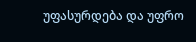უფასურდება და უფრო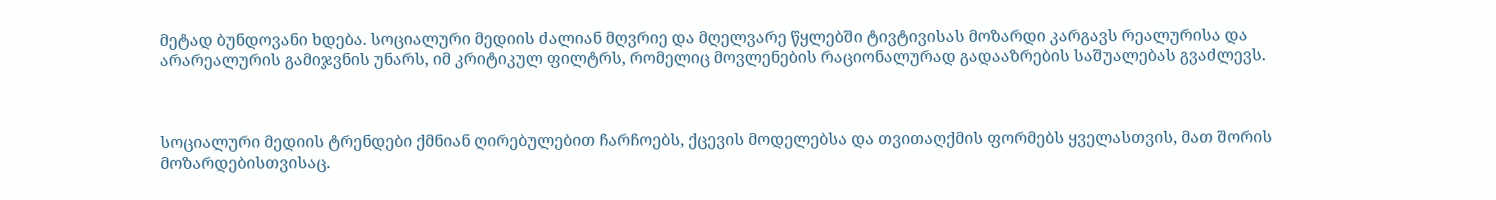მეტად ბუნდოვანი ხდება. სოციალური მედიის ძალიან მღვრიე და მღელვარე წყლებში ტივტივისას მოზარდი კარგავს რეალურისა და არარეალურის გამიჯვნის უნარს, იმ კრიტიკულ ფილტრს, რომელიც მოვლენების რაციონალურად გადააზრების საშუალებას გვაძლევს.



სოციალური მედიის ტრენდები ქმნიან ღირებულებით ჩარჩოებს, ქცევის მოდელებსა და თვითაღქმის ფორმებს ყველასთვის, მათ შორის მოზარდებისთვისაც.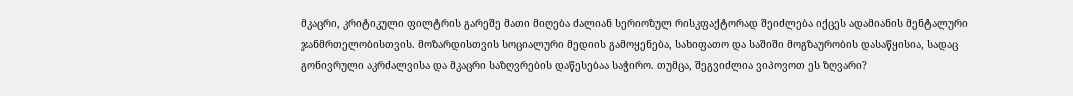მკაცრი, კრიტიკული ფილტრის გარეშე მათი მიღება ძალიან სერიოზულ რისკფაქტორად შეიძლება იქცეს ადამიანის მენტალური ჯანმრთელობისთვის. მოზარდისთვის სოციალური მედიის გამოყენება, სახიფათო და საშიში მოგზაურობის დასაწყისია, სადაც გონივრული აკრძალვისა და მკაცრი საზღვრების დაწესებაა საჭირო. თუმცა, შეგვიძლია ვიპოვოთ ეს ზღვარი?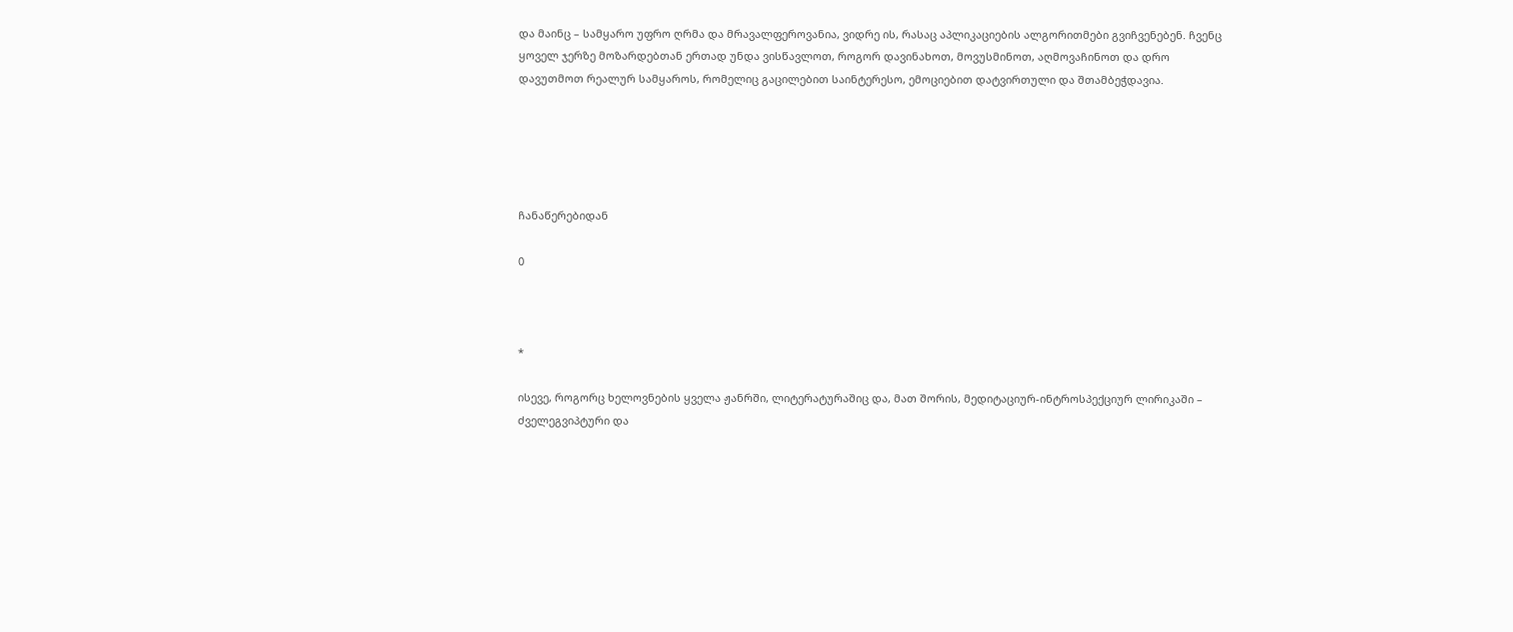და მაინც – სამყარო უფრო ღრმა და მრავალფეროვანია, ვიდრე ის, რასაც აპლიკაციების ალგორითმები გვიჩვენებენ. ჩვენც ყოველ ჯერზე მოზარდებთან ერთად უნდა ვისწავლოთ, როგორ დავინახოთ, მოვუსმინოთ, აღმოვაჩინოთ და დრო დავუთმოთ რეალურ სამყაროს, რომელიც გაცილებით საინტერესო, ემოციებით დატვირთული და შთამბეჭდავია.





ჩანაწერებიდან

0



*

ისევე, როგორც ხელოვნების ყველა ჟანრში, ლიტერატურაშიც და, მათ შორის, მედიტაციურ-ინტროსპექციურ ლირიკაში – ძველეგვიპტური და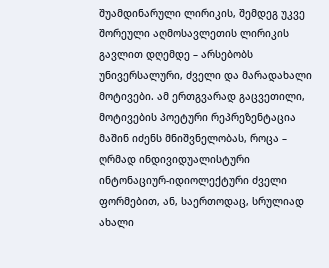შუამდინარული ლირიკის, შემდეგ უკვე შორეული აღმოსავლეთის ლირიკის გავლით დღემდე – არსებობს უნივერსალური, ძველი და მარადახალი მოტივები. ამ ერთგვარად გაცვეთილი, მოტივების პოეტური რეპრეზენტაცია მაშინ იძენს მნიშვნელობას, როცა – ღრმად ინდივიდუალისტური ინტონაციურ-იდიოლექტური ძველი ფორმებით, ან, საერთოდაც, სრულიად ახალი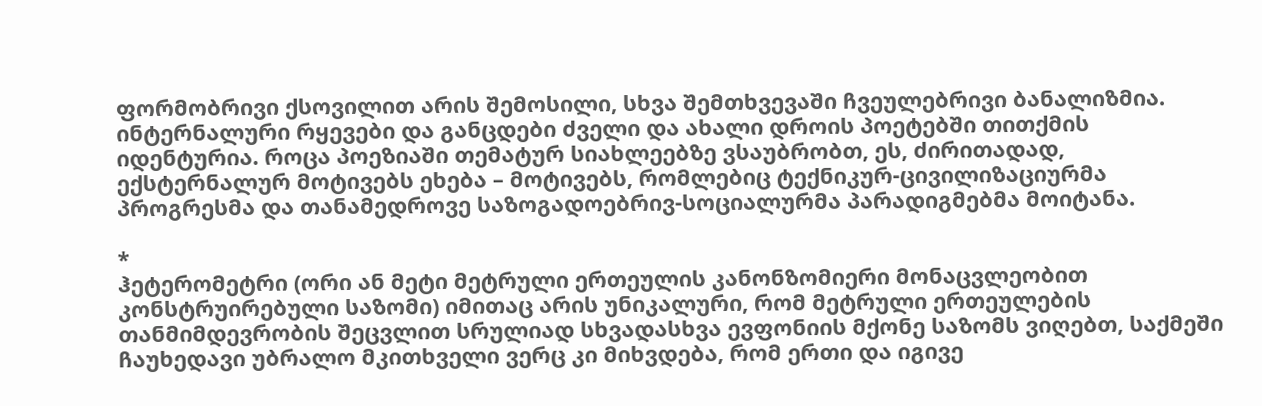ფორმობრივი ქსოვილით არის შემოსილი, სხვა შემთხვევაში ჩვეულებრივი ბანალიზმია. ინტერნალური რყევები და განცდები ძველი და ახალი დროის პოეტებში თითქმის იდენტურია. როცა პოეზიაში თემატურ სიახლეებზე ვსაუბრობთ, ეს, ძირითადად, ექსტერნალურ მოტივებს ეხება – მოტივებს, რომლებიც ტექნიკურ-ცივილიზაციურმა პროგრესმა და თანამედროვე საზოგადოებრივ-სოციალურმა პარადიგმებმა მოიტანა.

*
ჰეტერომეტრი (ორი ან მეტი მეტრული ერთეულის კანონზომიერი მონაცვლეობით კონსტრუირებული საზომი) იმითაც არის უნიკალური, რომ მეტრული ერთეულების თანმიმდევრობის შეცვლით სრულიად სხვადასხვა ევფონიის მქონე საზომს ვიღებთ, საქმეში ჩაუხედავი უბრალო მკითხველი ვერც კი მიხვდება, რომ ერთი და იგივე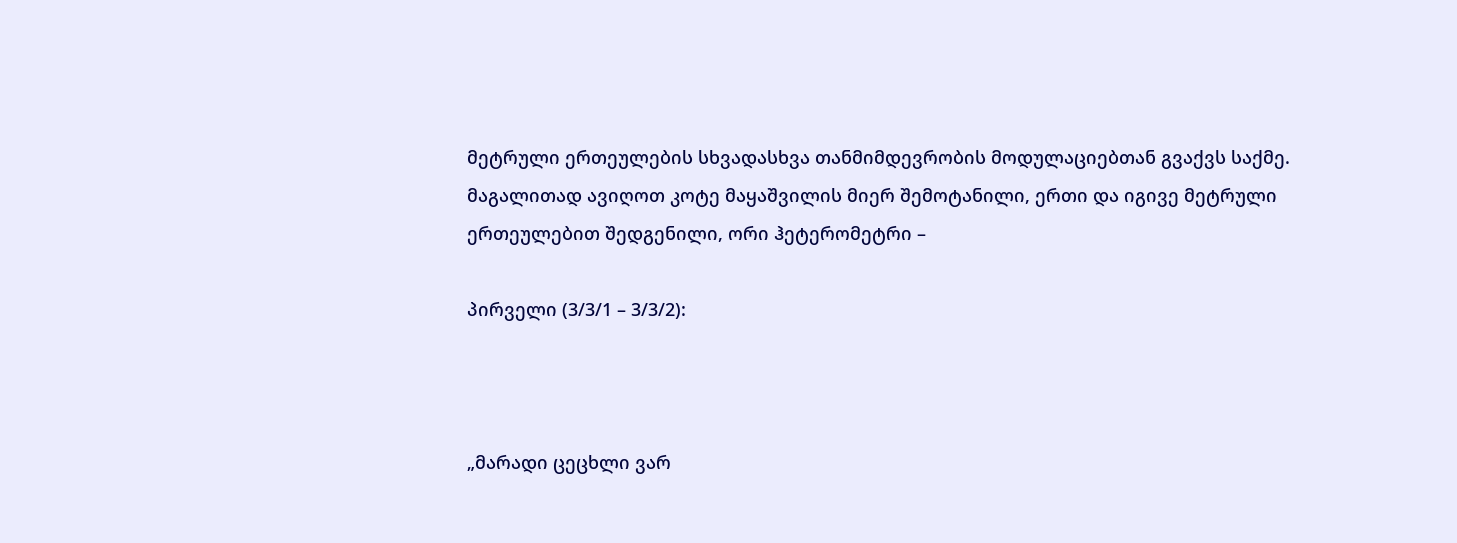მეტრული ერთეულების სხვადასხვა თანმიმდევრობის მოდულაციებთან გვაქვს საქმე. მაგალითად ავიღოთ კოტე მაყაშვილის მიერ შემოტანილი, ერთი და იგივე მეტრული ერთეულებით შედგენილი, ორი ჰეტერომეტრი –

პირველი (3/3/1 – 3/3/2):



„მარადი ცეცხლი ვარ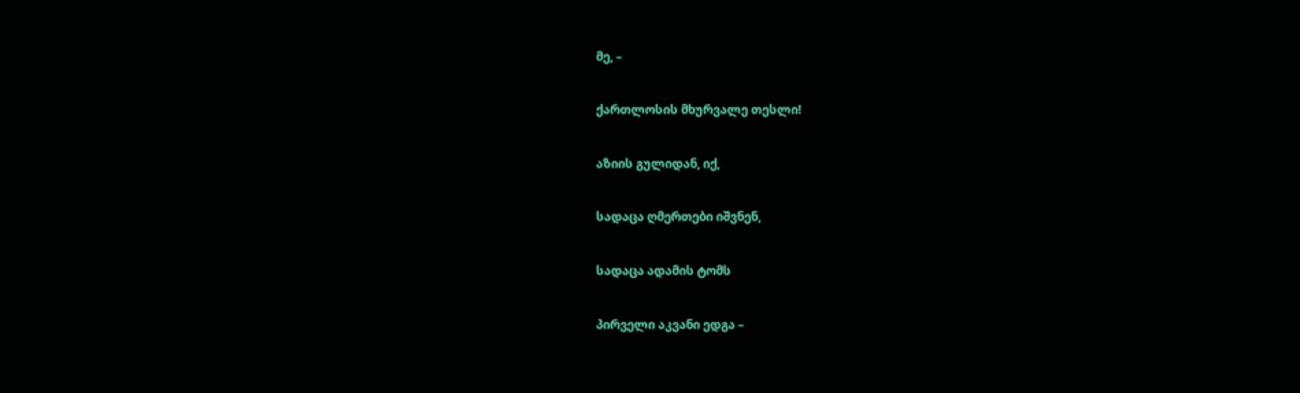მე, –

ქართლოსის მხურვალე თესლი!

აზიის გულიდან, იქ,

სადაცა ღმერთები იშვნენ,

სადაცა ადამის ტომს

პირველი აკვანი ედგა –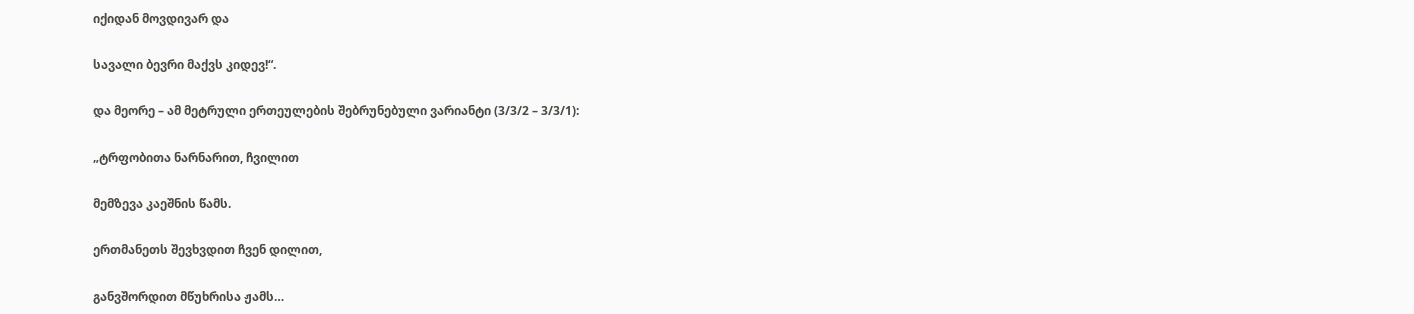იქიდან მოვდივარ და

სავალი ბევრი მაქვს კიდევ!“.

და მეორე – ამ მეტრული ერთეულების შებრუნებული ვარიანტი (3/3/2 – 3/3/1):

„ტრფობითა ნარნარით, ჩვილით

მემზევა კაეშნის წამს.

ერთმანეთს შევხვდით ჩვენ დილით,

განვშორდით მწუხრისა ჟამს…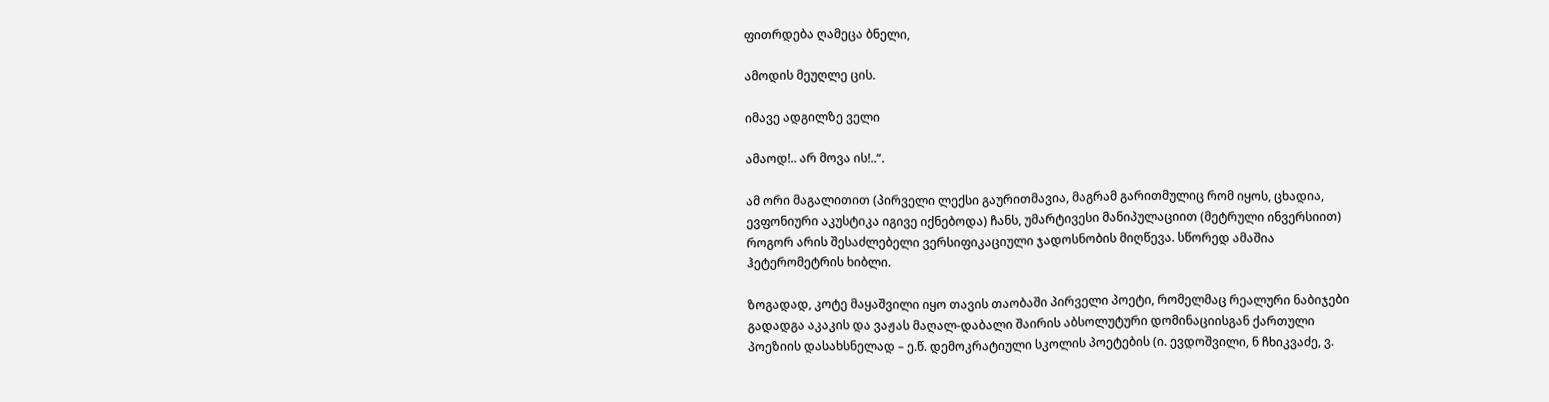ფითრდება ღამეცა ბნელი,

ამოდის მეუღლე ცის.

იმავე ადგილზე ველი

ამაოდ!.. არ მოვა ის!..“.

ამ ორი მაგალითით (პირველი ლექსი გაურითმავია, მაგრამ გარითმულიც რომ იყოს, ცხადია, ევფონიური აკუსტიკა იგივე იქნებოდა) ჩანს, უმარტივესი მანიპულაციით (მეტრული ინვერსიით) როგორ არის შესაძლებელი ვერსიფიკაციული ჯადოსნობის მიღწევა. სწორედ ამაშია ჰეტერომეტრის ხიბლი.

ზოგადად, კოტე მაყაშვილი იყო თავის თაობაში პირველი პოეტი, რომელმაც რეალური ნაბიჯები გადადგა აკაკის და ვაჟას მაღალ-დაბალი შაირის აბსოლუტური დომინაციისგან ქართული პოეზიის დასახსნელად – ე.წ. დემოკრატიული სკოლის პოეტების (ი. ევდოშვილი, ნ ჩხიკვაძე, ვ.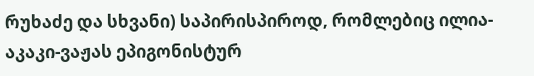რუხაძე და სხვანი) საპირისპიროდ, რომლებიც ილია-აკაკი-ვაჟას ეპიგონისტურ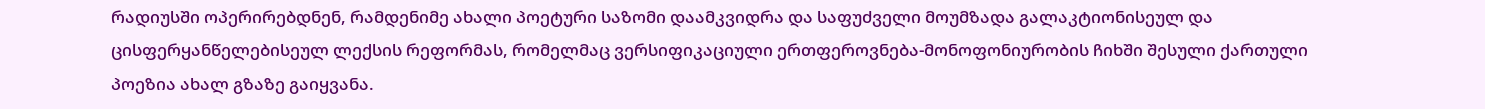რადიუსში ოპერირებდნენ, რამდენიმე ახალი პოეტური საზომი დაამკვიდრა და საფუძველი მოუმზადა გალაკტიონისეულ და ცისფერყანწელებისეულ ლექსის რეფორმას, რომელმაც ვერსიფიკაციული ერთფეროვნება-მონოფონიურობის ჩიხში შესული ქართული პოეზია ახალ გზაზე გაიყვანა.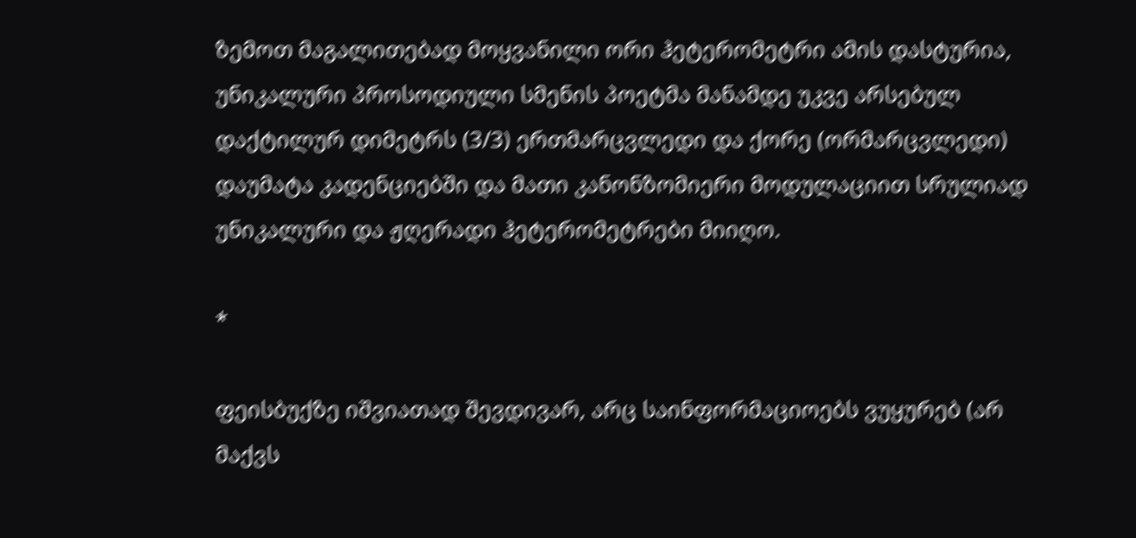ზემოთ მაგალითებად მოყვანილი ორი ჰეტერომეტრი ამის დასტურია, უნიკალური პროსოდიული სმენის პოეტმა მანამდე უკვე არსებულ დაქტილურ დიმეტრს (3/3) ერთმარცვლედი და ქორე (ორმარცვლედი) დაუმატა კადენციებში და მათი კანონზომიერი მოდულაციით სრულიად უნიკალური და ჟღერადი ჰეტერომეტრები მიიღო.

*

ფეისბუქზე იშვიათად შევდივარ, არც საინფორმაციოებს ვუყურებ (არ მაქვს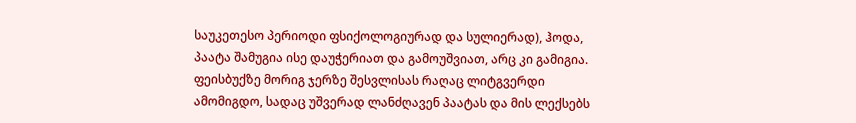საუკეთესო პერიოდი ფსიქოლოგიურად და სულიერად), ჰოდა, პაატა შამუგია ისე დაუჭერიათ და გამოუშვიათ, არც კი გამიგია. ფეისბუქზე მორიგ ჯერზე შესვლისას რაღაც ლიტგვერდი ამომიგდო, სადაც უშვერად ლანძღავენ პაატას და მის ლექსებს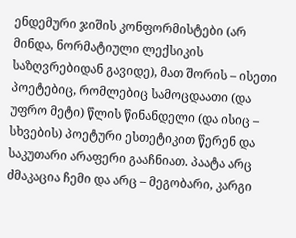ენდემური ჯიშის კონფორმისტები (არ მინდა, ნორმატიული ლექსიკის საზღვრებიდან გავიდე), მათ შორის – ისეთი პოეტებიც, რომლებიც სამოცდაათი (და უფრო მეტი) წლის წინანდელი (და ისიც – სხვების) პოეტური ესთეტიკით წერენ და საკუთარი არაფერი გააჩნიათ. პაატა არც ძმაკაცია ჩემი და არც – მეგობარი, კარგი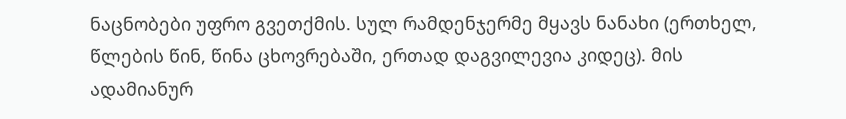ნაცნობები უფრო გვეთქმის. სულ რამდენჯერმე მყავს ნანახი (ერთხელ, წლების წინ, წინა ცხოვრებაში, ერთად დაგვილევია კიდეც). მის ადამიანურ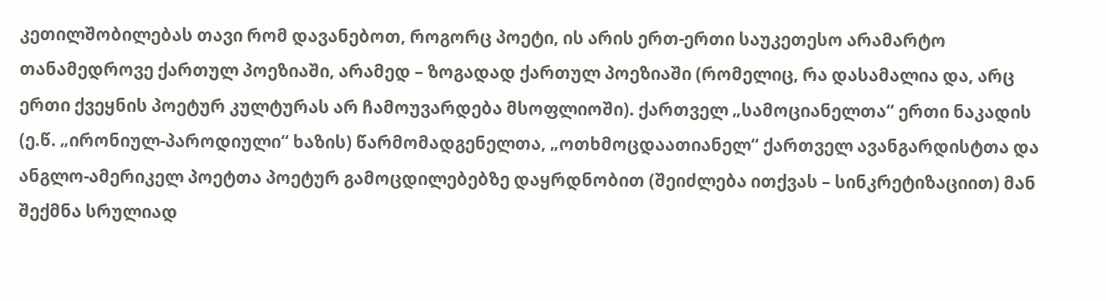კეთილშობილებას თავი რომ დავანებოთ, როგორც პოეტი, ის არის ერთ-ერთი საუკეთესო არამარტო თანამედროვე ქართულ პოეზიაში, არამედ – ზოგადად ქართულ პოეზიაში (რომელიც, რა დასამალია და, არც ერთი ქვეყნის პოეტურ კულტურას არ ჩამოუვარდება მსოფლიოში). ქართველ „სამოციანელთა“ ერთი ნაკადის (ე.წ. „ირონიულ-პაროდიული“ ხაზის) წარმომადგენელთა, „ოთხმოცდაათიანელ“ ქართველ ავანგარდისტთა და ანგლო-ამერიკელ პოეტთა პოეტურ გამოცდილებებზე დაყრდნობით (შეიძლება ითქვას – სინკრეტიზაციით) მან შექმნა სრულიად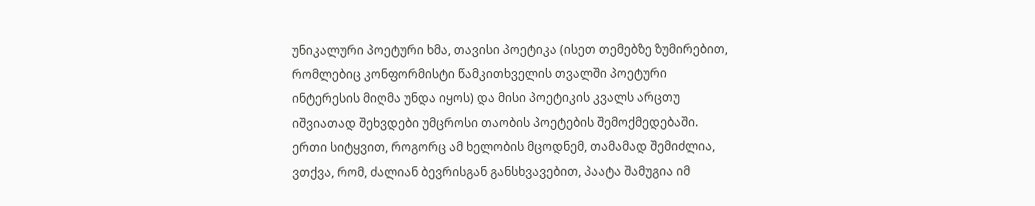უნიკალური პოეტური ხმა, თავისი პოეტიკა (ისეთ თემებზე ზუმირებით, რომლებიც კონფორმისტი წამკითხველის თვალში პოეტური ინტერესის მიღმა უნდა იყოს) და მისი პოეტიკის კვალს არცთუ იშვიათად შეხვდები უმცროსი თაობის პოეტების შემოქმედებაში. ერთი სიტყვით, როგორც ამ ხელობის მცოდნემ, თამამად შემიძლია, ვთქვა, რომ, ძალიან ბევრისგან განსხვავებით, პაატა შამუგია იმ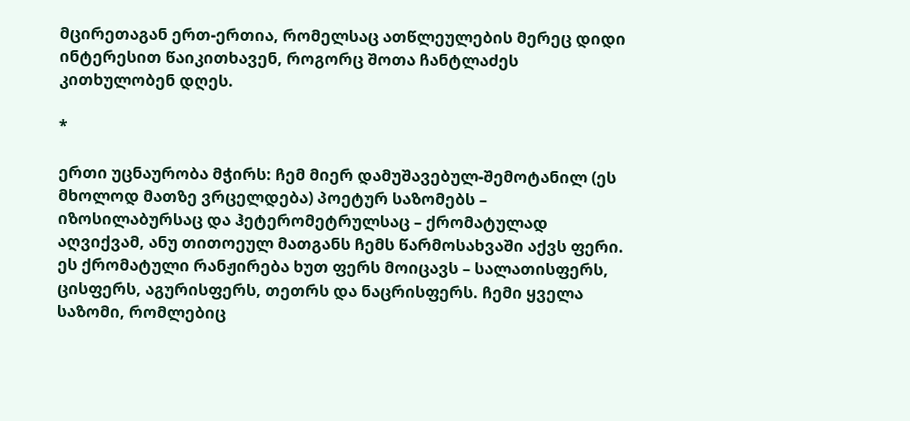მცირეთაგან ერთ-ერთია, რომელსაც ათწლეულების მერეც დიდი ინტერესით წაიკითხავენ, როგორც შოთა ჩანტლაძეს კითხულობენ დღეს.

*

ერთი უცნაურობა მჭირს: ჩემ მიერ დამუშავებულ-შემოტანილ (ეს მხოლოდ მათზე ვრცელდება) პოეტურ საზომებს – იზოსილაბურსაც და ჰეტერომეტრულსაც – ქრომატულად აღვიქვამ, ანუ თითოეულ მათგანს ჩემს წარმოსახვაში აქვს ფერი. ეს ქრომატული რანჟირება ხუთ ფერს მოიცავს – სალათისფერს, ცისფერს, აგურისფერს, თეთრს და ნაცრისფერს. ჩემი ყველა საზომი, რომლებიც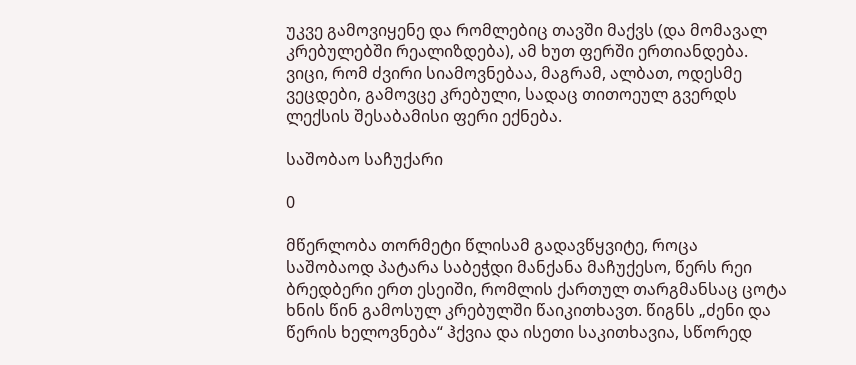უკვე გამოვიყენე და რომლებიც თავში მაქვს (და მომავალ კრებულებში რეალიზდება), ამ ხუთ ფერში ერთიანდება. ვიცი, რომ ძვირი სიამოვნებაა, მაგრამ, ალბათ, ოდესმე ვეცდები, გამოვცე კრებული, სადაც თითოეულ გვერდს ლექსის შესაბამისი ფერი ექნება.

საშობაო საჩუქარი

0

მწერლობა თორმეტი წლისამ გადავწყვიტე, როცა საშობაოდ პატარა საბეჭდი მანქანა მაჩუქესო, წერს რეი ბრედბერი ერთ ესეიში, რომლის ქართულ თარგმანსაც ცოტა ხნის წინ გამოსულ კრებულში წაიკითხავთ. წიგნს „ძენი და წერის ხელოვნება“ ჰქვია და ისეთი საკითხავია, სწორედ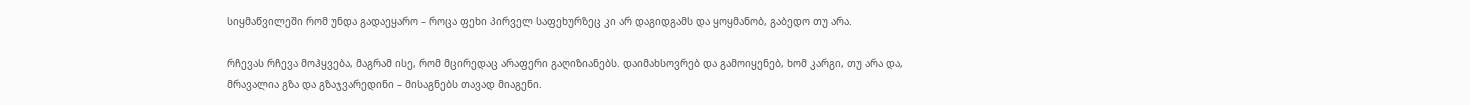სიყმაწვილეში რომ უნდა გადაეყარო – როცა ფეხი პირველ საფეხურზეც კი არ დაგიდგამს და ყოყმანობ, გაბედო თუ არა.

რჩევას რჩევა მოჰყვება, მაგრამ ისე, რომ მცირედაც არაფერი გაღიზიანებს. დაიმახსოვრებ და გამოიყენებ, ხომ კარგი, თუ არა და, მრავალია გზა და გზაჯვარედინი – მისაგნებს თავად მიაგენი.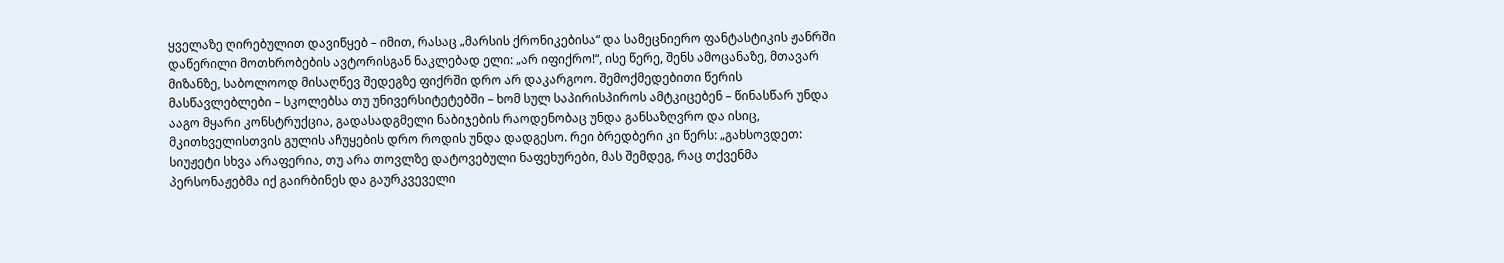ყველაზე ღირებულით დავიწყებ – იმით, რასაც „მარსის ქრონიკებისა“ და სამეცნიერო ფანტასტიკის ჟანრში დაწერილი მოთხრობების ავტორისგან ნაკლებად ელი: „არ იფიქრო!“, ისე წერე, შენს ამოცანაზე, მთავარ მიზანზე, საბოლოოდ მისაღწევ შედეგზე ფიქრში დრო არ დაკარგოო. შემოქმედებითი წერის მასწავლებლები – სკოლებსა თუ უნივერსიტეტებში – ხომ სულ საპირისპიროს ამტკიცებენ – წინასწარ უნდა ააგო მყარი კონსტრუქცია, გადასადგმელი ნაბიჯების რაოდენობაც უნდა განსაზღვრო და ისიც, მკითხველისთვის გულის აჩუყების დრო როდის უნდა დადგესო. რეი ბრედბერი კი წერს: „გახსოვდეთ: სიუჟეტი სხვა არაფერია, თუ არა თოვლზე დატოვებული ნაფეხურები, მას შემდეგ, რაც თქვენმა პერსონაჟებმა იქ გაირბინეს და გაურკვეველი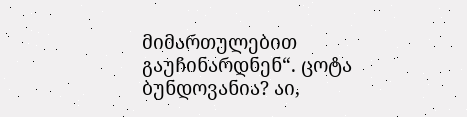მიმართულებით გაუჩინარდნენ“. ცოტა ბუნდოვანია? აი,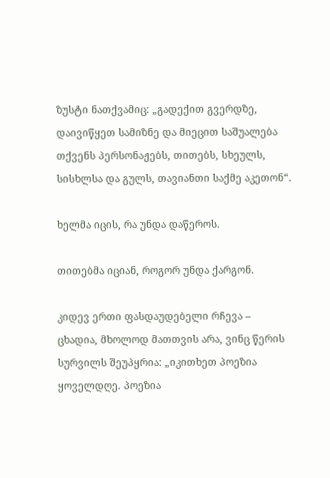ზუსტი ნათქვამიც: „გადექით გვერდზე, დაივიწყეთ სამიზნე და მიეცით საშუალება თქვენს პერსონაჟებს, თითებს, სხეულს, სისხლსა და გულს, თავიანთი საქმე აკეთონ“.

ხელმა იცის, რა უნდა დაწეროს.

თითებმა იციან, როგორ უნდა ქარგონ.

კიდევ ერთი ფასდაუდებელი რჩევა – ცხადია, მხოლოდ მათთვის არა, ვინც წერის სურვილს შეუპყრია: „იკითხეთ პოეზია ყოველდღე. პოეზია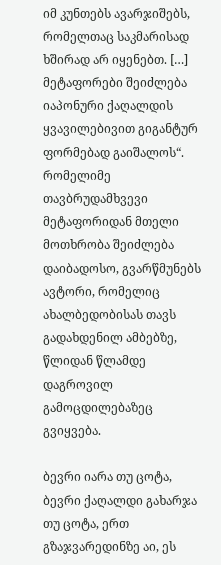იმ კუნთებს ავარჯიშებს, რომელთაც საკმარისად ხშირად არ იყენებთ. […] მეტაფორები შეიძლება იაპონური ქაღალდის ყვავილებივით გიგანტურ ფორმებად გაიშალოს“. რომელიმე თავბრუდამხვევი მეტაფორიდან მთელი მოთხრობა შეიძლება დაიბადოსო, გვარწმუნებს ავტორი, რომელიც ახალბედობისას თავს გადახდენილ ამბებზე, წლიდან წლამდე დაგროვილ გამოცდილებაზეც გვიყვება.

ბევრი იარა თუ ცოტა, ბევრი ქაღალდი გახარჯა თუ ცოტა, ერთ გზაჯვარედინზე აი, ეს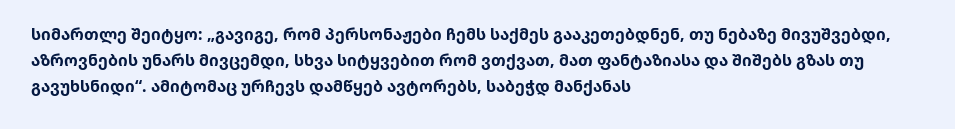სიმართლე შეიტყო: „გავიგე, რომ პერსონაჟები ჩემს საქმეს გააკეთებდნენ, თუ ნებაზე მივუშვებდი, აზროვნების უნარს მივცემდი, სხვა სიტყვებით რომ ვთქვათ, მათ ფანტაზიასა და შიშებს გზას თუ გავუხსნიდი“. ამიტომაც ურჩევს დამწყებ ავტორებს, საბეჭდ მანქანას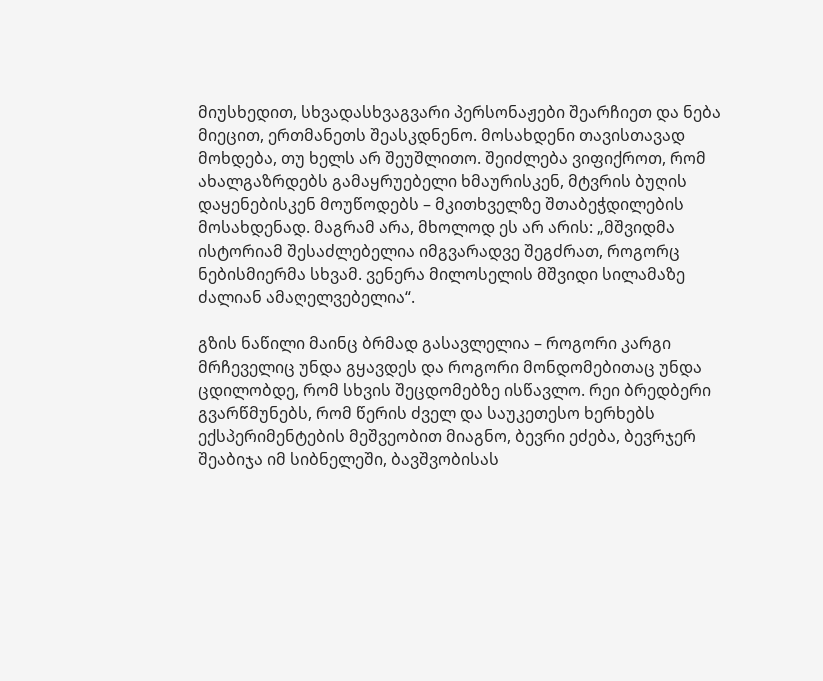მიუსხედით, სხვადასხვაგვარი პერსონაჟები შეარჩიეთ და ნება მიეცით, ერთმანეთს შეასკდნენო. მოსახდენი თავისთავად მოხდება, თუ ხელს არ შეუშლითო. შეიძლება ვიფიქროთ, რომ ახალგაზრდებს გამაყრუებელი ხმაურისკენ, მტვრის ბუღის დაყენებისკენ მოუწოდებს – მკითხველზე შთაბეჭდილების მოსახდენად. მაგრამ არა, მხოლოდ ეს არ არის: „მშვიდმა ისტორიამ შესაძლებელია იმგვარადვე შეგძრათ, როგორც ნებისმიერმა სხვამ. ვენერა მილოსელის მშვიდი სილამაზე ძალიან ამაღელვებელია“.

გზის ნაწილი მაინც ბრმად გასავლელია – როგორი კარგი მრჩეველიც უნდა გყავდეს და როგორი მონდომებითაც უნდა ცდილობდე, რომ სხვის შეცდომებზე ისწავლო. რეი ბრედბერი გვარწმუნებს, რომ წერის ძველ და საუკეთესო ხერხებს ექსპერიმენტების მეშვეობით მიაგნო, ბევრი ეძება, ბევრჯერ შეაბიჯა იმ სიბნელეში, ბავშვობისას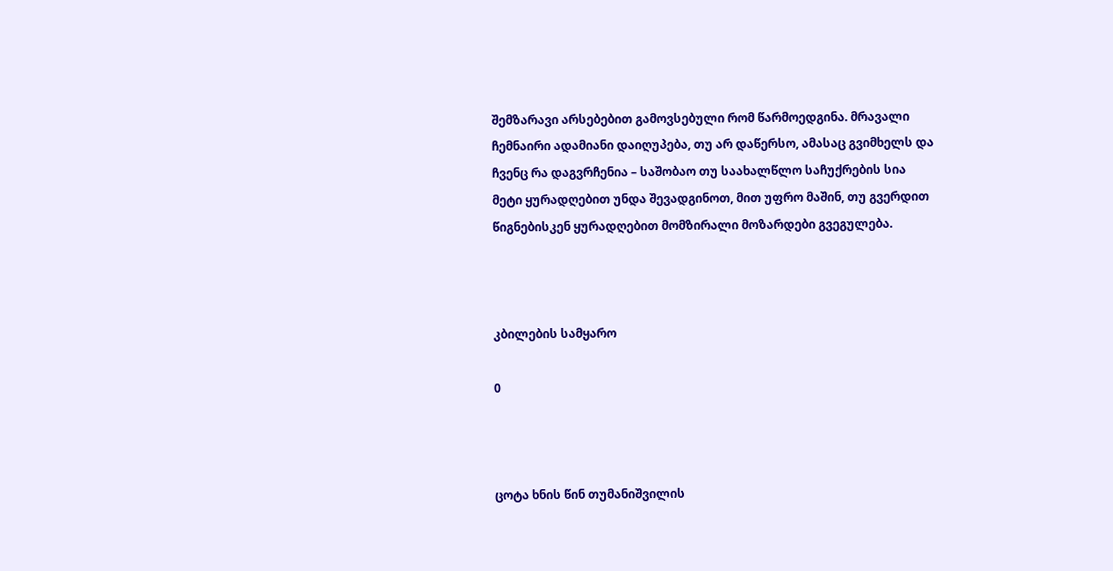შემზარავი არსებებით გამოვსებული რომ წარმოედგინა. მრავალი ჩემნაირი ადამიანი დაიღუპება, თუ არ დაწერსო, ამასაც გვიმხელს და ჩვენც რა დაგვრჩენია – საშობაო თუ საახალწლო საჩუქრების სია მეტი ყურადღებით უნდა შევადგინოთ, მით უფრო მაშინ, თუ გვერდით წიგნებისკენ ყურადღებით მომზირალი მოზარდები გვეგულება.



კბილების სამყარო

0



ცოტა ხნის წინ თუმანიშვილის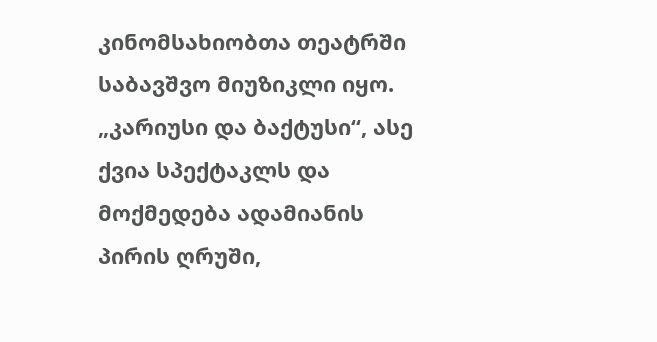კინომსახიობთა თეატრში საბავშვო მიუზიკლი იყო. „კარიუსი და ბაქტუსი“, ასე ქვია სპექტაკლს და მოქმედება ადამიანის პირის ღრუში,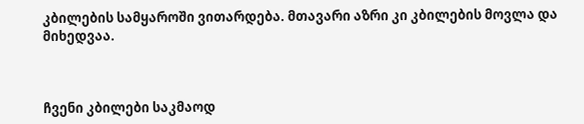კბილების სამყაროში ვითარდება. მთავარი აზრი კი კბილების მოვლა და მიხედვაა.



ჩვენი კბილები საკმაოდ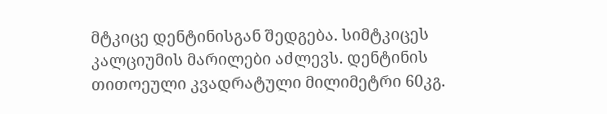მტკიცე დენტინისგან შედგება. სიმტკიცეს კალციუმის მარილები აძლევს. დენტინის თითოეული კვადრატული მილიმეტრი 60კგ.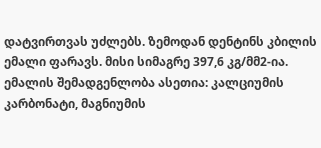დატვირთვას უძლებს. ზემოდან დენტინს კბილის ემალი ფარავს. მისი სიმაგრე 397,6 კგ/მმ2-ია. ემალის შემადგენლობა ასეთია: კალციუმის კარბონატი, მაგნიუმის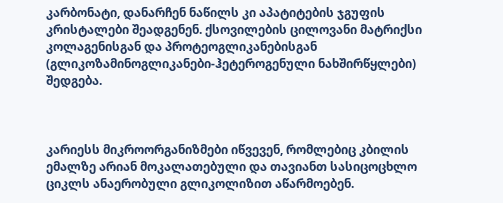კარბონატი, დანარჩენ ნაწილს კი აპატიტების ჯგუფის კრისტალები შეადგენენ. ქსოვილების ცილოვანი მატრიქსი კოლაგენისგან და პროტეოგლიკანებისგან (გლიკოზამინოგლიკანები-ჰეტეროგენული ნახშირწყლები) შედგება.



კარიესს მიკროორგანიზმები იწვევენ, რომლებიც კბილის ემალზე არიან მოკალათებული და თავიანთ სასიცოცხლო ციკლს ანაერობული გლიკოლიზით აწარმოებენ.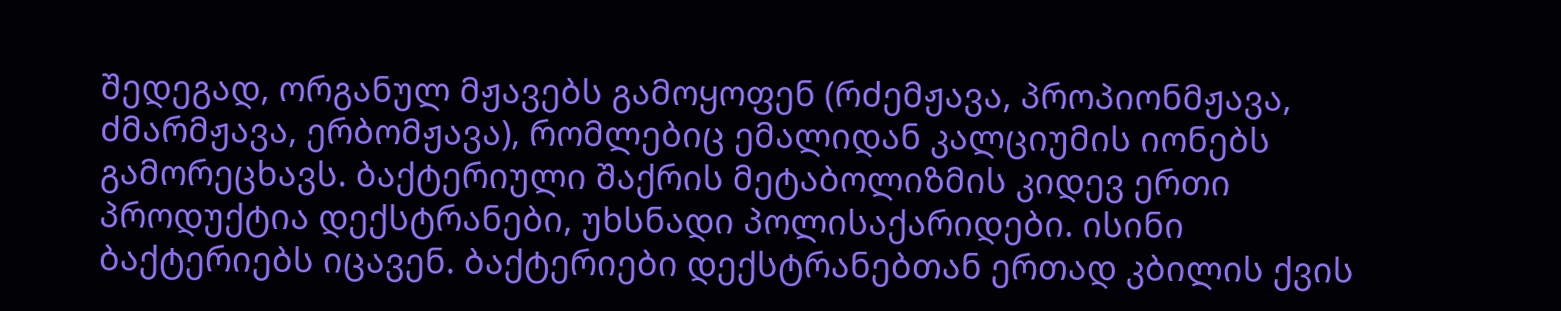შედეგად, ორგანულ მჟავებს გამოყოფენ (რძემჟავა, პროპიონმჟავა, ძმარმჟავა, ერბომჟავა), რომლებიც ემალიდან კალციუმის იონებს გამორეცხავს. ბაქტერიული შაქრის მეტაბოლიზმის კიდევ ერთი პროდუქტია დექსტრანები, უხსნადი პოლისაქარიდები. ისინი ბაქტერიებს იცავენ. ბაქტერიები დექსტრანებთან ერთად კბილის ქვის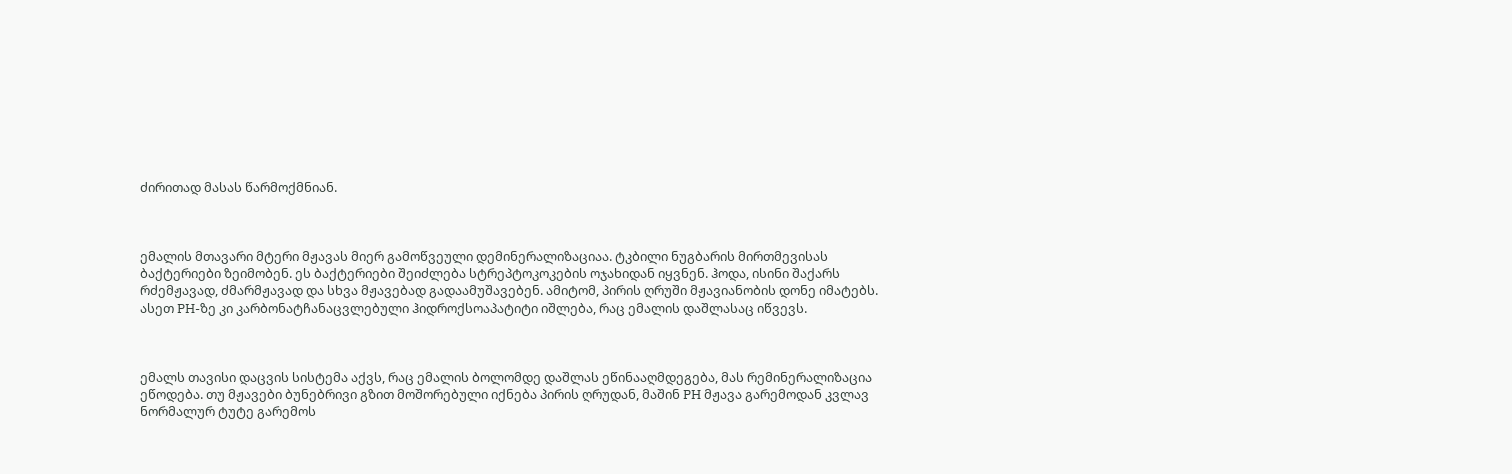ძირითად მასას წარმოქმნიან.



ემალის მთავარი მტერი მჟავას მიერ გამოწვეული დემინერალიზაციაა. ტკბილი ნუგბარის მირთმევისას ბაქტერიები ზეიმობენ. ეს ბაქტერიები შეიძლება სტრეპტოკოკების ოჯახიდან იყვნენ. ჰოდა, ისინი შაქარს რძემჟავად, ძმარმჟავად და სხვა მჟავებად გადაამუშავებენ. ამიტომ, პირის ღრუში მჟავიანობის დონე იმატებს. ასეთ PH-ზე კი კარბონატჩანაცვლებული ჰიდროქსოაპატიტი იშლება, რაც ემალის დაშლასაც იწვევს.



ემალს თავისი დაცვის სისტემა აქვს, რაც ემალის ბოლომდე დაშლას ეწინააღმდეგება, მას რემინერალიზაცია ეწოდება. თუ მჟავები ბუნებრივი გზით მოშორებული იქნება პირის ღრუდან, მაშინ PH მჟავა გარემოდან კვლავ ნორმალურ ტუტე გარემოს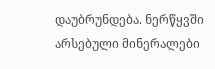დაუბრუნდება. ნერწყვში არსებული მინერალები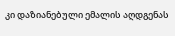კი დაზიანებული ემალის აღდგენას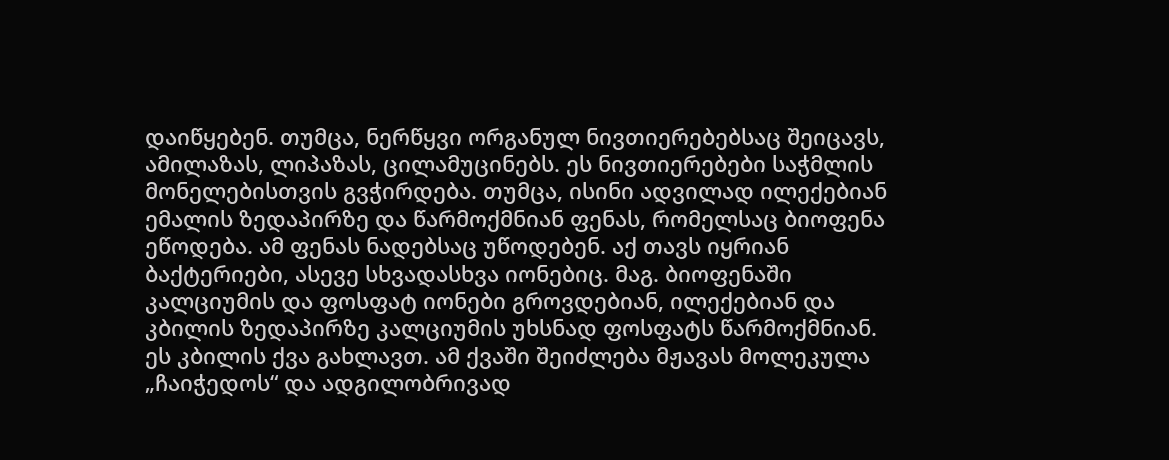დაიწყებენ. თუმცა, ნერწყვი ორგანულ ნივთიერებებსაც შეიცავს, ამილაზას, ლიპაზას, ცილამუცინებს. ეს ნივთიერებები საჭმლის მონელებისთვის გვჭირდება. თუმცა, ისინი ადვილად ილექებიან ემალის ზედაპირზე და წარმოქმნიან ფენას, რომელსაც ბიოფენა ეწოდება. ამ ფენას ნადებსაც უწოდებენ. აქ თავს იყრიან ბაქტერიები, ასევე სხვადასხვა იონებიც. მაგ. ბიოფენაში კალციუმის და ფოსფატ იონები გროვდებიან, ილექებიან და კბილის ზედაპირზე კალციუმის უხსნად ფოსფატს წარმოქმნიან. ეს კბილის ქვა გახლავთ. ამ ქვაში შეიძლება მჟავას მოლეკულა „ჩაიჭედოს“ და ადგილობრივად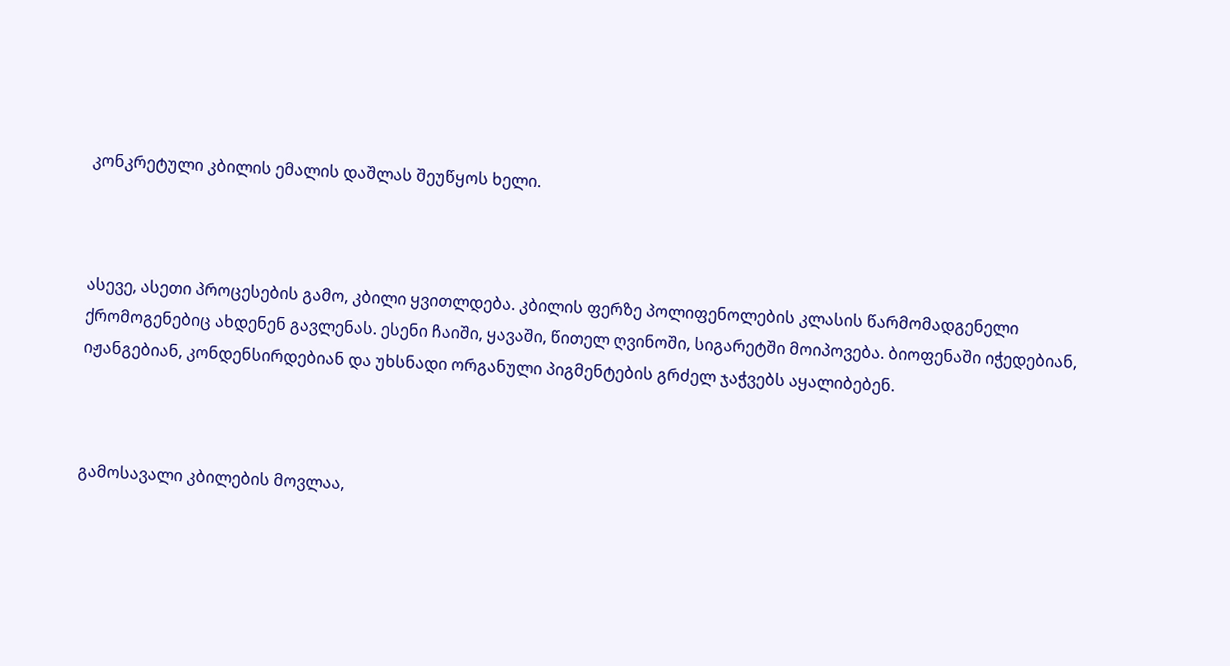კონკრეტული კბილის ემალის დაშლას შეუწყოს ხელი.



ასევე, ასეთი პროცესების გამო, კბილი ყვითლდება. კბილის ფერზე პოლიფენოლების კლასის წარმომადგენელი ქრომოგენებიც ახდენენ გავლენას. ესენი ჩაიში, ყავაში, წითელ ღვინოში, სიგარეტში მოიპოვება. ბიოფენაში იჭედებიან, იჟანგებიან, კონდენსირდებიან და უხსნადი ორგანული პიგმენტების გრძელ ჯაჭვებს აყალიბებენ.



გამოსავალი კბილების მოვლაა,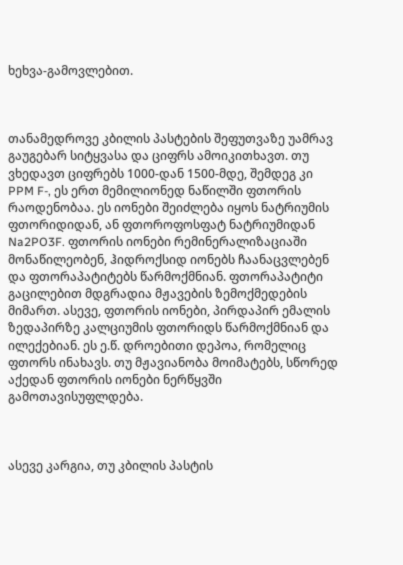ხეხვა-გამოვლებით.



თანამედროვე კბილის პასტების შეფუთვაზე უამრავ გაუგებარ სიტყვასა და ციფრს ამოიკითხავთ. თუ ვხედავთ ციფრებს 1000-დან 1500-მდე, შემდეგ კი PPM F-, ეს ერთ მემილიონედ ნაწილში ფთორის რაოდენობაა. ეს იონები შეიძლება იყოს ნატრიუმის ფთორიდიდან, ან ფთოროფოსფატ ნატრიუმიდან Na2PO3F. ფთორის იონები რემინერალიზაციაში მონაწილეობენ, ჰიდროქსიდ იონებს ჩაანაცვლებენ და ფთორაპატიტებს წარმოქმნიან. ფთორაპატიტი გაცილებით მდგრადია მჟავების ზემოქმედების მიმართ. ასევე, ფთორის იონები, პირდაპირ ემალის ზედაპირზე კალციუმის ფთორიდს წარმოქმნიან და ილექებიან. ეს ე.წ. დროებითი დეპოა, რომელიც ფთორს ინახავს. თუ მჟავიანობა მოიმატებს, სწორედ აქედან ფთორის იონები ნერწყვში გამოთავისუფლდება.



ასევე კარგია, თუ კბილის პასტის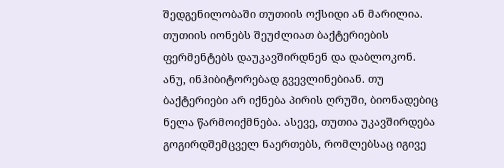შედგენილობაში თუთიის ოქსიდი ან მარილია. თუთიის იონებს შეუძლიათ ბაქტერიების ფერმენტებს დაუკავშირდნენ და დაბლოკონ. ანუ, ინჰიბიტორებად გვევლინებიან. თუ ბაქტერიები არ იქნება პირის ღრუში, ბიონადებიც ნელა წარმოიქმნება. ასევე, თუთია უკავშირდება გოგირდშემცველ ნაერთებს, რომლებსაც იგივე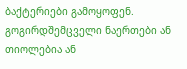ბაქტერიები გამოყოფენ. გოგირდშემცველი ნაერთები ან თიოლებია ან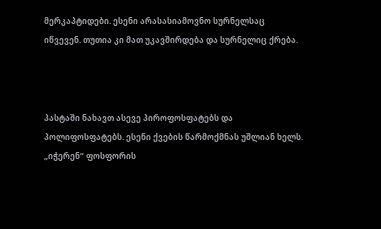მერკაპტიდები. ესენი არასასიამოვნო სურნელსაც იწვევენ. თუთია კი მათ უკავშირდება და სურნელიც ქრება.



პასტაში ნახავთ ასევე პიროფოსფატებს და პოლიფოსფატებს. ესენი ქვების წარმოქმნას უშლიან ხელს. „იჭერენ“ ფოსფორის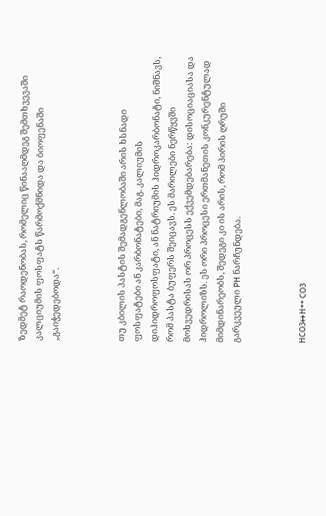ზედმეტ რაოდენობას, რომელიც წინააღმდეგ შემთხვევაში კალციუმის ფოსფატს წარმოქმნიდა და ბიოფენაში „გაიჭედებოდა“.



თუ კბილის პასტის შემადგენლობაში არის ხსნადი ფოსფატები ან კარბონატები, მაგ. კალიუმის დიჰიდროფოსფატი, ან ნატრიუმის ჰიდროკარბონატი, ნიშნავს, რომ პასტა ბუფერს შეიცავს. ეს მარილები ნერწყვში მოხვედრისას ორ პროცესს ექვემდებარება: დისოციაციასა და ჰიდროლიზს. ეს ორი პროცესი ერთმანეთის კონკურენტულად მიმდინარეობს, შედეგი კი ის არის, რომ პირის ღრუში გარკვეული PH ნარჩუნდება.



HCO3↔H++ CO3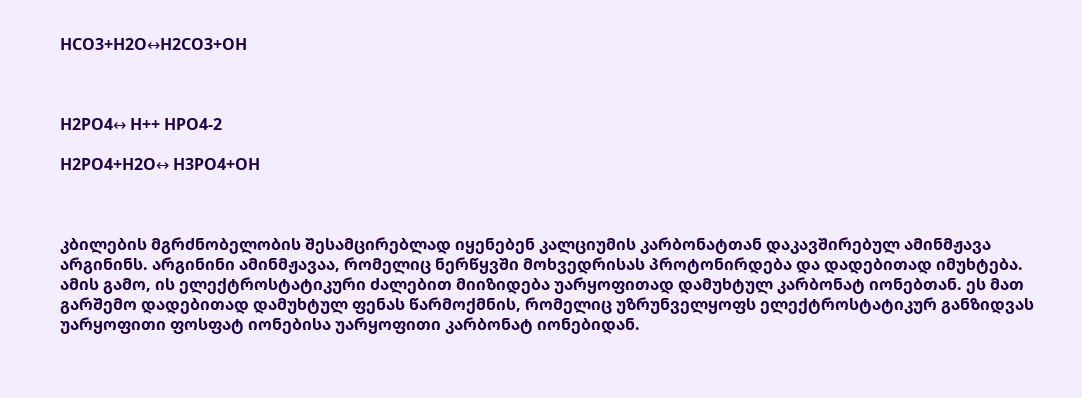HCO3+H2O↔H2CO3+OH



H2PO4↔ H++ HPO4-2

H2PO4+H2O↔ H3PO4+OH



კბილების მგრძნობელობის შესამცირებლად იყენებენ კალციუმის კარბონატთან დაკავშირებულ ამინმჟავა არგინინს. არგინინი ამინმჟავაა, რომელიც ნერწყვში მოხვედრისას პროტონირდება და დადებითად იმუხტება. ამის გამო, ის ელექტროსტატიკური ძალებით მიიზიდება უარყოფითად დამუხტულ კარბონატ იონებთან. ეს მათ გარშემო დადებითად დამუხტულ ფენას წარმოქმნის, რომელიც უზრუნველყოფს ელექტროსტატიკურ განზიდვას უარყოფითი ფოსფატ იონებისა უარყოფითი კარბონატ იონებიდან.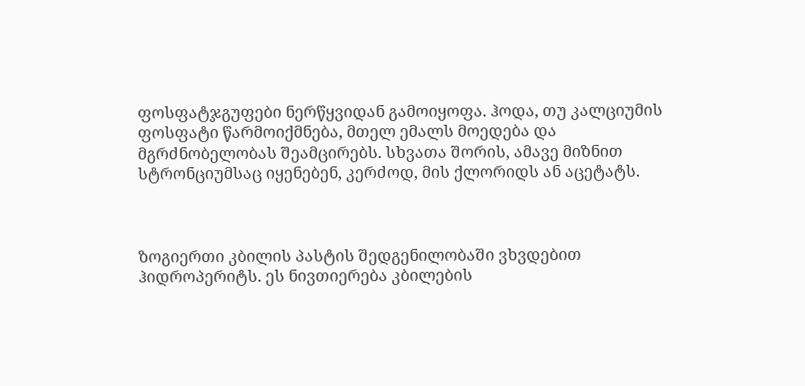ფოსფატჯგუფები ნერწყვიდან გამოიყოფა. ჰოდა, თუ კალციუმის ფოსფატი წარმოიქმნება, მთელ ემალს მოედება და მგრძნობელობას შეამცირებს. სხვათა შორის, ამავე მიზნით სტრონციუმსაც იყენებენ, კერძოდ, მის ქლორიდს ან აცეტატს.



ზოგიერთი კბილის პასტის შედგენილობაში ვხვდებით ჰიდროპერიტს. ეს ნივთიერება კბილების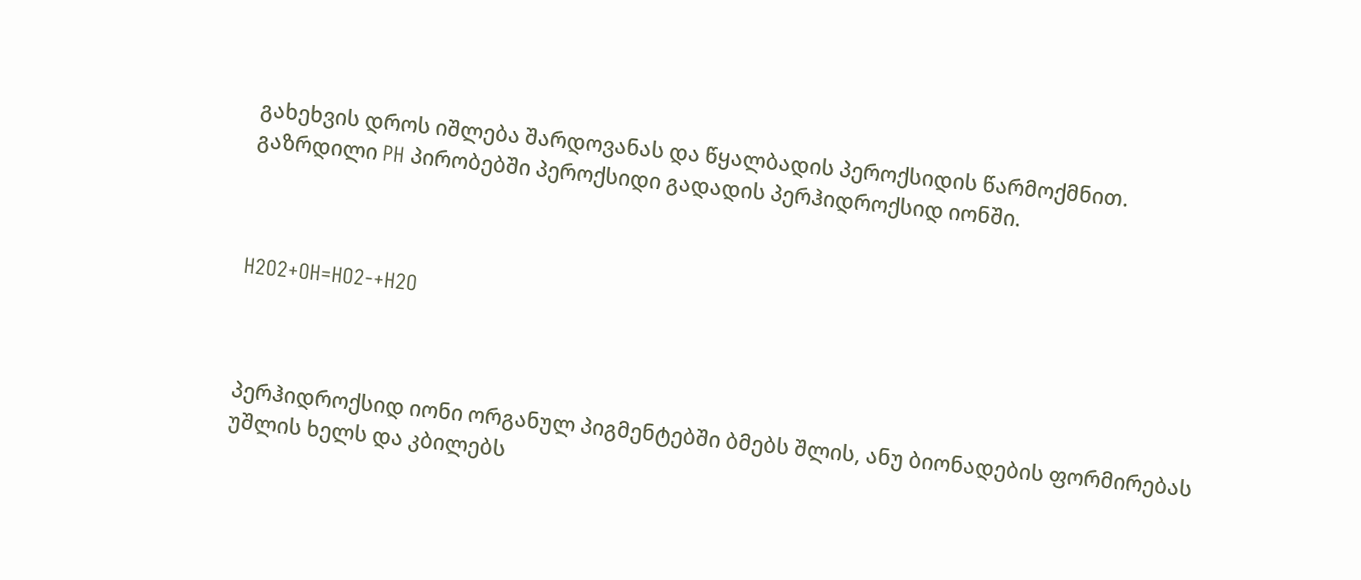გახეხვის დროს იშლება შარდოვანას და წყალბადის პეროქსიდის წარმოქმნით. გაზრდილი PH პირობებში პეროქსიდი გადადის პერჰიდროქსიდ იონში.



H2O2+OH=HO2-+H2O



პერჰიდროქსიდ იონი ორგანულ პიგმენტებში ბმებს შლის, ანუ ბიონადების ფორმირებას უშლის ხელს და კბილებს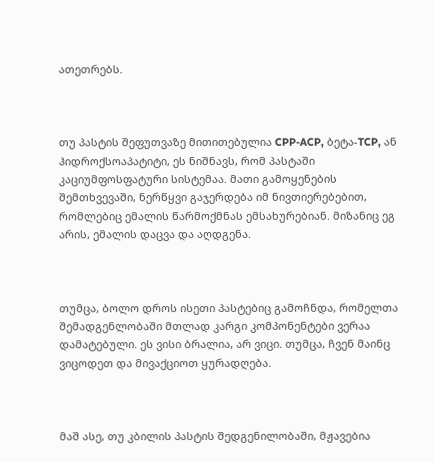ათეთრებს.



თუ პასტის შეფუთვაზე მითითებულია CPP-ACP, ბეტა-TCP, ან ჰიდროქსოაპატიტი, ეს ნიშნავს, რომ პასტაში კაციუმფოსფატური სისტემაა. მათი გამოყენების შემთხვევაში, ნერწყვი გაჯერდება იმ ნივთიერებებით, რომლებიც ემალის წარმოქმნას ემსახურებიან. მიზანიც ეგ არის, ემალის დაცვა და აღდგენა.



თუმცა, ბოლო დროს ისეთი პასტებიც გამოჩნდა, რომელთა შემადგენლობაში მთლად კარგი კომპონენტები ვერაა დამატებული. ეს ვისი ბრალია, არ ვიცი. თუმცა, ჩვენ მაინც ვიცოდეთ და მივაქციოთ ყურადღება.



მაშ ასე, თუ კბილის პასტის შედგენილობაში, მჟავებია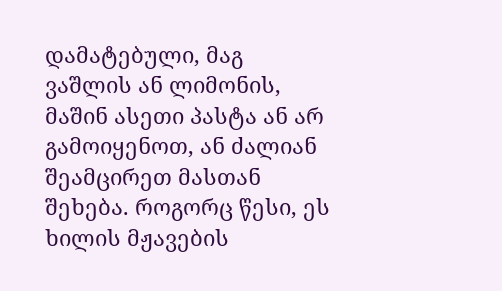დამატებული, მაგ ვაშლის ან ლიმონის, მაშინ ასეთი პასტა ან არ გამოიყენოთ, ან ძალიან შეამცირეთ მასთან შეხება. როგორც წესი, ეს ხილის მჟავების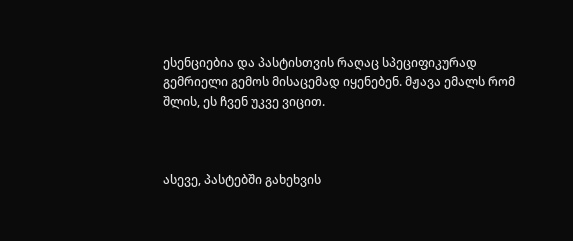ესენციებია და პასტისთვის რაღაც სპეციფიკურად გემრიელი გემოს მისაცემად იყენებენ. მჟავა ემალს რომ შლის, ეს ჩვენ უკვე ვიცით.



ასევე, პასტებში გახეხვის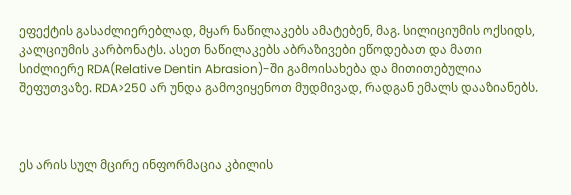ეფექტის გასაძლიერებლად, მყარ ნაწილაკებს ამატებენ, მაგ. სილიციუმის ოქსიდს, კალციუმის კარბონატს. ასეთ ნაწილაკებს აბრაზივები ეწოდებათ და მათი სიძლიერე RDA(Relative Dentin Abrasion)-ში გამოისახება და მითითებულია შეფუთვაზე. RDA>250 არ უნდა გამოვიყენოთ მუდმივად, რადგან ემალს დააზიანებს.



ეს არის სულ მცირე ინფორმაცია კბილის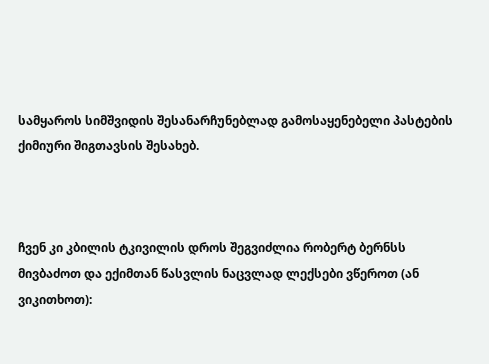სამყაროს სიმშვიდის შესანარჩუნებლად გამოსაყენებელი პასტების ქიმიური შიგთავსის შესახებ.



ჩვენ კი კბილის ტკივილის დროს შეგვიძლია რობერტ ბერნსს მივბაძოთ და ექიმთან წასვლის ნაცვლად ლექსები ვწეროთ (ან ვიკითხოთ):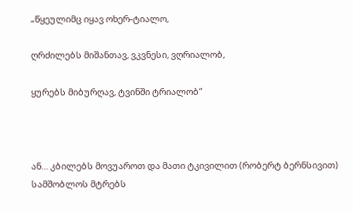„წყეულიმც იყავ ოხერ-ტიალო,

ღრძილებს მიშანთავ, ვკვნესი, ვღრიალობ,

ყურებს მიბურღავ, ტვინში ტრიალობ“



ან… კბილებს მოვუაროთ და მათი ტკივილით (რობერტ ბერნსივით) სამშობლოს მტრებს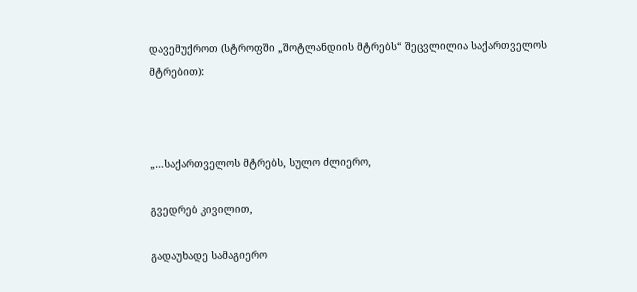დავემუქროთ (სტროფში „შოტლანდიის მტრებს“ შეცვლილია საქართველოს მტრებით):



„…საქართველოს მტრებს, სულო ძლიერო,

გვედრებ კივილით,

გადაუხადე სამაგიერო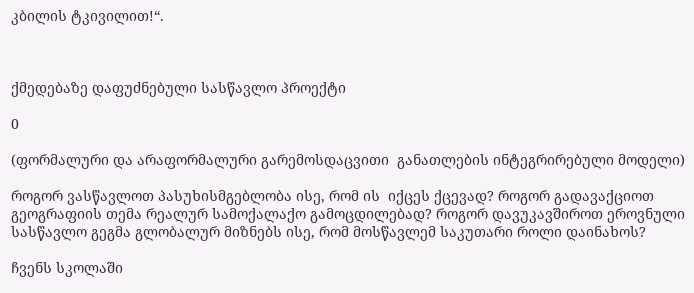კბილის ტკივილით!“.



ქმედებაზე დაფუძნებული სასწავლო პროექტი

0

(ფორმალური და არაფორმალური გარემოსდაცვითი  განათლების ინტეგრირებული მოდელი)

როგორ ვასწავლოთ პასუხისმგებლობა ისე, რომ ის  იქცეს ქცევად? როგორ გადავაქციოთ გეოგრაფიის თემა რეალურ სამოქალაქო გამოცდილებად? როგორ დავუკავშიროთ ეროვნული სასწავლო გეგმა გლობალურ მიზნებს ისე, რომ მოსწავლემ საკუთარი როლი დაინახოს?

ჩვენს სკოლაში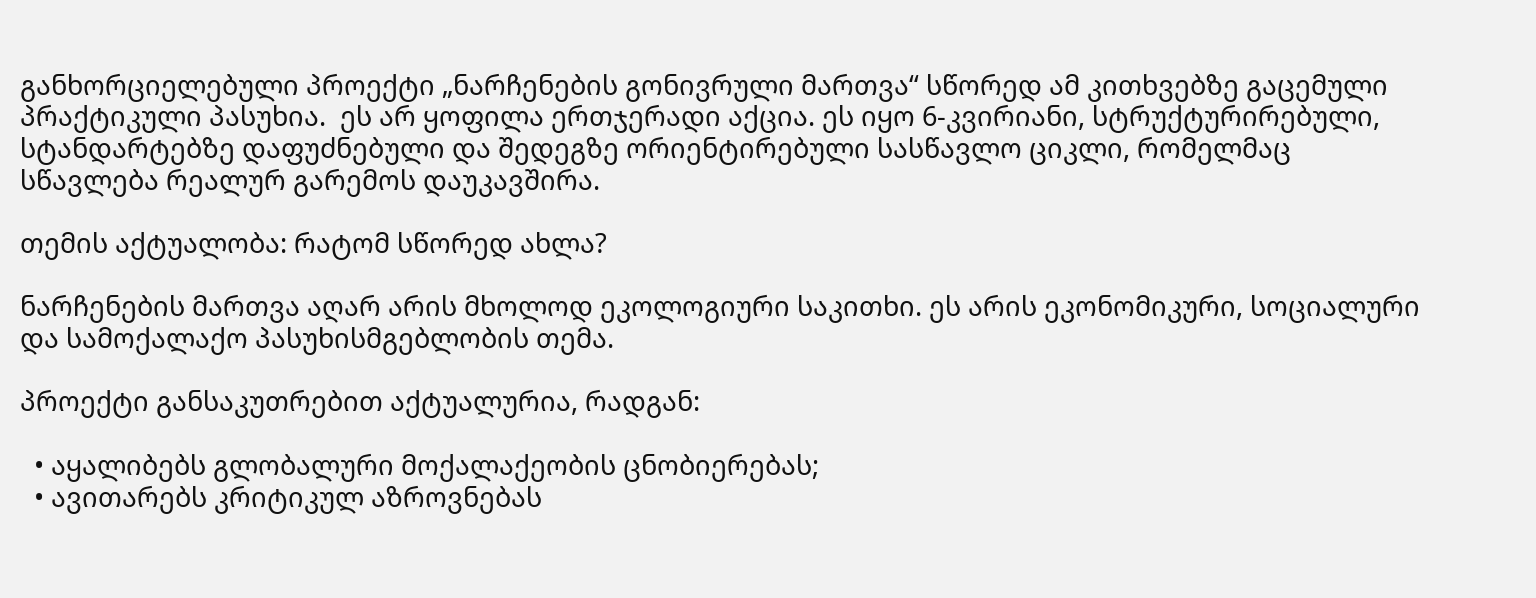განხორციელებული პროექტი „ნარჩენების გონივრული მართვა“ სწორედ ამ კითხვებზე გაცემული პრაქტიკული პასუხია.  ეს არ ყოფილა ერთჯერადი აქცია. ეს იყო 6-კვირიანი, სტრუქტურირებული, სტანდარტებზე დაფუძნებული და შედეგზე ორიენტირებული სასწავლო ციკლი, რომელმაც სწავლება რეალურ გარემოს დაუკავშირა.

თემის აქტუალობა: რატომ სწორედ ახლა?

ნარჩენების მართვა აღარ არის მხოლოდ ეკოლოგიური საკითხი. ეს არის ეკონომიკური, სოციალური და სამოქალაქო პასუხისმგებლობის თემა.

პროექტი განსაკუთრებით აქტუალურია, რადგან:

  • აყალიბებს გლობალური მოქალაქეობის ცნობიერებას;
  • ავითარებს კრიტიკულ აზროვნებას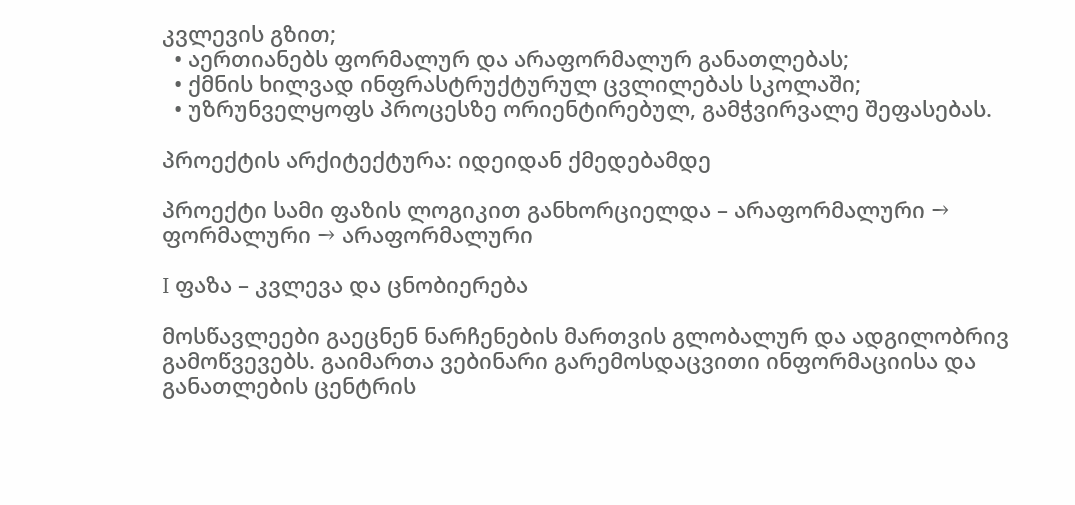კვლევის გზით;
  • აერთიანებს ფორმალურ და არაფორმალურ განათლებას;
  • ქმნის ხილვად ინფრასტრუქტურულ ცვლილებას სკოლაში;
  • უზრუნველყოფს პროცესზე ორიენტირებულ, გამჭვირვალე შეფასებას.

პროექტის არქიტექტურა: იდეიდან ქმედებამდე

პროექტი სამი ფაზის ლოგიკით განხორციელდა – არაფორმალური → ფორმალური → არაფორმალური

I ფაზა – კვლევა და ცნობიერება

მოსწავლეები გაეცნენ ნარჩენების მართვის გლობალურ და ადგილობრივ გამოწვევებს. გაიმართა ვებინარი გარემოსდაცვითი ინფორმაციისა და განათლების ცენტრის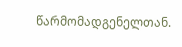წარმომადგენელთან.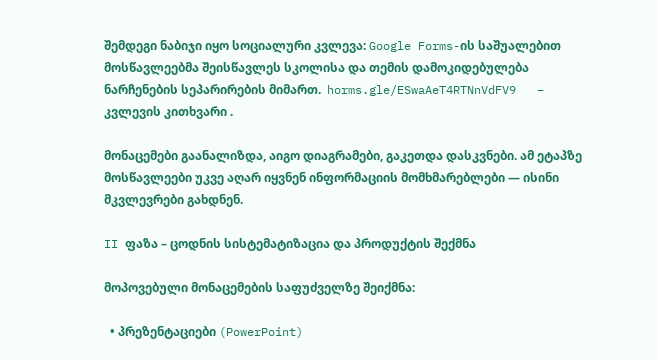შემდეგი ნაბიჯი იყო სოციალური კვლევა: Google Forms-ის საშუალებით მოსწავლეებმა შეისწავლეს სკოლისა და თემის დამოკიდებულება ნარჩენების სეპარირების მიმართ.  horms.gle/ESwaAeT4RTNnVdFV9   – კვლევის კითხვარი .

მონაცემები გაანალიზდა, აიგო დიაგრამები, გაკეთდა დასკვნები. ამ ეტაპზე მოსწავლეები უკვე აღარ იყვნენ ინფორმაციის მომხმარებლები — ისინი მკვლევრები გახდნენ.

II ფაზა – ცოდნის სისტემატიზაცია და პროდუქტის შექმნა

მოპოვებული მონაცემების საფუძველზე შეიქმნა:

  • პრეზენტაციები (PowerPoint)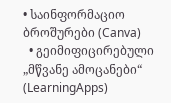• საინფორმაციო ბროშურები (Canva)
  • გეიმიფიცირებული „მწვანე ამოცანები“ (LearningApps)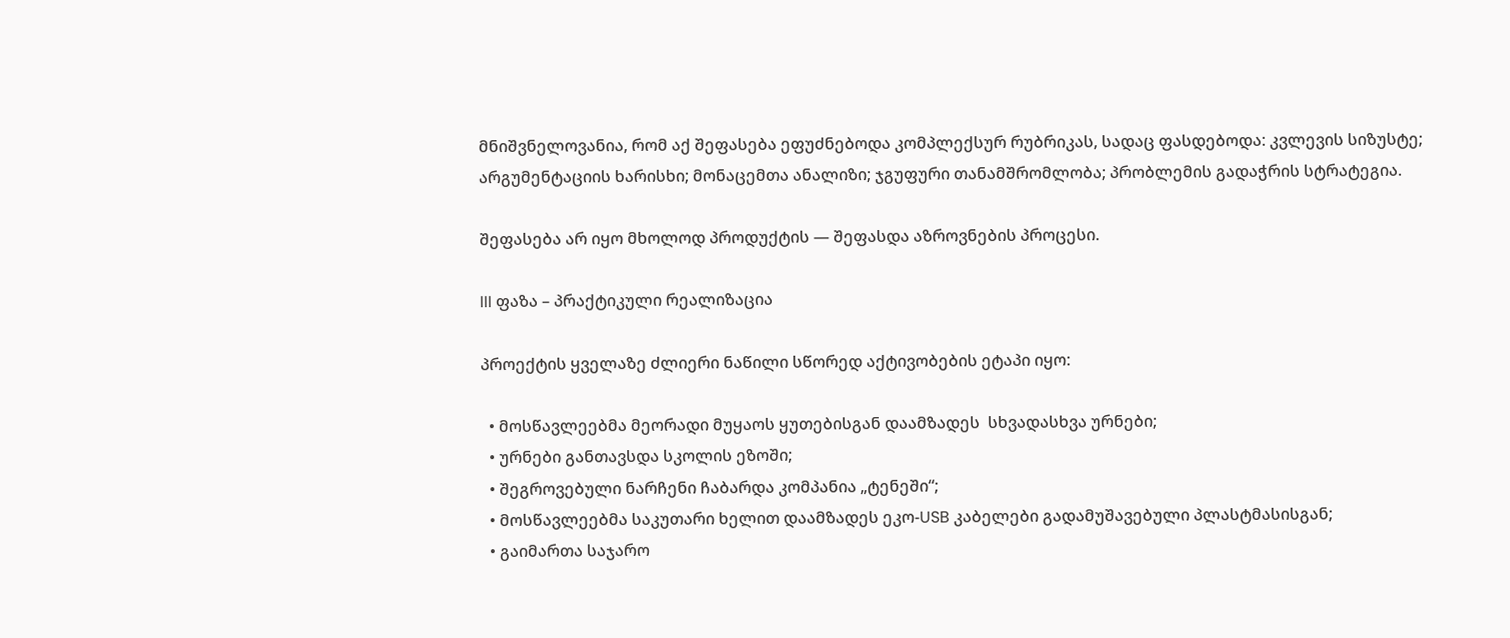მნიშვნელოვანია, რომ აქ შეფასება ეფუძნებოდა კომპლექსურ რუბრიკას, სადაც ფასდებოდა: კვლევის სიზუსტე; არგუმენტაციის ხარისხი; მონაცემთა ანალიზი; ჯგუფური თანამშრომლობა; პრობლემის გადაჭრის სტრატეგია.

შეფასება არ იყო მხოლოდ პროდუქტის — შეფასდა აზროვნების პროცესი.

III ფაზა – პრაქტიკული რეალიზაცია

პროექტის ყველაზე ძლიერი ნაწილი სწორედ აქტივობების ეტაპი იყო:

  • მოსწავლეებმა მეორადი მუყაოს ყუთებისგან დაამზადეს  სხვადასხვა ურნები;
  • ურნები განთავსდა სკოლის ეზოში;
  • შეგროვებული ნარჩენი ჩაბარდა კომპანია „ტენეში“;
  • მოსწავლეებმა საკუთარი ხელით დაამზადეს ეკო-USB კაბელები გადამუშავებული პლასტმასისგან;
  • გაიმართა საჯარო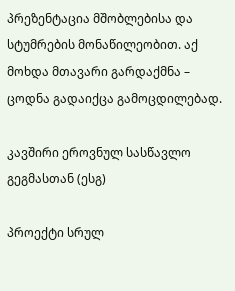პრეზენტაცია მშობლებისა და სტუმრების მონაწილეობით. აქ მოხდა მთავარი გარდაქმნა – ცოდნა გადაიქცა გამოცდილებად.

კავშირი ეროვნულ სასწავლო გეგმასთან (ესგ)

პროექტი სრულ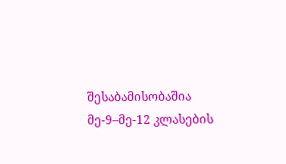შესაბამისობაშია მე-9–მე-12 კლასების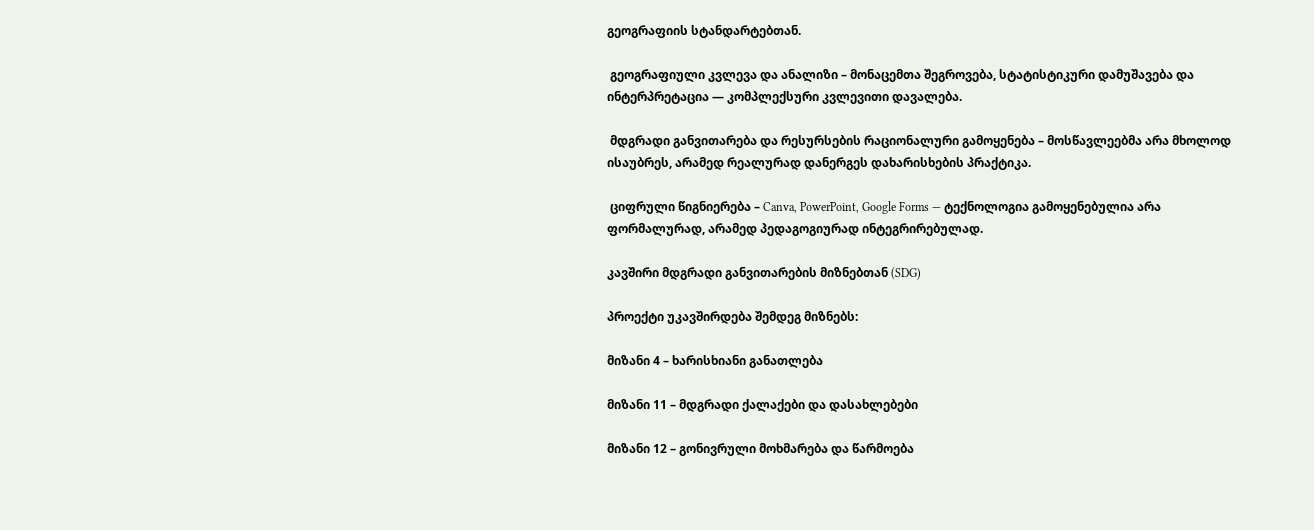გეოგრაფიის სტანდარტებთან.

 გეოგრაფიული კვლევა და ანალიზი – მონაცემთა შეგროვება, სტატისტიკური დამუშავება და ინტერპრეტაცია — კომპლექსური კვლევითი დავალება.

 მდგრადი განვითარება და რესურსების რაციონალური გამოყენება – მოსწავლეებმა არა მხოლოდ ისაუბრეს, არამედ რეალურად დანერგეს დახარისხების პრაქტიკა.

 ციფრული წიგნიერება – Canva, PowerPoint, Google Forms — ტექნოლოგია გამოყენებულია არა ფორმალურად, არამედ პედაგოგიურად ინტეგრირებულად.

კავშირი მდგრადი განვითარების მიზნებთან (SDG)

პროექტი უკავშირდება შემდეგ მიზნებს:

მიზანი 4 – ხარისხიანი განათლება

მიზანი 11 – მდგრადი ქალაქები და დასახლებები

მიზანი 12 – გონივრული მოხმარება და წარმოება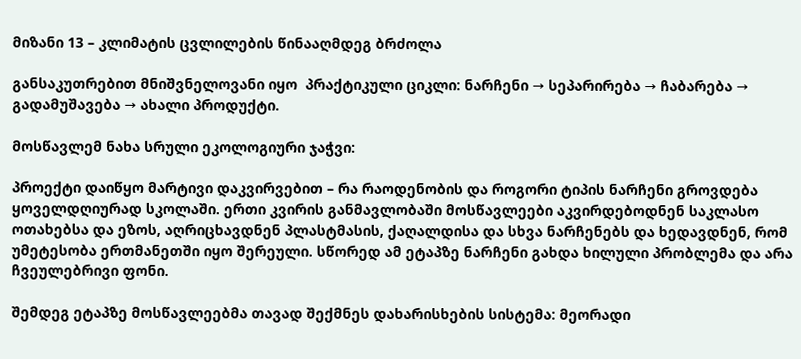მიზანი 13 – კლიმატის ცვლილების წინააღმდეგ ბრძოლა

განსაკუთრებით მნიშვნელოვანი იყო  პრაქტიკული ციკლი: ნარჩენი → სეპარირება → ჩაბარება → გადამუშავება → ახალი პროდუქტი.

მოსწავლემ ნახა სრული ეკოლოგიური ჯაჭვი:

პროექტი დაიწყო მარტივი დაკვირვებით – რა რაოდენობის და როგორი ტიპის ნარჩენი გროვდება ყოველდღიურად სკოლაში. ერთი კვირის განმავლობაში მოსწავლეები აკვირდებოდნენ საკლასო ოთახებსა და ეზოს, აღრიცხავდნენ პლასტმასის, ქაღალდისა და სხვა ნარჩენებს და ხედავდნენ, რომ უმეტესობა ერთმანეთში იყო შერეული. სწორედ ამ ეტაპზე ნარჩენი გახდა ხილული პრობლემა და არა ჩვეულებრივი ფონი.

შემდეგ ეტაპზე მოსწავლეებმა თავად შექმნეს დახარისხების სისტემა: მეორადი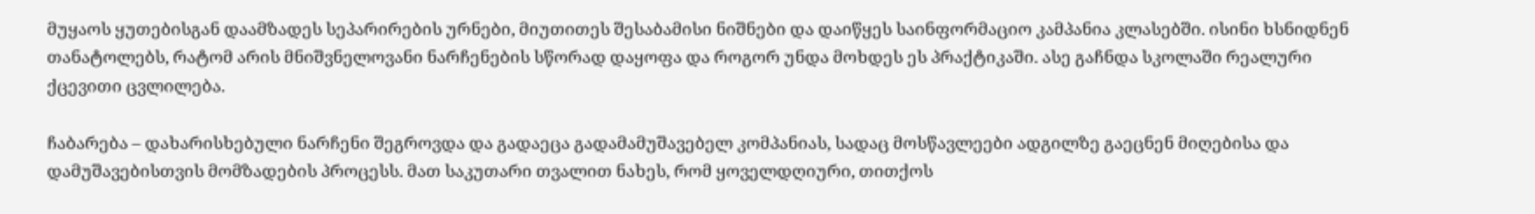მუყაოს ყუთებისგან დაამზადეს სეპარირების ურნები, მიუთითეს შესაბამისი ნიშნები და დაიწყეს საინფორმაციო კამპანია კლასებში. ისინი ხსნიდნენ თანატოლებს, რატომ არის მნიშვნელოვანი ნარჩენების სწორად დაყოფა და როგორ უნდა მოხდეს ეს პრაქტიკაში. ასე გაჩნდა სკოლაში რეალური ქცევითი ცვლილება.

ჩაბარება – დახარისხებული ნარჩენი შეგროვდა და გადაეცა გადამამუშავებელ კომპანიას, სადაც მოსწავლეები ადგილზე გაეცნენ მიღებისა და დამუშავებისთვის მომზადების პროცესს. მათ საკუთარი თვალით ნახეს, რომ ყოველდღიური, თითქოს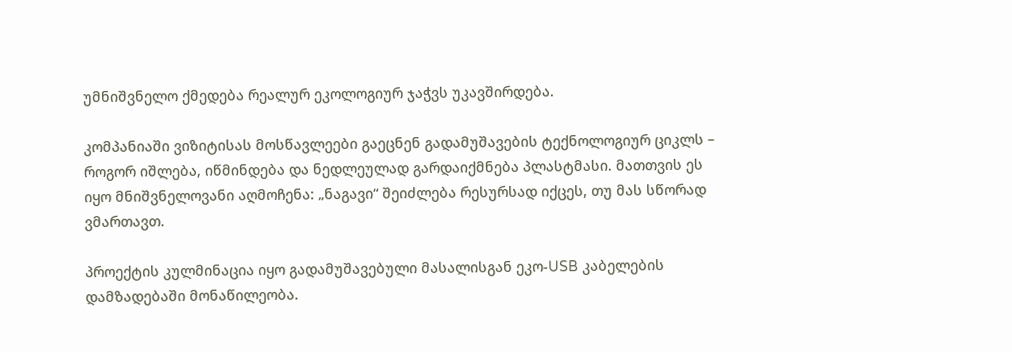უმნიშვნელო ქმედება რეალურ ეკოლოგიურ ჯაჭვს უკავშირდება.

კომპანიაში ვიზიტისას მოსწავლეები გაეცნენ გადამუშავების ტექნოლოგიურ ციკლს – როგორ იშლება, იწმინდება და ნედლეულად გარდაიქმნება პლასტმასი. მათთვის ეს იყო მნიშვნელოვანი აღმოჩენა: „ნაგავი“ შეიძლება რესურსად იქცეს, თუ მას სწორად ვმართავთ.

პროექტის კულმინაცია იყო გადამუშავებული მასალისგან ეკო-USB კაბელების დამზადებაში მონაწილეობა.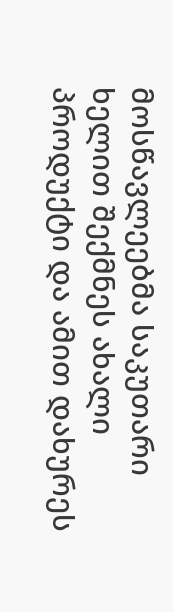მოსწავლეებმა საკუთარი ხელით შექმნეს ახალი პროდუქტი და ამით დახურეს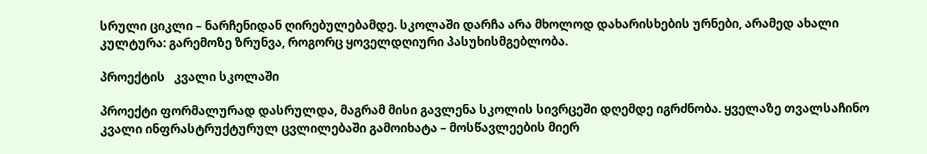სრული ციკლი – ნარჩენიდან ღირებულებამდე. სკოლაში დარჩა არა მხოლოდ დახარისხების ურნები, არამედ ახალი კულტურა: გარემოზე ზრუნვა, როგორც ყოველდღიური პასუხისმგებლობა.

პროექტის   კვალი სკოლაში

პროექტი ფორმალურად დასრულდა, მაგრამ მისი გავლენა სკოლის სივრცეში დღემდე იგრძნობა. ყველაზე თვალსაჩინო კვალი ინფრასტრუქტურულ ცვლილებაში გამოიხატა – მოსწავლეების მიერ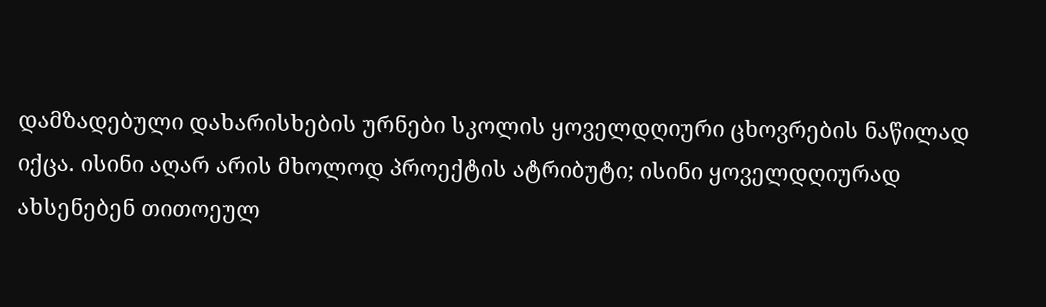დამზადებული დახარისხების ურნები სკოლის ყოველდღიური ცხოვრების ნაწილად იქცა. ისინი აღარ არის მხოლოდ პროექტის ატრიბუტი; ისინი ყოველდღიურად ახსენებენ თითოეულ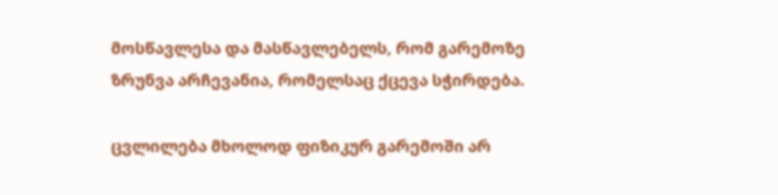მოსწავლესა და მასწავლებელს, რომ გარემოზე ზრუნვა არჩევანია, რომელსაც ქცევა სჭირდება.

ცვლილება მხოლოდ ფიზიკურ გარემოში არ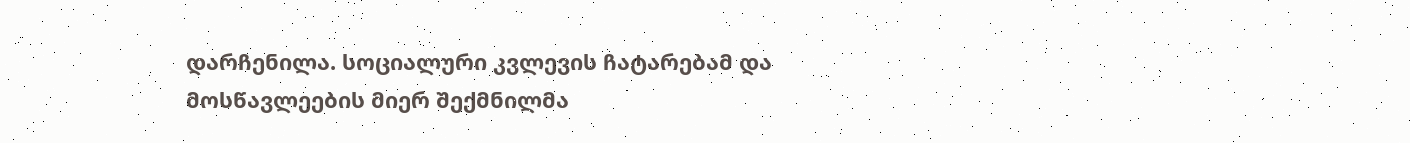დარჩენილა. სოციალური კვლევის ჩატარებამ და მოსწავლეების მიერ შექმნილმა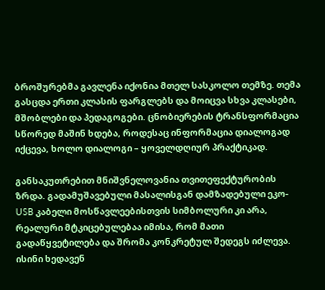ბროშურებმა გავლენა იქონია მთელ სასკოლო თემზე. თემა გასცდა ერთი კლასის ფარგლებს და მოიცვა სხვა კლასები, მშობლები და პედაგოგები. ცნობიერების ტრანსფორმაცია სწორედ მაშინ ხდება, როდესაც ინფორმაცია დიალოგად იქცევა, ხოლო დიალოგი – ყოველდღიურ პრაქტიკად.

განსაკუთრებით მნიშვნელოვანია თვითეფექტურობის ზრდა. გადამუშავებული მასალისგან დამზადებული ეკო-USB კაბელი მოსწავლეებისთვის სიმბოლური კი არა, რეალური მტკიცებულებაა იმისა, რომ მათი გადაწყვეტილება და შრომა კონკრეტულ შედეგს იძლევა. ისინი ხედავენ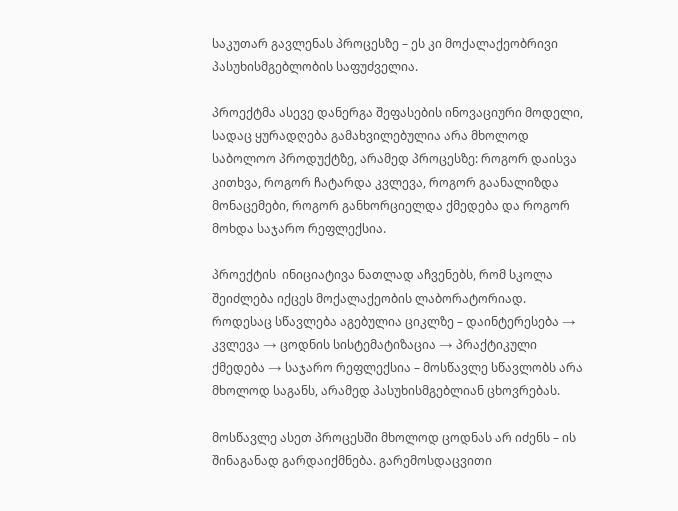საკუთარ გავლენას პროცესზე – ეს კი მოქალაქეობრივი პასუხისმგებლობის საფუძველია.

პროექტმა ასევე დანერგა შეფასების ინოვაციური მოდელი, სადაც ყურადღება გამახვილებულია არა მხოლოდ საბოლოო პროდუქტზე, არამედ პროცესზე: როგორ დაისვა კითხვა, როგორ ჩატარდა კვლევა, როგორ გაანალიზდა მონაცემები, როგორ განხორციელდა ქმედება და როგორ მოხდა საჯარო რეფლექსია.

პროექტის  ინიციატივა ნათლად აჩვენებს, რომ სკოლა შეიძლება იქცეს მოქალაქეობის ლაბორატორიად. როდესაც სწავლება აგებულია ციკლზე – დაინტერესება → კვლევა → ცოდნის სისტემატიზაცია → პრაქტიკული ქმედება → საჯარო რეფლექსია – მოსწავლე სწავლობს არა მხოლოდ საგანს, არამედ პასუხისმგებლიან ცხოვრებას.

მოსწავლე ასეთ პროცესში მხოლოდ ცოდნას არ იძენს – ის შინაგანად გარდაიქმნება. გარემოსდაცვითი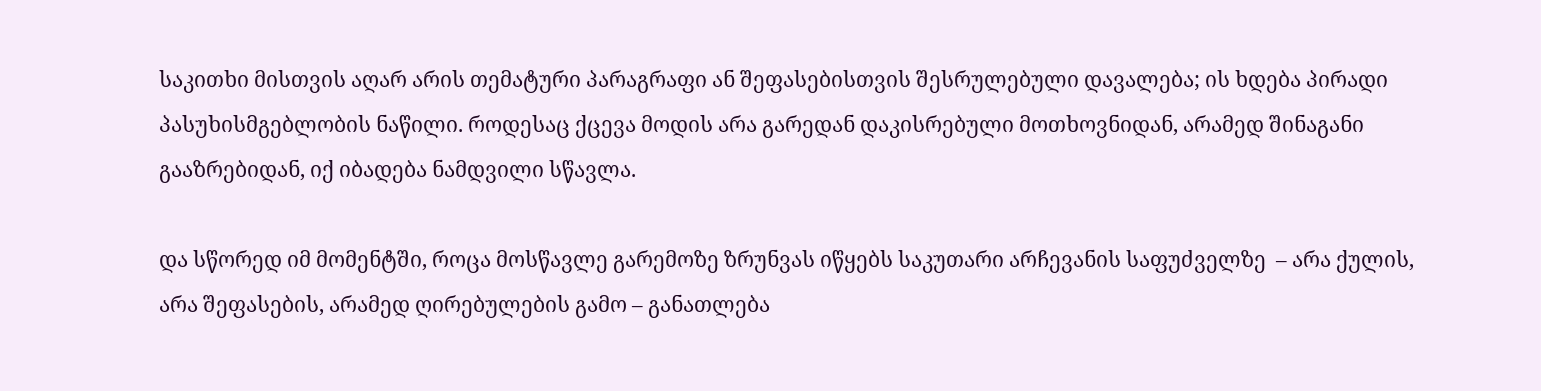საკითხი მისთვის აღარ არის თემატური პარაგრაფი ან შეფასებისთვის შესრულებული დავალება; ის ხდება პირადი პასუხისმგებლობის ნაწილი. როდესაც ქცევა მოდის არა გარედან დაკისრებული მოთხოვნიდან, არამედ შინაგანი გააზრებიდან, იქ იბადება ნამდვილი სწავლა.

და სწორედ იმ მომენტში, როცა მოსწავლე გარემოზე ზრუნვას იწყებს საკუთარი არჩევანის საფუძველზე  – არა ქულის, არა შეფასების, არამედ ღირებულების გამო – განათლება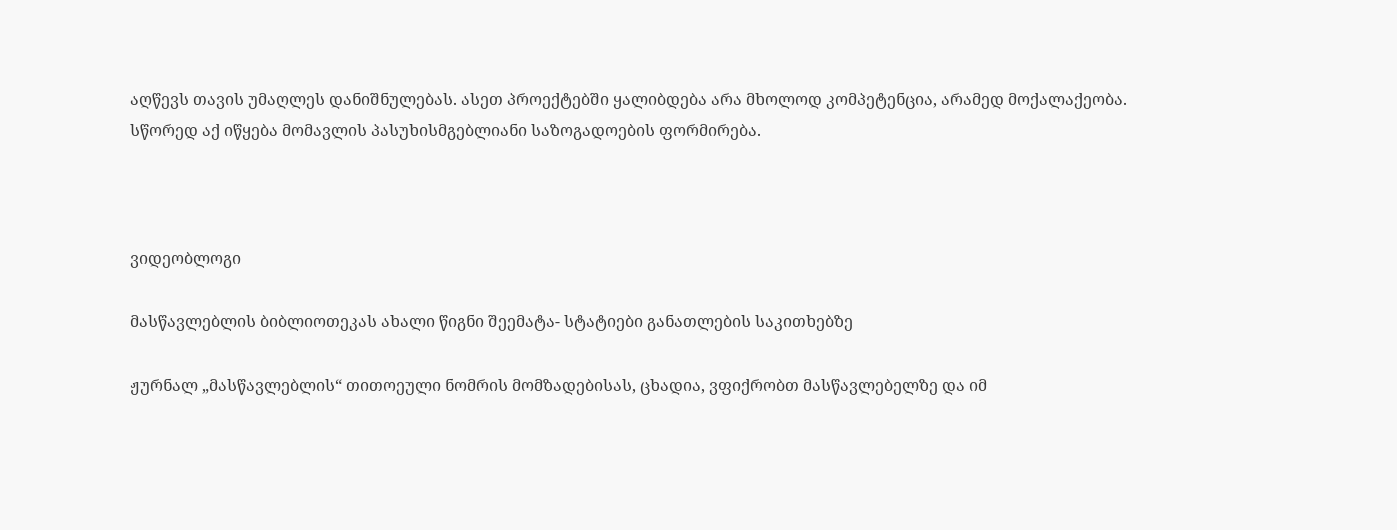აღწევს თავის უმაღლეს დანიშნულებას. ასეთ პროექტებში ყალიბდება არა მხოლოდ კომპეტენცია, არამედ მოქალაქეობა. სწორედ აქ იწყება მომავლის პასუხისმგებლიანი საზოგადოების ფორმირება.



ვიდეობლოგი

მასწავლებლის ბიბლიოთეკას ახალი წიგნი შეემატა- სტატიები განათლების საკითხებზე

ჟურნალ „მასწავლებლის“ თითოეული ნომრის მომზადებისას, ცხადია, ვფიქრობთ მასწავლებელზე და იმ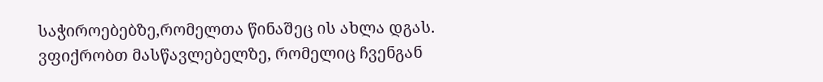საჭიროებებზე,რომელთა წინაშეც ის ახლა დგას. ვფიქრობთ მასწავლებელზე, რომელიც ჩვენგან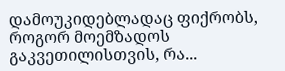დამოუკიდებლადაც ფიქრობს, როგორ მოემზადოს გაკვეთილისთვის, რა...